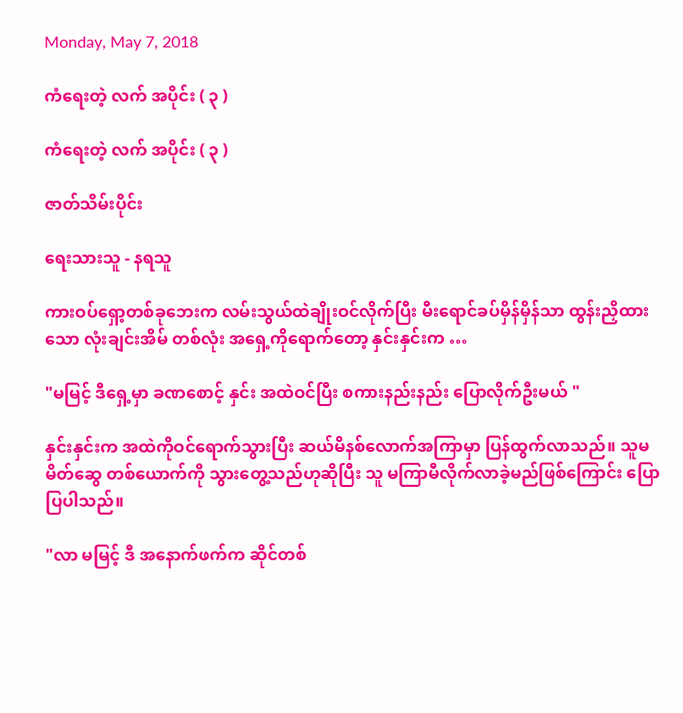Monday, May 7, 2018

ကံရေးတဲ့ လက် အပိုင်း ( ၃ )

ကံရေးတဲ့ လက် အပိုင်း ( ၃ )

ဇာတ်သိမ်းပိုင်း

ရေးသားသူ - နရသူ

ကားဝပ်ရှော့တစ်ခုဘေးက လမ်းသွယ်ထဲချိုးဝင်လိုက်ပြီး မီးရောင်ခပ်မှိန်မှိန်သာ ထွန်းညှိထားသော လုံးချင်းအိမ် တစ်လုံး အရှေ့ကိုရောက်တော့ နှင်းနှင်းက …

"မမြင့် ဒီရှေ့မှာ ခဏစောင့် နှင်း အထဲဝင်ပြီး စကားနည်းနည်း ပြောလိုက်ဦးမယ် "

နှင်းနှင်းက အထဲကိုဝင်ရောက်သွားပြီး ဆယ်မိနစ်လောက်အကြာမှာ ပြန်ထွက်လာသည်။ သူမ မိတ်ဆွေ တစ်ယောက်ကို သွားတွေ့သည်ဟုဆိုပြီး သူ မကြာမီလိုက်လာခဲ့မည်ဖြစ်ကြောင်း ပြောပြပါသည်။

"လာ မမြင့် ဒီ အနောက်ဖက်က ဆိုင်တစ်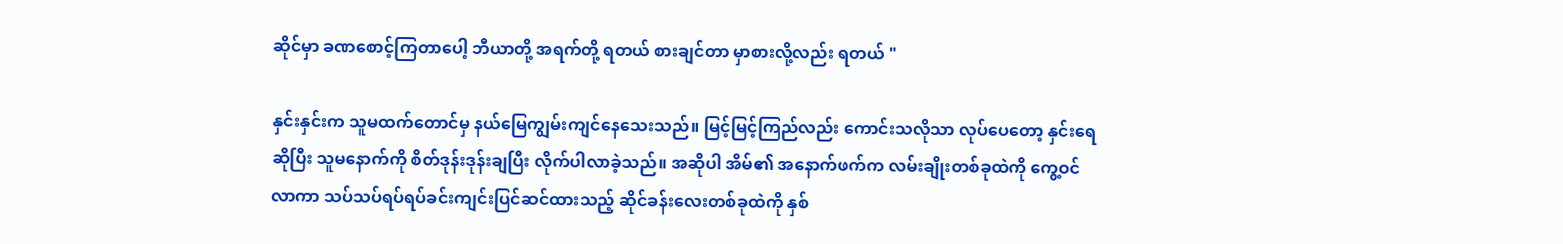ဆိုင်မှာ ခဏစောင့်ကြတာပေါ့ ဘီယာတို့ အရက်တို့ ရတယ် စားချင်တာ မှာစားလို့လည်း ရတယ် "

နှင်းနှင်းက သူမထက်တောင်မှ နယ်မြေကျွမ်းကျင်နေသေးသည်။ မြင့်မြင့်ကြည်လည်း ကောင်းသလိုသာ လုပ်ပေတော့ နှင်းရေ ဆိုပြီး သူမနောက်ကို စိတ်ဒုန်းဒုန်းချပြီး လိုက်ပါလာခဲ့သည်။ အဆိုပါ အိမ်၏ အနောက်ဖက်က လမ်းချိုးတစ်ခုထဲကို ကွေ့ဝင်လာကာ သပ်သပ်ရပ်ရပ်ခင်းကျင်းပြင်ဆင်ထားသည့် ဆိုင်ခန်းလေးတစ်ခုထဲကို နှစ်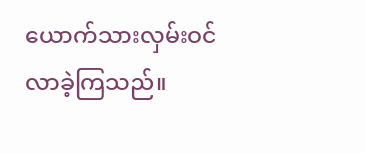ယောက်သားလှမ်းဝင်လာခဲ့ကြသည်။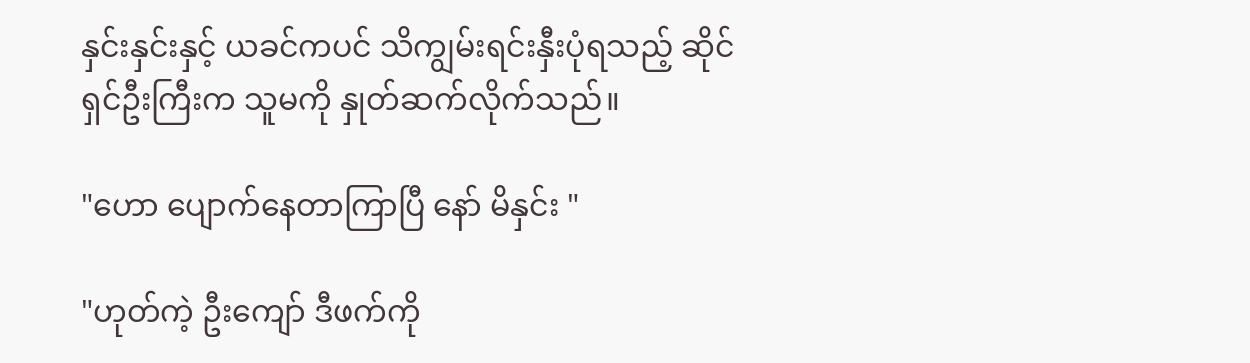နှင်းနှင်းနှင့် ယခင်ကပင် သိကျွမ်းရင်းနှီးပုံရသည့် ဆိုင်ရှင်ဦးကြီးက သူမကို နှုတ်ဆက်လိုက်သည်။

"ဟော ပျောက်နေတာကြာပြီ နော် မိနှင်း "

"ဟုတ်ကဲ့ ဦးကျော် ဒီဖက်ကို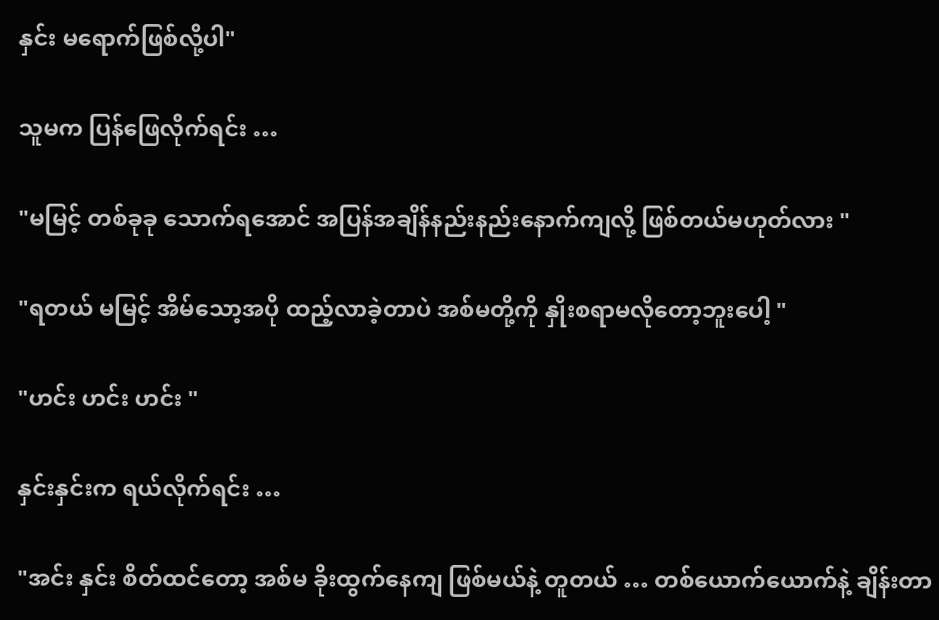နှင်း မရောက်ဖြစ်လို့ပါ"

သူမက ပြန်ဖြေလိုက်ရင်း …

"မမြင့် တစ်ခုခု သောက်ရအောင် အပြန်အချိန်နည်းနည်းနောက်ကျလို့ ဖြစ်တယ်မဟုတ်လား "

"ရတယ် မမြင့် အိမ်သော့အပို ထည့်လာခဲ့တာပဲ အစ်မတို့ကို နှိုးစရာမလိုတော့ဘူးပေါ့ "

"ဟင်း ဟင်း ဟင်း "

နှင်းနှင်းက ရယ်လိုက်ရင်း …

"အင်း နှင်း စိတ်ထင်တော့ အစ်မ ခိုးထွက်နေကျ ဖြစ်မယ်နဲ့ တူတယ် … တစ်ယောက်ယောက်နဲ့ ချိန်းတာ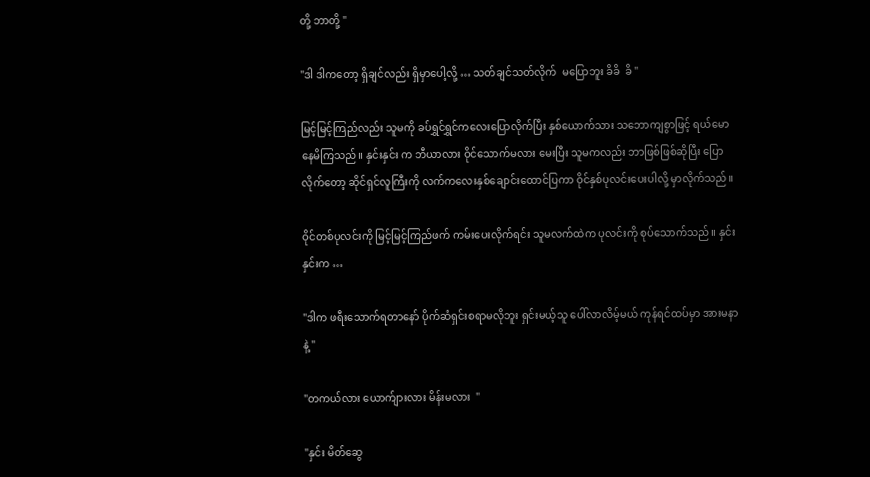တို့ ဘာတို့ "

"ဒါ ဒါကတော့ ရှိချင်လည်း ရှိမှာပေါ့လို့ … သတ်ချင်သတ်လိုက်  မပြောဘူး ခိခိ  ခိ "

မြင့်မြင့်ကြည်လည်း သူမကို ခပ်ရွှင်ရွှင်ကလေးပြောလိုက်ပြီး နှစ်ယောက်သား သဘောကျစွာဖြင့် ရယ်မောနေမိကြသည်။ နှင်းနှင်း က ဘီယာလား ဝိုင်သောက်မလား မေးပြီး သူမကလည်း ဘာဖြစ်ဖြစ်ဆိုပြီး ပြောလိုက်တော့ ဆိုင်ရှင်လူကြီးကို လက်ကလေးနှစ်ချောင်းထောင်ပြကာ ဝိုင်နှစ်ပုလင်းပေးပါလို့ မှာလိုက်သည်။

ဝိုင်တစ်ပုလင်းကို မြင့်မြင့်ကြည်ဖက် ကမ်းပေးလိုက်ရင်း သူမလက်ထဲက ပုလင်းကို စုပ်သောက်သည်။ နှင်းနှင်းက …

"ဒါက ဖရီးသောက်ရတာနော် ပိုက်ဆံရှင်းစရာမလိုဘူး ရှင်းမယ့်သူ ပေါ်လာလိမ့်မယ် ကုန်ရင်ထပ်မှာ အားမနာနဲ့ "

"တကယ်လား ယောက်ျားလား မိန်းမလား  "

"နှင်း မိတ်ဆွေ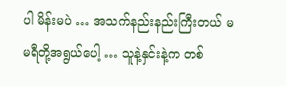ပါ မိန်းမပဲ … အသက်နည်းနည်းကြီးတယ် မမရီတို့အရွယ်ပေါ့ … သူနဲ့နှင်းနဲ့က တစ်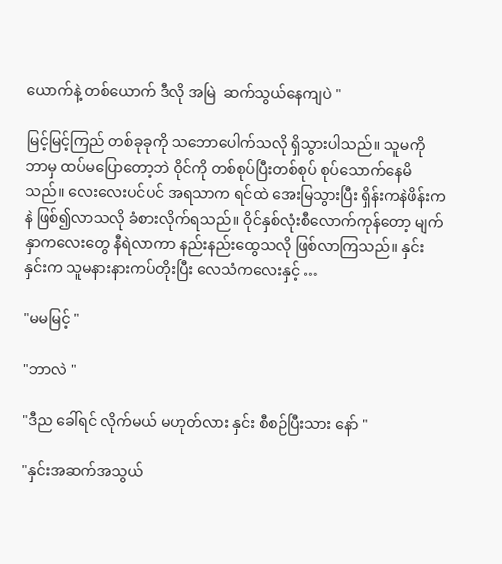ယောက်နဲ့ တစ်ယောက် ဒီလို အမြဲ  ဆက်သွယ်နေကျပဲ "

မြင့်မြင့်ကြည် တစ်ခုခုကို သဘောပေါက်သလို ရှိသွားပါသည်။ သူမကို ဘာမှ ထပ်မပြောတော့ဘဲ ဝိုင်ကို တစ်စုပ်ပြီးတစ်စုပ် စုပ်သောက်နေမိသည်။ လေးလေးပင်ပင် အရသာက ရင်ထဲ အေးမြသွားပြီး ရှိန်းကနဲဖိန်းကနဲ ဖြစ်၍လာသလို ခံစားလိုက်ရသည်။ ဝိုင်နှစ်လုံးစီလောက်ကုန်တော့ မျက်နှာကလေးတွေ နီရဲလာကာ နည်းနည်းထွေသလို ဖြစ်လာကြသည်။ နှင်းနှင်းက သူမနားနားကပ်တိုးပြီး လေသံကလေးနှင့် …

"မမမြင့် "

"ဘာလဲ "

"ဒီည ခေါ်ရင် လိုက်မယ် မဟုတ်လား နှင်း စီစဉ်ပြီးသား နော် "

"နှင်းအဆက်အသွယ်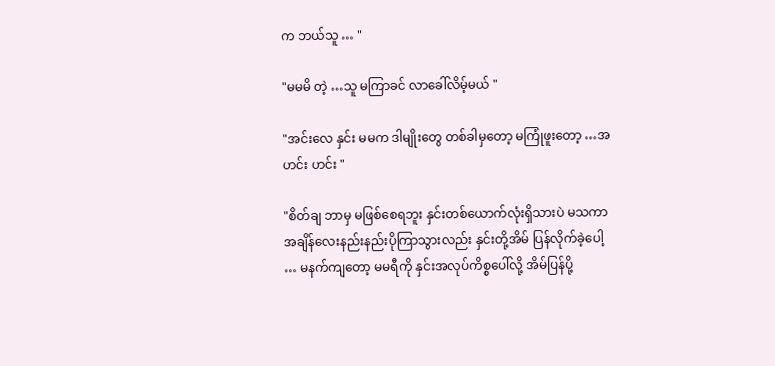က ဘယ်သူ … "

"မမမိ တဲ့ …သူ မကြာခင် လာခေါ်လိမ့်မယ် "

"အင်းလေ နှင်း မမက ဒါမျိုးတွေ တစ်ခါမှတော့ မကြုံဖူးတော့ …အဟင်း ဟင်း "

"စိတ်ချ ဘာမှ မဖြစ်စေရဘူး နှင်းတစ်ယောက်လုံးရှိသားပဲ မသကာ အချိန်လေးနည်းနည်းပိုကြာသွားလည်း နှင်းတို့အိမ် ပြန်လိုက်ခဲ့ပေါ့ … မနက်ကျတော့ မမရီကို နှင်းအလုပ်ကိစ္စပေါ်လို့ အိမ်ပြန်ပို့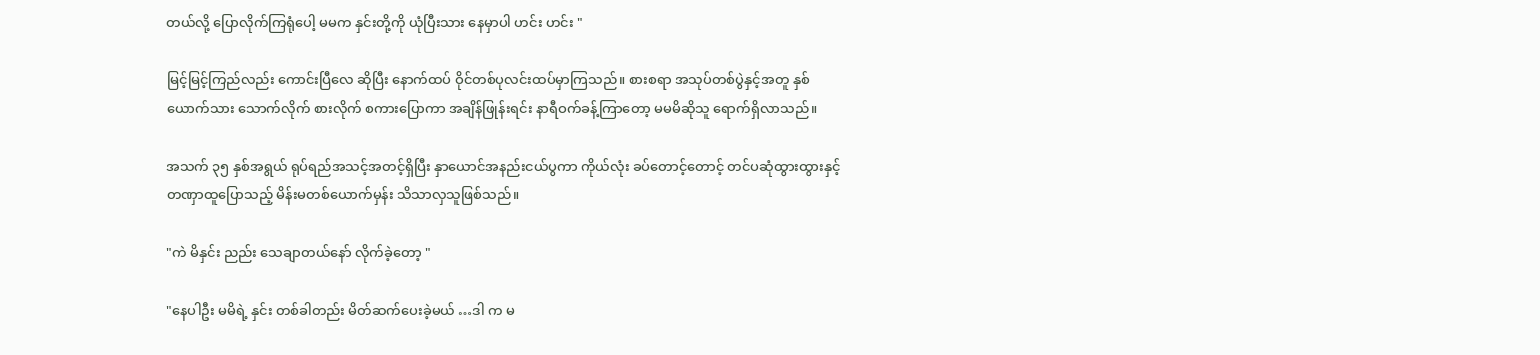တယ်လို့ ပြောလိုက်ကြရုံပေါ့ မမက နှင်းတို့ကို ယုံပြီးသား နေမှာပါ ဟင်း ဟင်း "

မြင့်မြင့်ကြည်လည်း ကောင်းပြီလေ ဆိုပြီး နောက်ထပ် ဝိုင်တစ်ပုလင်းထပ်မှာကြသည်။ စားစရာ အသုပ်တစ်ပွဲနှင့်အတူ နှစ်ယောက်သား သောက်လိုက် စားလိုက် စကားပြောကာ အချိန်ဖြုန်းရင်း နာရီဝက်ခန့်ကြာတော့ မမမိဆိုသူ ရောက်ရှိလာသည်။

အသက် ၃၅ နှစ်အရွယ် ရုပ်ရည်အသင့်အတင့်ရှိပြီး နှာယောင်အနည်းငယ်ပွကာ ကိုယ်လုံး ခပ်တောင့်တောင့် တင်ပဆုံထွားထွားနှင့် တဏှာထူပြောသည့် မိန်းမတစ်ယောက်မှန်း သိသာလှသူဖြစ်သည်။

"ကဲ မိနှင်း ညည်း သေချာတယ်နော် လိုက်ခဲ့တော့ "

"နေပါဦး မမိရဲ့ နှင်း တစ်ခါတည်း မိတ်ဆက်ပေးခဲ့မယ် …ဒါ က မ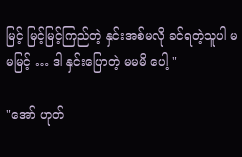မြင့် မြင့်မြင့်ကြည်တဲ့ နှင်းအစ်မလို ခင်ရတဲ့သူပါ မမမြင့် … ဒါ နှင်းပြောတဲ့ မမမိ ပေါ့ "

"အော် ဟုတ်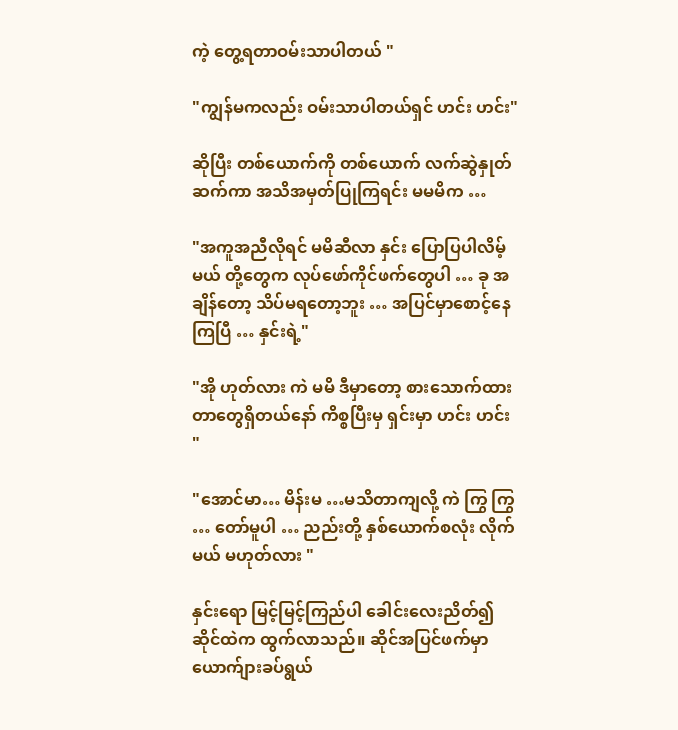ကဲ့ တွေ့ရတာဝမ်းသာပါတယ် "

"ကျွန်မကလည်း ဝမ်းသာပါတယ်ရှင် ဟင်း ဟင်း"

ဆိုပြီး တစ်ယောက်ကို တစ်ယောက် လက်ဆွဲနှုတ်ဆက်ကာ အသိအမှတ်ပြုကြရင်း မမမိက …

"အကူအညီလိုရင် မမိဆီလာ နှင်း ပြောပြပါလိမ့်မယ် တို့တွေက လုပ်ဖော်ကိုင်ဖက်တွေပါ … ခု အချိန်တော့ သိပ်မရတော့ဘူး … အပြင်မှာစောင့်နေကြပြီ … နှင်းရဲ့"

"အို ဟုတ်လား ကဲ မမိ ဒီမှာတော့ စားသောက်ထားတာတွေရှိတယ်နော် ကိစ္စပြီးမှ ရှင်းမှာ ဟင်း ဟင်း "

"အောင်မာ… မိန်းမ …မသိတာကျလို့ ကဲ ကြွ ကြွ … တော်မူပါ … ညည်းတို့ နှစ်ယောက်စလုံး လိုက်မယ် မဟုတ်လား "

နှင်းရော မြင့်မြင့်ကြည်ပါ ခေါင်းလေးညိတ်၍ ဆိုင်ထဲက ထွက်လာသည်။ ဆိုင်အပြင်ဖက်မှာ ယောက်ျားခပ်ရွယ်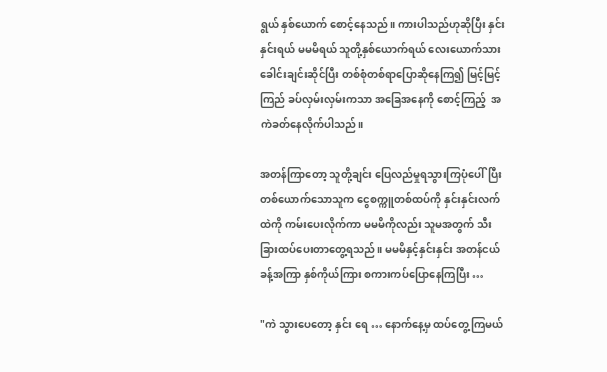ရွယ် နှစ်ယောက် စောင့်နေသည်။ ကားပါသည်ဟုဆိုပြီး နှင်းနှင်းရယ် မမမိရယ် သူတို့နှစ်ယောက်ရယ် လေးယောက်သား ခေါင်းချင်းဆိုင်ပြီး တစ်စုံတစ်ရာပြောဆိုနေကြ၍ မြင့်မြင့်ကြည် ခပ်လှမ်းလှမ်းကသာ အခြေအနေကို စောင့်ကြည့်  အကဲခတ်နေလိုက်ပါသည်။

အတန်ကြာတော့ သူတို့ချင်း ပြေလည်မှုရသွားကြပုံပေါ်ပြီး တစ်ယောက်သောသူက ငွေစက္ကူတစ်ထပ်ကို နှင်းနှင်းလက်ထဲကို ကမ်းပေးလိုက်ကာ မမမိကိုလည်း သူမအတွက် သီးခြားထပ်ပေးတာတွေ့ရသည်။ မမမိနှင့်နှင်းနှင်း အတန်ငယ်ခန့်အကြာ နှစ်ကိုယ်ကြား စကားကပ်ပြောနေကြပြီး …

"ကဲ သွားပေတော့ နှင်း ရေ … နောက်နေ့မှ ထပ်တွေ့ကြမယ်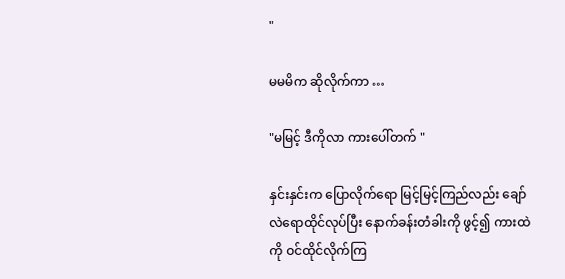"

မမမိက ဆိုလိုက်ကာ …

"မမြင့် ဒီကိုလာ ကားပေါ်တက် "

နှင်းနှင်းက ပြောလိုက်ရော မြင့်မြင့်ကြည်လည်း ချော်လဲရောထိုင်လုပ်ပြီး နောက်ခန်းတံခါးကို ဖွင့်၍ ကားထဲကို ဝင်ထိုင်လိုက်ကြ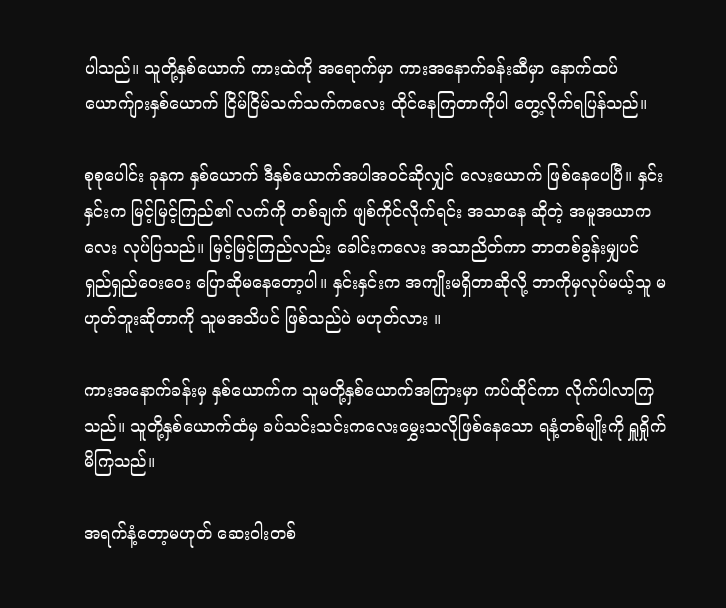ပါသည်။ သူတို့နှစ်ယောက် ကားထဲကို အရောက်မှာ ကားအနောက်ခန်းဆီမှာ နောက်ထပ် ယောက်ျားနှစ်ယောက် ငြိမ်ငြိမ်သက်သက်ကလေး ထိုင်နေကြတာကိုပါ တွေ့လိုက်ရပြန်သည်။

စုစုပေါင်း ခုနက နှစ်ယောက် ဒီနှစ်ယောက်အပါအဝင်ဆိုလျှင် လေးယောက် ဖြစ်နေပေပြီ။ နှင်းနှင်းက မြင့်မြင့်ကြည်၏ လက်ကို တစ်ချက် ဖျစ်ကိုင်လိုက်ရင်း အသာနေ ဆိုတဲ့ အမူအယာကလေး လုပ်ပြသည်။ မြင့်မြင့်ကြည်လည်း ခေါင်းကလေး အသာညိတ်ကာ ဘာတစ်ခွန်းမျှပင် ရှည်ရှည်ဝေးဝေး ပြောဆိုမနေတော့ပါ။ နှင်းနှင်းက အကျိုးမရှိတာဆိုလို့ ဘာကိုမှလုပ်မယ့်သူ မဟုတ်ဘူးဆိုတာကို သူမအသိပင် ဖြစ်သည်ပဲ မဟုတ်လား ။

ကားအနောက်ခန်းမှ နှစ်ယောက်က သူမတို့နှစ်ယောက်အကြားမှာ ကပ်ထိုင်ကာ လိုက်ပါလာကြသည်။ သူတို့နှစ်ယောက်ထံမှ ခပ်သင်းသင်းကလေးမွှေးသလိုဖြစ်နေသော ရနံ့တစ်မျိုးကို ရှူရှိုက်မိကြသည်။

အရက်နံ့တော့မဟုတ် ဆေးဝါးတစ်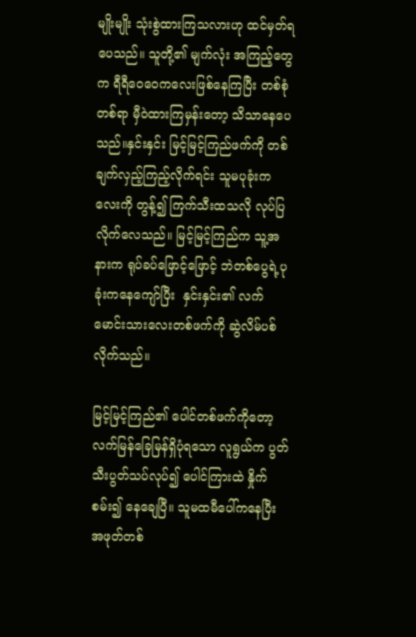မျိုးမျိုး သုံးစွဲထားကြသလားဟု ထင်မှတ်ရပေသည်။ သူတို့၏ မျက်လုံး အကြည့်တွေက ရီရီဝေဝေကလေးဖြစ်နေကြပြီး တစ်စုံတစ်ရာ မှီဝဲထားကြမှန်းတော့ သိသာနေပေသည်။နှင်းနှင်း မြင့်မြင့်ကြည်ဖက်ကို တစ်ချက်လှည့်ကြည့်လိုက်ရင်း သူမပုခုံးကလေးကို တွန့်၍ ကြက်သီးထသလို လုပ်ပြလိုက်လေသည်။ မြင့်မြင့်ကြည်က သူ့အနားက ရုပ်ခပ်ဖြောင့်ဖြောင့် ဘဲတစ်ပွေရဲ့ပုခုံးကနေကျော်ပြီး  နှင်းနှင်း၏ လက်မောင်းသားလေးတစ်ဖက်ကို ဆွဲလိမ်ပစ်လိုက်သည်။

မြင့်မြင့်ကြည်၏ ပေါင်တစ်ဖက်ကိုတော့ လက်မြန်ခြေမြန်ရှိပုံရသော လူရွယ်က ပွတ်သီးပွတ်သပ်လုပ်၍ ပေါင်ကြားထဲ နှိုက်စမ်း၍ နေချေပြီ။ သူမထမီပေါ်ကနေပြီး အဖုတ်တစ်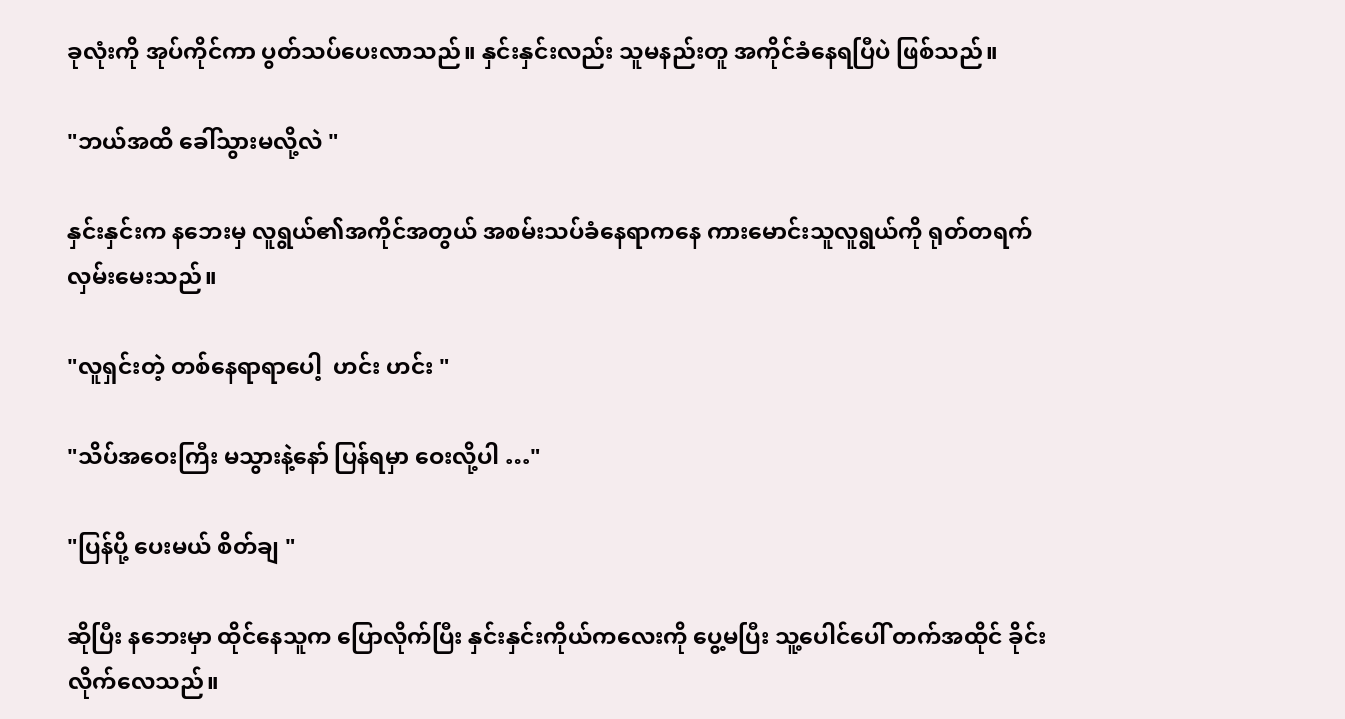ခုလုံးကို အုပ်ကိုင်ကာ ပွတ်သပ်ပေးလာသည်။ နှင်းနှင်းလည်း သူမနည်းတူ အကိုင်ခံနေရပြီပဲ ဖြစ်သည်။

"ဘယ်အထိ ခေါ်သွားမလို့လဲ "

နှင်းနှင်းက နဘေးမှ လူရွယ်၏အကိုင်အတွယ် အစမ်းသပ်ခံနေရာကနေ ကားမောင်းသူလူရွယ်ကို ရုတ်တရက် လှမ်းမေးသည်။

"လူရှင်းတဲ့ တစ်နေရာရာပေါ့  ဟင်း ဟင်း "

"သိပ်အဝေးကြီး မသွားနဲ့နော် ပြန်ရမှာ ဝေးလို့ပါ …"

"ပြန်ပို့ ပေးမယ် စိတ်ချ "

ဆိုပြီး နဘေးမှာ ထိုင်နေသူက ပြောလိုက်ပြီး နှင်းနှင်းကိုယ်ကလေးကို ပွေ့မပြီး သူ့ပေါင်ပေါ် တက်အထိုင် ခိုင်းလိုက်လေသည်။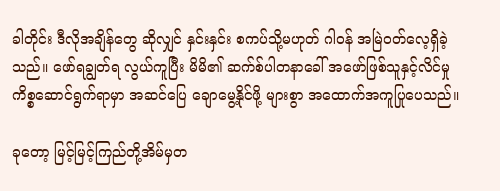ခါတိုင်း ဒီလိုအချိန်တွေ ဆိုလျှင် နှင်းနှင်း စကပ်သို့မဟုတ် ဂါဝန် အမြဲဝတ်လေ့ရှိခဲ့သည်။ ဖော်ရချွတ်ရ လွယ်ကူပြီး မိမိ၏ ဆက်စ်ပါတနာခေါ် အဖော်ဖြစ်သူနှင့်လိင်မှုကိစ္စဆောင်ရွက်ရာမှာ အဆင်ပြေ ချောမွေ့နိုင်ဖို့ များစွာ အထောက်အကူပြုပေသည်။

ခုတော့ မြင့်မြင့်ကြည်တို့အိမ်မှတ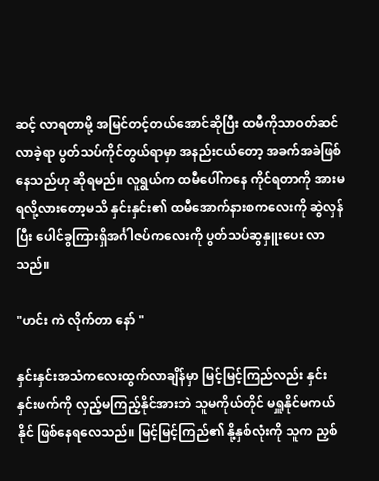ဆင့် လာရတာမို့ အမြင်တင့်တယ်အောင်ဆိုပြီး ထမီကိုသာဝတ်ဆင်လာခဲ့ရာ ပွတ်သပ်ကိုင်တွယ်ရာမှာ အနည်းငယ်တော့ အခက်အခဲဖြစ်နေသည်ဟု ဆိုရမည်။ လူရွယ်က ထမီပေါ်ကနေ ကိုင်ရတာကို အားမရလို့လားတော့မသိ နှင်းနှင်း၏ ထမီအောက်နားစကလေးကို ဆွဲလှန်ပြီး ပေါင်ခွကြားရှိအင်္ဂါဇပ်ကလေးကို ပွတ်သပ်ဆွနှူးပေး လာသည်။

"ဟင်း ကဲ လိုက်တာ နော် "

နှင်းနှင်းအသံကလေးထွက်လာချိန်မှာ မြင့်မြင့်ကြည်လည်း နှင်းနှင်းဖက်ကို လှည့်မကြည့်နိုင်အားဘဲ သူမကိုယ်တိုင် မရှူနိုင်မကယ်နိုင် ဖြစ်နေရလေသည်။ မြင့်မြင့်ကြည်၏ နို့နှစ်လုံးကို သူက ညှစ်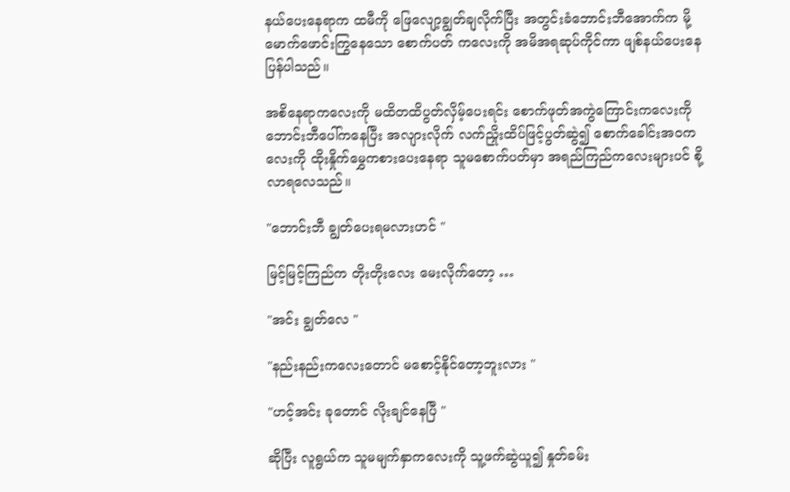နယ်ပေးနေရာက ထမီကို ဖြေလျော့ချွတ်ချလိုက်ပြီး အတွင်းခံဘောင်းဘီအောက်က မို့မောက်ဖောင်းကြွနေသော စောက်ပတ် ကလေးကို အမိအရဆုပ်ကိုင်ကာ ဖျစ်နယ်ပေးနေပြန်ပါသည်။

အစိနေရာကလေးကို မထိတထိပွတ်လှိမ့်ပေးရင်း စောက်ဖုတ်အကွဲကြောင်းကလေးကို ဘောင်းဘီပေါ်ကနေပြီး အလျားလိုက် လက်ညှိုးထိပ်ဖြင့်ပွတ်ဆွဲ၍ စောက်ခေါင်းအဝကလေးကို ထိုးနှိုက်မွှေကစားပေးနေရာ သူမစောက်ပတ်မှာ အရည်ကြည်ကလေးများပင် စို့လာရလေသည်။

"ဘောင်းဘီ ချွတ်ပေးရမလားဟင် "

မြင့်မြင့်ကြည်က တိုးတိုးလေး မေးလိုက်တော့ …

"အင်း ချွတ်လေ "

"နည်းနည်းကလေးတောင် မစောင့်နိုင်တော့ဘူးလား "

"ဟင့်အင်း ခုတောင် လိုးချင်နေပြီ "

ဆိုပြီး လူရွယ်က သူမမျက်နှာကလေးကို သူ့ဖက်ဆွဲယူ၍ နှုတ်ခမ်း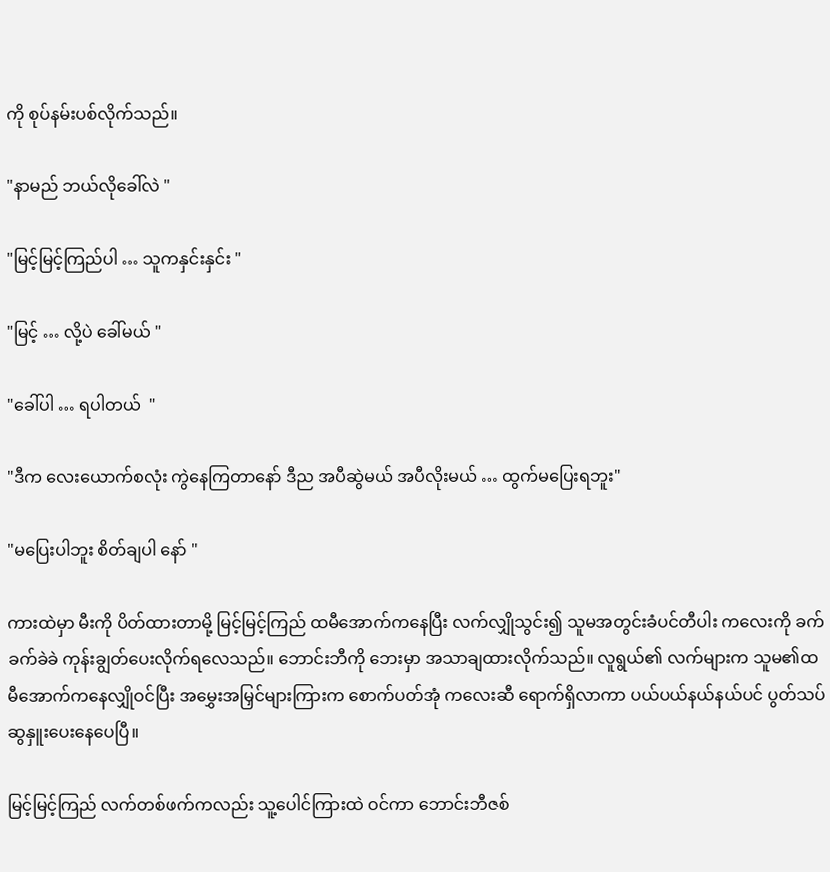ကို စုပ်နမ်းပစ်လိုက်သည်။

"နာမည် ဘယ်လိုခေါ်လဲ "

"မြင့်မြင့်ကြည်ပါ … သူကနှင်းနှင်း "

"မြင့် … လို့ပဲ ခေါ်မယ် "

"ခေါ်ပါ … ရပါတယ်  "

"ဒီက လေးယောက်စလုံး ကွဲနေကြတာနော် ဒီည အပီဆွဲမယ် အပီလိုးမယ် … ထွက်မပြေးရဘူး"

"မပြေးပါဘူး စိတ်ချပါ နော် "

ကားထဲမှာ မီးကို ပိတ်ထားတာမို့ မြင့်မြင့်ကြည် ထမီအောက်ကနေပြီး လက်လျှိုသွင်း၍ သူမအတွင်းခံပင်တီပါး ကလေးကို ခက်ခက်ခဲခဲ ကုန်းချွတ်ပေးလိုက်ရလေသည်။ ဘောင်းဘီကို ဘေးမှာ အသာချထားလိုက်သည်။ လူရွယ်၏ လက်များက သူမ၏ထမီအောက်ကနေလျှိုဝင်ပြီး အမွှေးအမြှင်များကြားက စောက်ပတ်အုံ ကလေးဆီ ရောက်ရှိလာကာ ပယ်ပယ်နယ်နယ်ပင် ပွတ်သပ်ဆွနှူးပေးနေပေပြီ။

မြင့်မြင့်ကြည် လက်တစ်ဖက်ကလည်း သူ့ပေါင်ကြားထဲ ဝင်ကာ ဘောင်းဘီဇစ်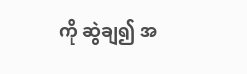ကို ဆွဲချ၍ အ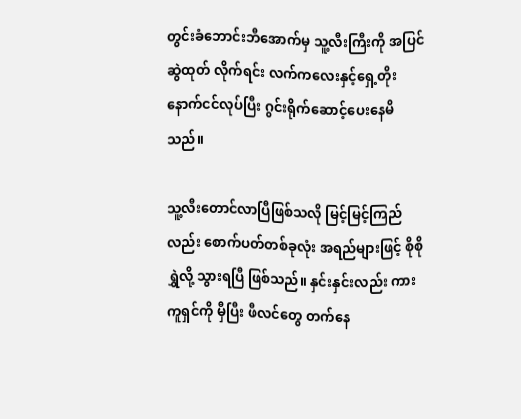တွင်းခံဘောင်းဘီအောက်မှ သူ့လီးကြီးကို အပြင်ဆွဲထုတ် လိုက်ရင်း လက်ကလေးနှင့်ရှေ့တိုးနောက်ငင်လုပ်ပြီး ဂွင်းရိုက်ဆောင့်ပေးနေမိသည်။

သူ့လီးတောင်လာပြီဖြစ်သလို မြင့်မြင့်ကြည်လည်း စောက်ပတ်တစ်ခုလုံး အရည်များဖြင့် စိုစိုရွှဲလို့ သွားရပြီ ဖြစ်သည်။ နှင်းနှင်းလည်း ကားကူရှင်ကို မှီပြီး ဖီလင်တွေ တက်နေ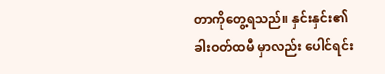တာကိုတွေ့ရသည်။ နှင်းနှင်း၏ ခါးဝတ်ထမီ မှာလည်း ပေါင်ရင်း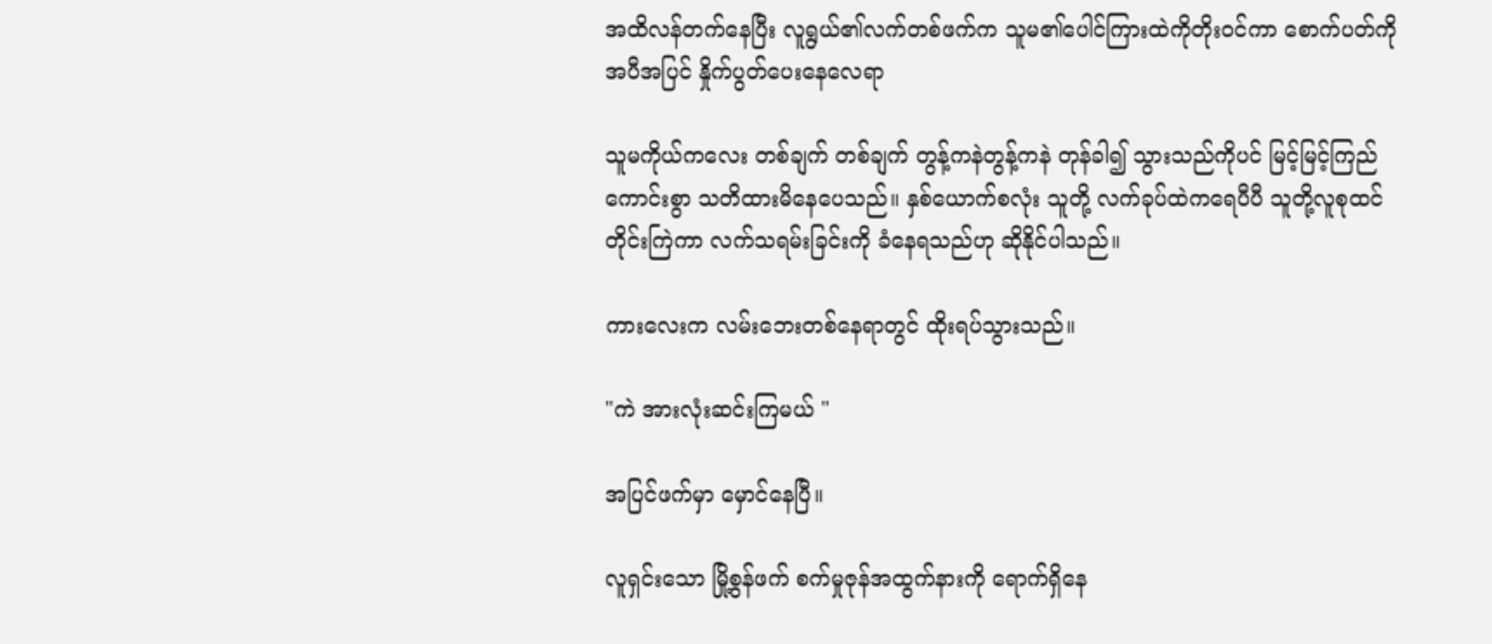အထိလန်တက်နေပြီး လူရွယ်၏လက်တစ်ဖက်က သူမ၏ပေါင်ကြားထဲကိုတိုးဝင်ကာ စောက်ပတ်ကို အပီအပြင် နှိုက်ပွတ်ပေးနေလေရာ

သူမကိုယ်ကလေး တစ်ချက် တစ်ချက် တွန့်ကနဲတွန့်ကနဲ တုန်ခါ၍ သွားသည်ကိုပင် မြင့်မြင့်ကြည် ကောင်းစွာ သတိထားမိနေပေသည်။ နှစ်ယောက်စလုံး သူတို့ လက်ခုပ်ထဲကရေပီပီ သူတို့လူစုထင်တိုင်းကြဲကာ လက်သရမ်းခြင်းကို ခံနေရသည်ဟု ဆိုနိုင်ပါသည်။

ကားလေးက လမ်းဘေးတစ်နေရာတွင် ထိုးရပ်သွားသည်။

"ကဲ အားလုံးဆင်းကြမယ် "

အပြင်ဖက်မှာ မှောင်နေပြီ။

လူရှင်းသော မြို့စွန်ဖက် စက်မှုဇုန်အထွက်နားကို ရောက်ရှိနေ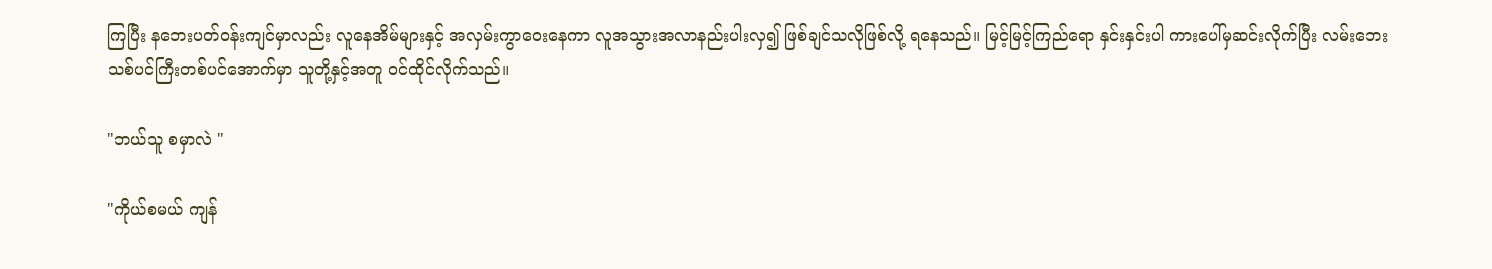ကြပြီး နဘေးပတ်ဝန်းကျင်မှာလည်း လူနေအိမ်များနှင့် အလှမ်းကွာဝေးနေကာ လူအသွားအလာနည်းပါးလှ၍ ဖြစ်ချင်သလိုဖြစ်လို့ ရနေသည်။ မြင့်မြင့်ကြည်ရော နှင်းနှင်းပါ ကားပေါ်မှဆင်းလိုက်ပြီး လမ်းဘေးသစ်ပင်ကြီးတစ်ပင်အောက်မှာ သူတို့နှင့်အတူ ဝင်ထိုင်လိုက်သည်။

"ဘယ်သူ စမှာလဲ "

"ကိုယ်စမယ် ကျန်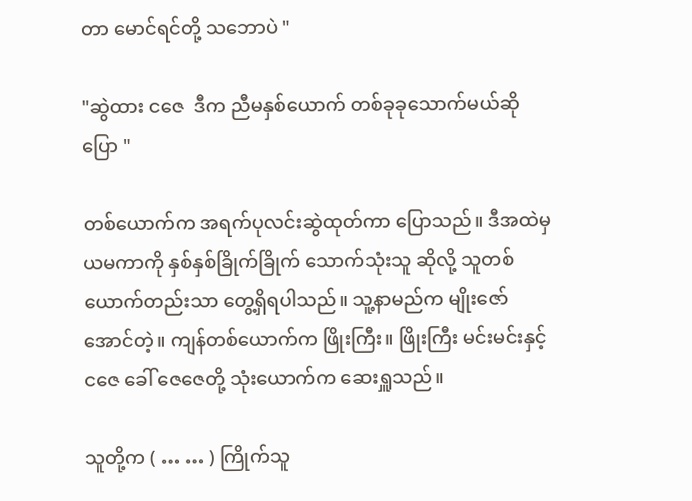တာ မောင်ရင်တို့ သဘောပဲ "

"ဆွဲထား ငဇေ  ဒီက ညီမနှစ်ယောက် တစ်ခုခုသောက်မယ်ဆိုပြော "

တစ်ယောက်က အရက်ပုလင်းဆွဲထုတ်ကာ ပြောသည်။ ဒီအထဲမှ ယမကာကို နှစ်နှစ်ခြိုက်ခြိုက် သောက်သုံးသူ ဆိုလို့ သူတစ်ယောက်တည်းသာ တွေ့ရှိရပါသည်။ သူ့နာမည်က မျိုးဇော်အောင်တဲ့။ ကျန်တစ်ယောက်က ဖြိုးကြီး။ ဖြိုးကြီး မင်းမင်းနှင့် ငဇေ ခေါ် ဇေဇေတို့ သုံးယောက်က ဆေးရှူသည်။

သူတို့က ( … … ) ကြိုက်သူ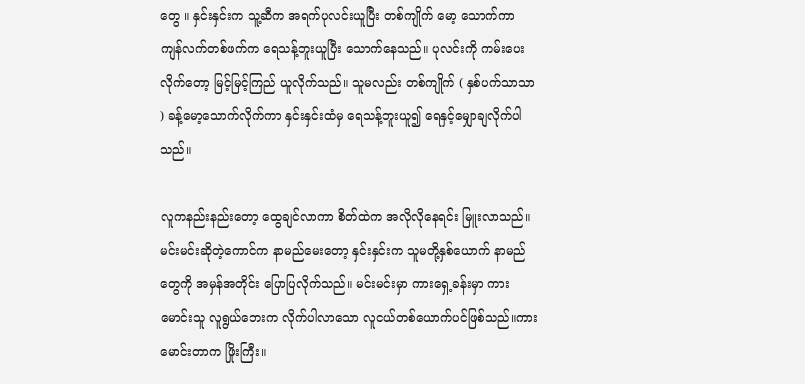တွေ ။ နှင်းနှင်းက သူ့ဆီက အရက်ပုလင်းယူပြီး တစ်ကျိုက် မော့ သောက်ကာ ကျန်လက်တစ်ဖက်က ရေသန့်ဘူးယူပြီး သောက်နေသည်။ ပုလင်းကို ကမ်းပေးလိုက်တော့ မြင့်မြင့်ကြည် ယူလိုက်သည်။ သူမလည်း တစ်ကျိုက် ( နှစ်ပက်သာသာ ) ခန့်မော့သောက်လိုက်ကာ နှင်းနှင်းထံမှ ရေသန့်ဘူးယူ၍ ရေနှင့်မျှောချလိုက်ပါသည်။

လူကနည်းနည်းတော့ ထွေချင်လာကာ စိတ်ထဲက အလိုလိုနေရင်း မြူးလာသည်။ မင်းမင်းဆိုတဲ့ကောင်က နာမည်မေးတော့ နှင်းနှင်းက သူမတို့နှစ်ယောက် နာမည်တွေကို အမှန်အတိုင်း ပြောပြလိုက်သည်။ မင်းမင်းမှာ ကားရှေ့ခန်းမှာ ကားမောင်းသူ လူရွယ်ဘေးက လိုက်ပါလာသော လူငယ်တစ်ယောက်ပင်ဖြစ်သည်။ကားမောင်းတာက ဖြိုးကြီး။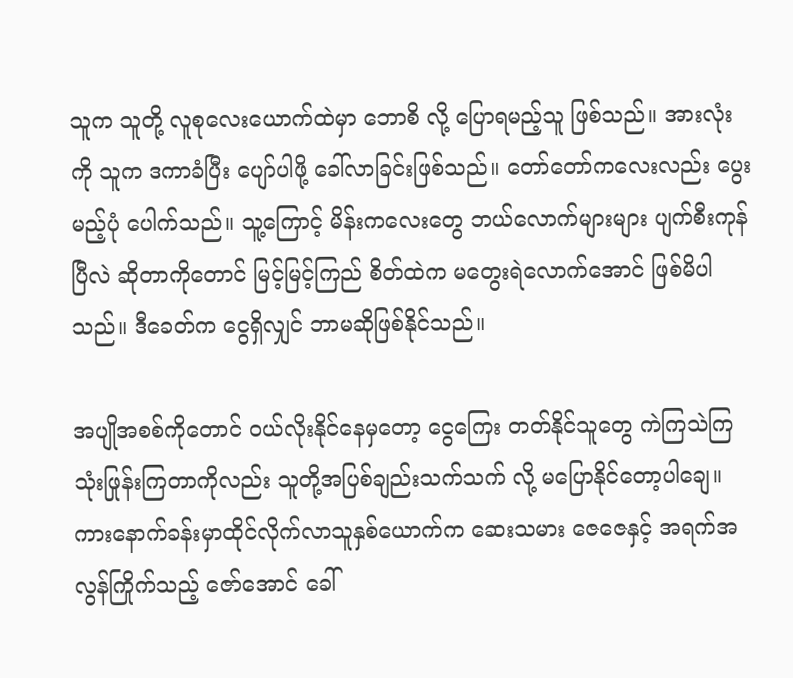သူက သူတို့ လူစုလေးယောက်ထဲမှာ ဘောစိ လို့ ပြောရမည့်သူ ဖြစ်သည်။ အားလုံးကို သူက ဒကာခံပြီး ပျော်ပါဖို့ ခေါ်လာခြင်းဖြစ်သည်။ တော်တော်ကလေးလည်း ပွေးမည့်ပုံ ပေါက်သည်။ သူ့ကြောင့် မိန်းကလေးတွေ ဘယ်လောက်များများ ပျက်စီးကုန်ပြီလဲ ဆိုတာကိုတောင် မြင့်မြင့်ကြည် စိတ်ထဲက မတွေးရဲလောက်အောင် ဖြစ်မိပါသည်။ ဒီခေတ်က ငွေရှိလျှင် ဘာမဆိုဖြစ်နိုင်သည်။

အပျိုအစစ်ကိုတောင် ဝယ်လိုးနိုင်နေမှတော့ ငွေကြေး တတ်နိုင်သူတွေ ကဲကြသဲကြ သုံးဖြုန်းကြတာကိုလည်း သူတို့အပြစ်ချည်းသက်သက် လို့ မပြောနိုင်တော့ပါချေ။ကားနောက်ခန်းမှာထိုင်လိုက်လာသူနှစ်ယောက်က ဆေးသမား ဇေဇေနှင့် အရက်အလွန်ကြိုက်သည့် ဇော်အောင် ခေါ်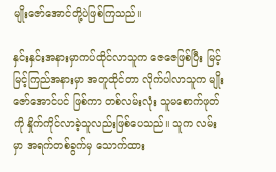မျိုးဇော်အောင်တို့ပဲဖြစ်ကြသည်။

နှင်းနှင်းအနားမှာကပ်ထိုင်လာသူက ဇေဇေဖြစ်ပြီး မြင့်မြင့်ကြည်အနားမှာ အတူထိုင်တာ လိုက်ပါလာသူက မျိုးဇော်အောင်ပင် ဖြစ်ကာ တစ်လမ်းလုံး သူမစောက်ဖုတ်ကို နှိုက်ကိုင်လာခဲ့သူလည်းဖြစ်ပေသည်။ သူက လမ်းမှာ အရက်တစ်ခွက်မှ သောက်ထား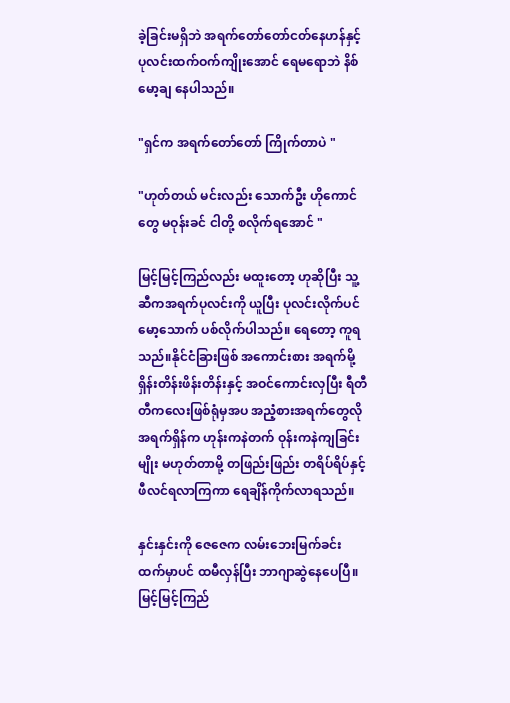ခဲ့ခြင်းမရှိဘဲ အရက်တော်တော်ငတ်နေဟန်နှင့် ပုလင်းထက်ဝက်ကျိုးအောင် ရေမရောဘဲ နိစ် မော့ချ နေပါသည်။

"ရှင်က အရက်တော်တော် ကြိုက်တာပဲ "

"ဟုတ်တယ် မင်းလည်း သောက်ဦး ဟိုကောင်တွေ မဝုန်းခင် ငါတို့ စလိုက်ရအောင် "

မြင့်မြင့်ကြည်လည်း မထူးတော့ ဟုဆိုပြီး သူ့ဆီကအရက်ပုလင်းကို ယူပြီး ပုလင်းလိုက်ပင် မော့သောက် ပစ်လိုက်ပါသည်။ ရေတော့ ကူရသည်။နိုင်ငံခြားဖြစ် အကောင်းစား အရက်မို့ ရှိန်းတိန်းဖိန်းတိန်းနှင့် အဝင်ကောင်းလှပြီး ရီတီတီကလေးဖြစ်ရုံမှအပ အညံ့စားအရက်တွေလို အရက်ရှိန်က ဟုန်းကနဲတက် ဝုန်းကနဲကျခြင်းမျိုး မဟုတ်တာမို့ တဖြည်းဖြည်း တရိပ်ရိပ်နှင့် ဖီလင်ရလာကြကာ ရေချိန်ကိုက်လာရသည်။

နှင်းနှင်းကို ဇေဇေက လမ်းဘေးမြက်ခင်းထက်မှာပင် ထမီလှန်ပြီး ဘာဂျာဆွဲနေပေပြီ။ မြင့်မြင့်ကြည်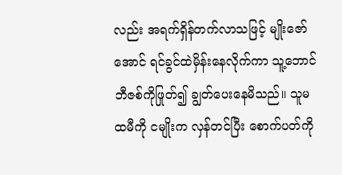လည်း အရက်ရှိန်တက်လာသဖြင့် မျိုးဇော်အောင် ရင်ခွင်ထဲမှိန်းနေလိုက်ကာ သူ့ဘောင်ဘီဇစ်ကိုဖြုတ်၍ ချွတ်ပေးနေမိသည်။ သူမထမီကို ငမျိုးက လှန်တင်ပြီး စောက်ပတ်ကို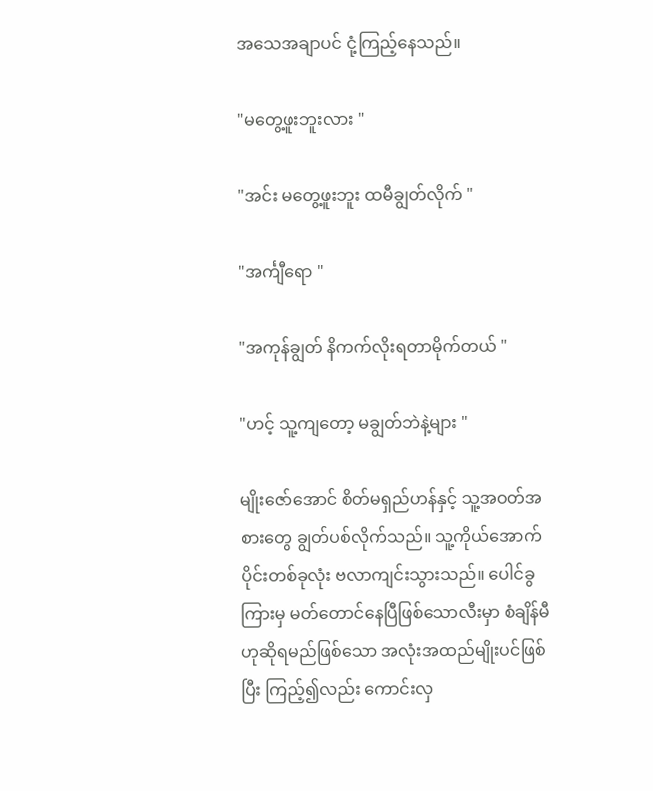အသေအချာပင် ငုံ့ကြည့်နေသည်။

"မတွေ့ဖူးဘူးလား "

"အင်း မတွေ့ဖူးဘူး ထမီချွတ်လိုက် "

"အင်္ကျီရော "

"အကုန်ချွတ် နိကက်လိုးရတာမိုက်တယ် "

"ဟင့် သူ့ကျတော့ မချွတ်ဘဲနဲ့များ "

မျိုးဇော်အောင် စိတ်မရှည်ဟန်နှင့် သူ့အဝတ်အစားတွေ ချွတ်ပစ်လိုက်သည်။ သူ့ကိုယ်အောက်ပိုင်းတစ်ခုလုံး ဗလာကျင်းသွားသည်။ ပေါင်ခွကြားမှ မတ်တောင်နေပြီဖြစ်သောလီးမှာ စံချိန်မီဟုဆိုရမည်ဖြစ်သော အလုံးအထည်မျိုးပင်ဖြစ်ပြီး ကြည့်၍လည်း ကောင်းလှ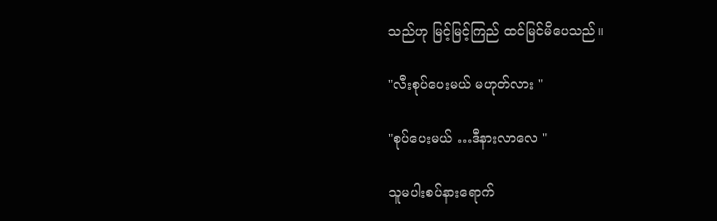သည်ဟု မြင့်မြင့်ကြည် ထင်မြင်မိပေသည်။

"လီးစုပ်ပေးမယ် မဟုတ်လား "

"စုပ်ပေးမယ် …ဒီနားလာလေ "

သူမပါးစပ်နားရောက်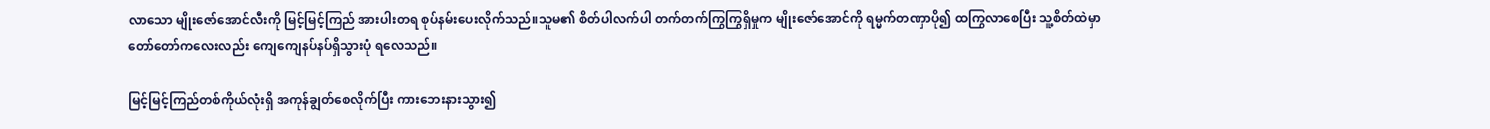လာသော မျိုးဇော်အောင်လီးကို မြင့်မြင့်ကြည် အားပါးတရ စုပ်နမ်းပေးလိုက်သည်။သူမ၏ စိတ်ပါလက်ပါ တက်တက်ကြွကြွရှိမှုက မျိုးဇော်အောင်ကို ရမ္မက်တဏှာပို၍ ထကြွလာစေပြီး သူ့စိတ်ထဲမှာ တော်တော်ကလေးလည်း ကျေကျေနပ်နပ်ရှိသွားပုံ ရလေသည်။

မြင့်မြင့်ကြည်တစ်ကိုယ်လုံးရှိ အကုန်ချွတ်စေလိုက်ပြီး ကားဘေးနားသွား၍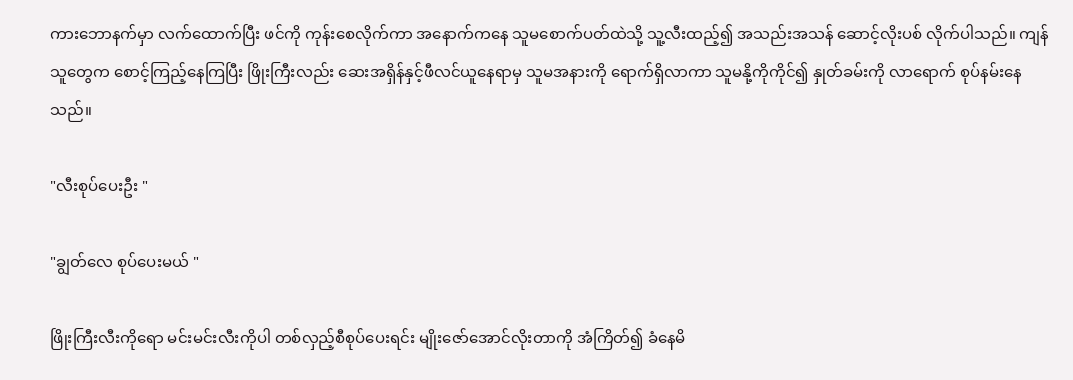ကားဘောနက်မှာ လက်ထောက်ပြီး ဖင်ကို ကုန်းစေလိုက်ကာ အနောက်ကနေ သူမစောက်ပတ်ထဲသို့ သူ့လီးထည့်၍ အသည်းအသန် ဆောင့်လိုးပစ် လိုက်ပါသည်။ ကျန်သူတွေက စောင့်ကြည့်နေကြပြီး ဖြိုးကြီးလည်း ဆေးအရှိန်နှင့်ဖီလင်ယူနေရာမှ သူမအနားကို ရောက်ရှိလာကာ သူမနို့ကိုကိုင်၍ နှုတ်ခမ်းကို လာရောက် စုပ်နမ်းနေသည်။

"လီးစုပ်ပေးဦး "

"ချွတ်လေ စုပ်ပေးမယ် "

ဖြိုးကြီးလီးကိုရော မင်းမင်းလီးကိုပါ တစ်လှည့်စီစုပ်ပေးရင်း မျိုးဇော်အောင်လိုးတာကို အံကြိတ်၍ ခံနေမိ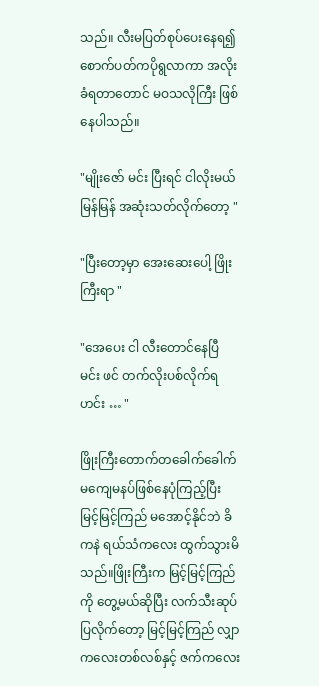သည်။ လီးမပြတ်စုပ်ပေးနေရ၍ စောက်ပတ်ကပိုရွလာကာ အလိုးခံရတာတောင် မဝသလိုကြီး ဖြစ်နေပါသည်။

"မျိုးဇော် မင်း ပြီးရင် ငါလိုးမယ် မြန်မြန် အဆုံးသတ်လိုက်တော့ "

"ပြီးတော့မှာ အေးဆေးပေါ့ ဖြိုးကြီးရာ "

"အေပေး ငါ လီးတောင်နေပြီ မင်း ဖင် တက်လိုးပစ်လိုက်ရ ဟင်း … "

ဖြိုးကြီးတောက်တခေါက်ခေါက် မကျေမနပ်ဖြစ်နေပုံကြည့်ပြီး မြင့်မြင့်ကြည် မအောင့်နိုင်ဘဲ ခိကနဲ ရယ်သံကလေး ထွက်သွားမိသည်။ဖြိုးကြီးက မြင့်မြင့်ကြည်ကို တွေ့မယ်ဆိုပြီး လက်သီးဆုပ်ပြလိုက်တော့ မြင့်မြင့်ကြည် လျှာကလေးတစ်လစ်နှင့် ဇက်ကလေး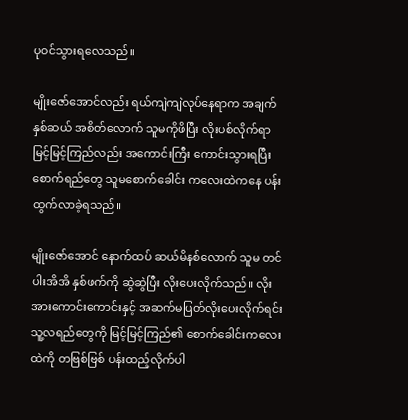ပုဝင်သွားရလေသည်။

မျိုးဇော်အောင်လည်း ရယ်ကျဲကျဲလုပ်နေရာက အချက်နှစ်ဆယ် အစိတ်လောက် သူမကိုဖိပြီး လိုးပစ်လိုက်ရာ မြင့်မြင့်ကြည်လည်း အကောင်းကြီး ကောင်းသွားရပြီး စောက်ရည်တွေ သူမစောက်ခေါင်း ကလေးထဲကနေ ပန်းထွက်လာခဲ့ရသည်။

မျိုးဇော်အောင် နောက်ထပ် ဆယ်မိနစ်လောက် သူမ တင်ပါးအိအိ နှစ်ဖက်ကို ဆွဲဆွဲပြီး လိုးပေးလိုက်သည်။ လိုးအားကောင်းကောင်းနှင့် အဆက်မပြတ်လိုးပေးလိုက်ရင်း သူ့လရည်တွေကို မြင့်မြင့်ကြည်၏ စောက်ခေါင်းကလေးထဲကို တဗြစ်ဗြစ် ပန်းထည့်လိုက်ပါ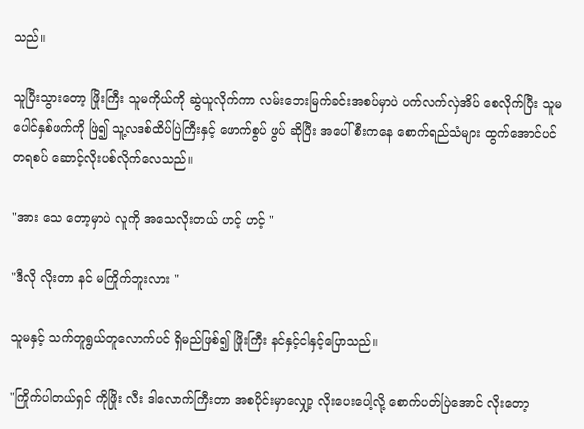သည်။

သူပြီးသွားတော့ ဖြိုးကြီး သူမကိုယ်ကို ဆွဲယူလိုက်ကာ လမ်းဘေးမြက်ခင်းအစပ်မှာပဲ ပက်လက်လှဲအိပ် စေလိုက်ပြီး သူမ ပေါင်နှစ်ဖက်ကို ဖြဲ၍ သူ့လဒစ်ထိပ်ပြဲကြီးနှင့် ဖောက်စွပ် ဖွပ် ဆိုပြီး အပေါ်စီးကနေ စောက်ရည်သံများ ထွက်အောင်ပင် တရစပ် ဆောင့်လိုးပစ်လိုက်လေသည်။

"အား သေ တော့မှာပဲ လူကို အသေလိုးတယ် ဟင့် ဟင့် "

"ဒီလို လိုးတာ နင် မကြိုက်ဘူးလား "

သူမနှင့် သက်တူရွယ်တူလောက်ပင် ရှိမည်ဖြစ်၍ ဖြိုးကြီး နင်နှင့်ငါနှင့်ပြောသည်။

"ကြိုက်ပါတယ်ရှင် ကိုဖြိုး လီး ဒါလောက်ကြီးတာ အစပိုင်းမှာလျှော့ လိုးပေးပေါ့လို့ စောက်ပတ်ပြဲအောင် လိုးတော့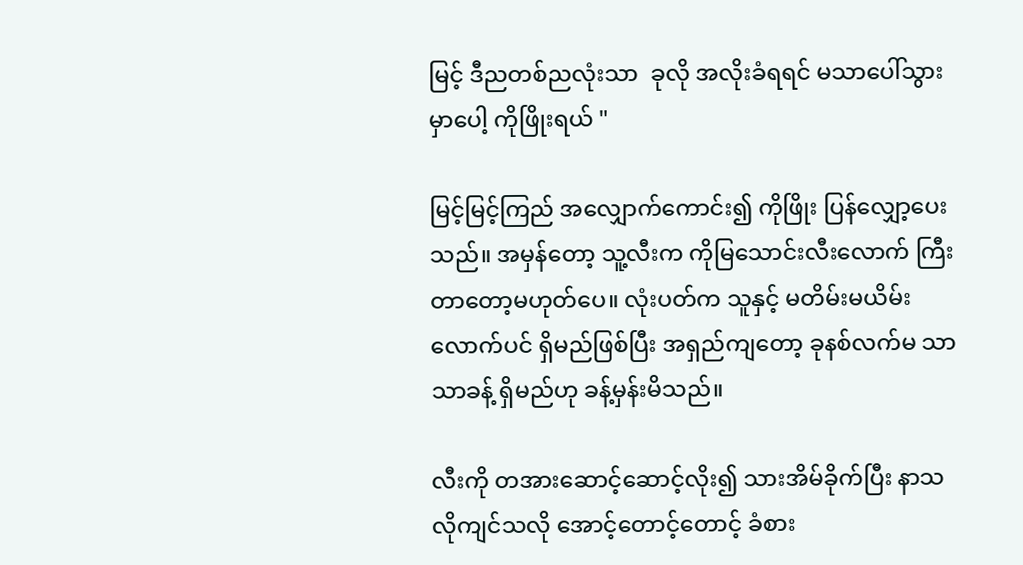မြင့် ဒီညတစ်ညလုံးသာ  ခုလို အလိုးခံရရင် မသာပေါ်သွားမှာပေါ့ ကိုဖြိုးရယ် "

မြင့်မြင့်ကြည် အလျှောက်ကောင်း၍ ကိုဖြိုး ပြန်လျှော့ပေးသည်။ အမှန်တော့ သူ့လီးက ကိုမြသောင်းလီးလောက် ကြီးတာတော့မဟုတ်ပေ။ လုံးပတ်က သူနှင့် မတိမ်းမယိမ်းလောက်ပင် ရှိမည်ဖြစ်ပြီး အရှည်ကျတော့ ခုနစ်လက်မ သာသာခန့် ရှိမည်ဟု ခန့်မှန်းမိသည်။

လီးကို တအားဆောင့်ဆောင့်လိုး၍ သားအိမ်ခိုက်ပြီး နာသလိုကျင်သလို အောင့်တောင့်တောင့် ခံစား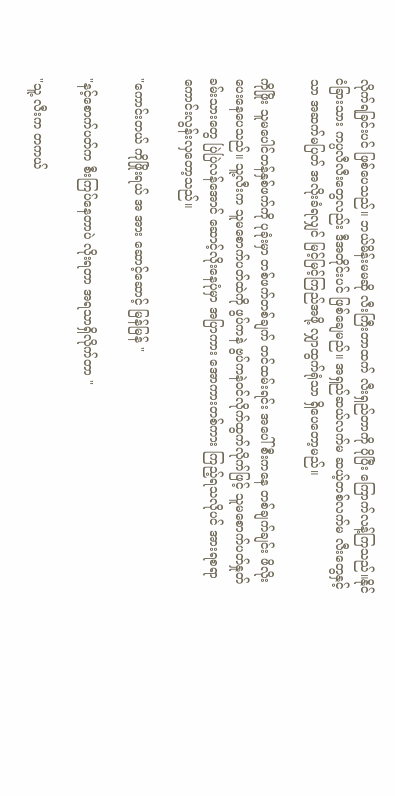လိုက်ရခြင်းပင် ဖြစ်ပေသည်။ ဘယ်မိန်းမမဆို လီးကြီးတာထက် လီးရှည်တာကို ပိုပြီး ကြောက်လန့်ကြသည်။နိုင်ငံခြားသား ကပ္ပလီလီးတွေလည်း ဒီအတိုင်းပင် ဖြစ်ချေမည်။ အရှည်ဆယ်လက်မ ဆယ့်တစ်လက်မ လီးတွေနှင့်သာ အဆက်မပြတ် အလိုးခံရလျှင် မြင့်မြင့်ကြည်အဖို့ လျှာထွက်ရုံသာ ရှိပေတော့မည်။

ကိုဖြိုး သူမပေါင်တန်နှစ်ဖက်ကို ပုခုံးမှာ တစ်ဖက်တစ်ချက် တင်ထမ်းရင်း အပေါ်စီးကနေ တစ်ချက်ချင်း ဖိလိုးပေးနေပေသည်။ သူ့လီးက သူမစောက်ပတ်ထဲကို ဖွပ်ကနဲ ဗွပ်ကနဲဝင်လိုက်ထွက်လိုက်ဖြင့် သူမစောက်ပတ်နှုတ်ခမ်းသားတွေ ပြဲပြဲလန်အောင် ဆောင့်လိုးနေပုံမှာ အပြာကား အောကားတစ်ကား ကြည့်ရသလိုပင် အားရစရာကောင်းလွန်းလှတော့သည်။

"ကောင်းတယ် ကိုဖြိုးရယ် အ အား ဆောင့်ဆောင့် မြန်မြန် "

"နင့်စောက်ပတ်က စီးကြပ်နေတာပဲ လိုးရတာ အရသာရှိလိုက်တာ "

"သူ့ လီးက တကယ်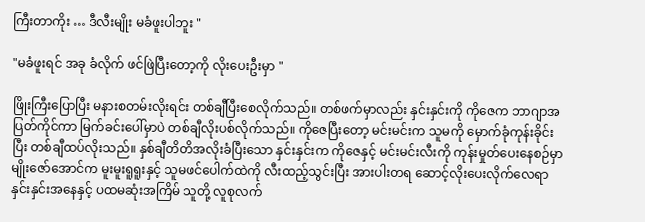ကြီးတာကိုး … ဒီလီးမျိုး မခံဖူးပါဘူး "

"မခံဖူးရင် အခု ခံလိုက် ဖင်ဖြဲပြီးတော့ကို လိုးပေးဦးမှာ "

ဖြိုးကြီးပြောပြီး မနားစတမ်းလိုးရင်း တစ်ချီပြီးစေလိုက်သည်။ တစ်ဖက်မှာလည်း နှင်းနှင်းကို ကိုဇေက ဘာဂျာအပြတ်ကိုင်ကာ မြက်ခင်းပေါ်မှာပဲ တစ်ချီလိုးပစ်လိုက်သည်။ ကိုဇေပြီးတော့ မင်းမင်းက သူမကို မှောက်ခုံကုန်းခိုင်းပြီး တစ်ချီထပ်လိုးသည်။ နှစ်ချီတိတိအလိုးခံပြီးသော နှင်းနှင်းက ကိုဇေနှင့် မင်းမင်းလီးကို ကုန်းမှုတ်ပေးနေစဉ်မှာမျိုးဇော်အောင်က မူးမူးရူရူးနှင့် သူမဖင်ပေါက်ထဲကို လီးထည့်သွင်းပြီး အားပါးတရ ဆောင့်လိုးပေးလိုက်လေရာ နှင်းနှင်းအနေနှင့် ပထမဆုံးအကြိမ် သူတို့ လူစုလက်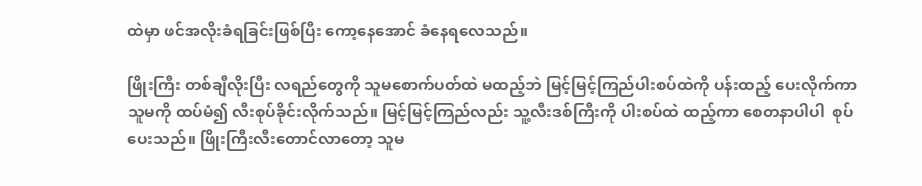ထဲမှာ ဖင်အလိုးခံရခြင်းဖြစ်ပြီး ကော့နေအောင် ခံနေရလေသည်။

ဖြိုးကြီး တစ်ချီလိုးပြီး လရည်တွေကို သူမစောက်ပတ်ထဲ မထည့်ဘဲ မြင့်မြင့်ကြည်ပါးစပ်ထဲကို ပန်းထည့် ပေးလိုက်ကာ သူမကို ထပ်မံ၍ လီးစုပ်ခိုင်းလိုက်သည်။ မြင့်မြင့်ကြည်လည်း သူ့လီးဒစ်ကြီးကို ပါးစပ်ထဲ ထည့်ကာ စေတနာပါပါ  စုပ်ပေးသည်။ ဖြိုးကြီးလီးတောင်လာတော့ သူမ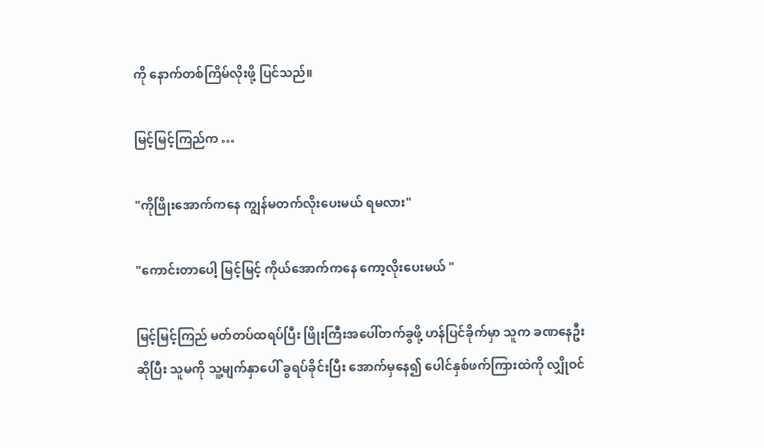ကို နောက်တစ်ကြိမ်လိုးဖို့ ပြင်သည်။

မြင့်မြင့်ကြည်က …

"ကိုဖြိုးအောက်ကနေ ကျွန်မတက်လိုးပေးမယ် ရမလား"

"ကောင်းတာပေါ့ မြင့်မြင့် ကိုယ်အောက်ကနေ ကော့လိုးပေးမယ် "

မြင့်မြင့်ကြည် မတ်တပ်ထရပ်ပြီး ဖြိုးကြီးအပေါ်တက်ခွဖို့ ဟန်ပြင်ခိုက်မှာ သူက ခဏနေဦး ဆိုပြီး သူမကို သူ့မျက်နှာပေါ် ခွရပ်ခိုင်းပြီး အောက်မှနေ၍ ပေါင်နှစ်ဖက်ကြားထဲကို လျှိုဝင်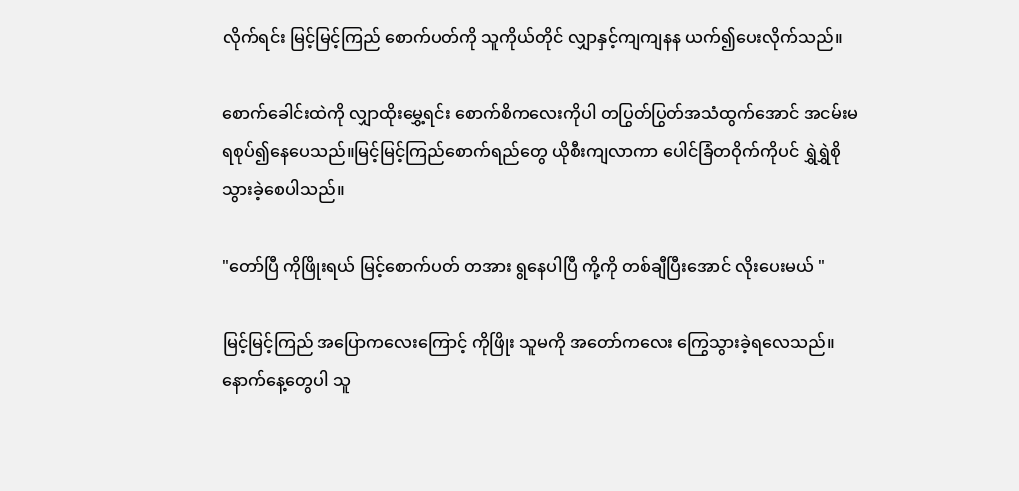လိုက်ရင်း မြင့်မြင့်ကြည် စောက်ပတ်ကို သူကိုယ်တိုင် လျှာနှင့်ကျကျနန ယက်၍ပေးလိုက်သည်။

စောက်ခေါင်းထဲကို လျှာထိုးမွှေ့ရင်း စောက်စိကလေးကိုပါ တပြွတ်ပြွတ်အသံထွက်အောင် အငမ်းမရစုပ်၍နေပေသည်။မြင့်မြင့်ကြည်စောက်ရည်တွေ ယိုစီးကျလာကာ ပေါင်ခြံတဝိုက်ကိုပင် ရွှဲရွှဲစိုသွားခဲ့စေပါသည်။

"တော်ပြီ ကိုဖြိုးရယ် မြင့်စောက်ပတ် တအား ရွနေပါပြီ ကို့ကို တစ်ချီပြီးအောင် လိုးပေးမယ် "

မြင့်မြင့်ကြည် အပြောကလေးကြောင့် ကိုဖြိုး သူမကို အတော်ကလေး ကြွေသွားခဲ့ရလေသည်။ နောက်နေ့တွေပါ သူ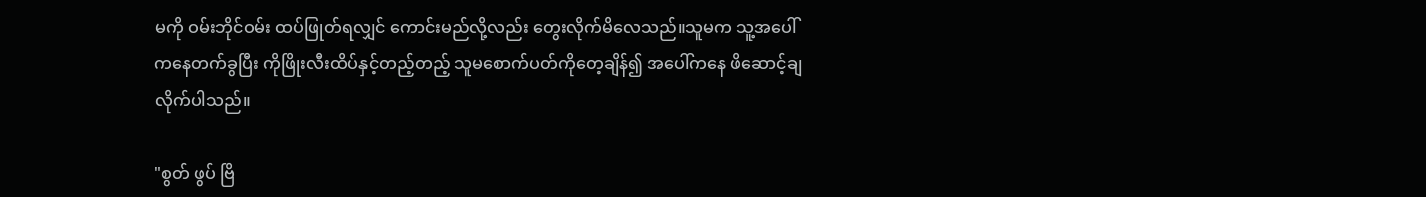မကို ဝမ်းဘိုင်ဝမ်း ထပ်ဖြုတ်ရလျှင် ကောင်းမည်လို့လည်း တွေးလိုက်မိလေသည်။သူမက သူ့အပေါ်ကနေတက်ခွပြီး ကိုဖြိုးလီးထိပ်နှင့်တည့်တည့် သူမစောက်ပတ်ကိုတေ့ချိန်၍ အပေါ်ကနေ ဖိဆောင့်ချလိုက်ပါသည်။

"စွတ် ဖွပ် ဗြိ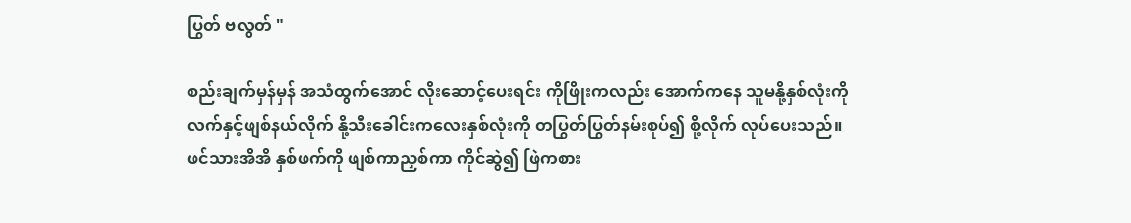ပြွတ် ဗလွတ် "

စည်းချက်မှန်မှန် အသံထွက်အောင် လိုးဆောင့်ပေးရင်း ကိုဖြိုးကလည်း အောက်ကနေ သူမနို့နှစ်လုံးကို လက်နှင့်ဖျစ်နယ်လိုက် နို့သီးခေါင်းကလေးနှစ်လုံးကို တပြွတ်ပြွတ်နမ်းစုပ်၍ စို့လိုက် လုပ်ပေးသည်။ ဖင်သားအိအိ နှစ်ဖက်ကို ဖျစ်ကာညှစ်ကာ ကိုင်ဆွဲ၍ ဖြဲကစား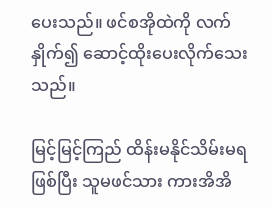ပေးသည်။ ဖင်စအိုထဲကို လက်နှိုက်၍ ဆောင့်ထိုးပေးလိုက်သေးသည်။

မြင့်မြင့်ကြည် ထိန်းမနိုင်သိမ်းမရဖြစ်ပြီး သူမဖင်သား ကားအိအိ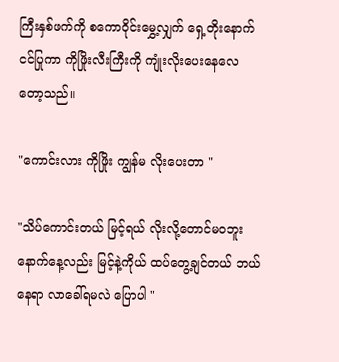ကြီးနှစ်ဖက်ကို စကောဝိုင်းမွှေ့လျှက် ရှေ့တိုးနောက်ငင်ပြုကာ ကိုဖြိုးလီးကြီးကို ကျုံးလိုးပေးနေလေတော့သည်။

"ကောင်းလား ကိုဖြိုး ကျွန်မ လိုးပေးတာ "

"သိပ်ကောင်းတယ် မြင့်ရယ် လိုးလို့တောင်မဝဘူး နောက်နေ့လည်း မြင့်နဲ့ကိုယ် ထပ်တွေ့ချင်တယ် ဘယ်နေရာ လာခေါ်ရမလဲ ပြောပါ "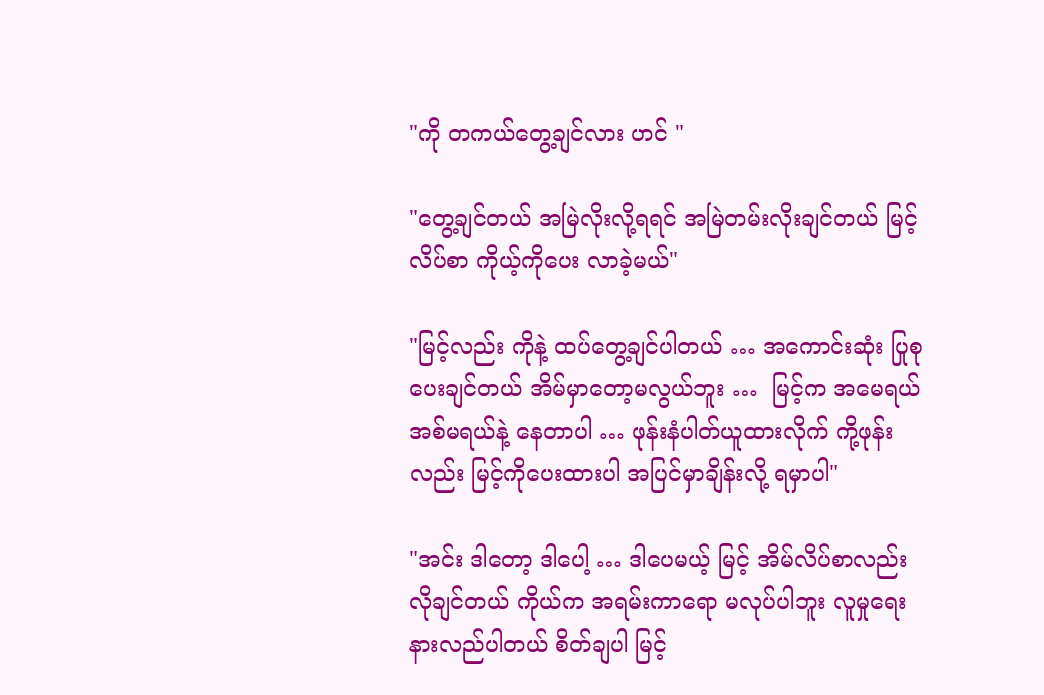"ကို တကယ်တွေ့ချင်လား ဟင် "

"တွေ့ချင်တယ် အမြဲလိုးလို့ရရင် အမြဲတမ်းလိုးချင်တယ် မြင့်လိပ်စာ ကိုယ့်ကိုပေး လာခဲ့မယ်"

"မြင့်လည်း ကိုနဲ့ ထပ်တွေ့ချင်ပါတယ် … အကောင်းဆုံး ပြုစုပေးချင်တယ် အိမ်မှာတော့မလွယ်ဘူး …  မြင့်က အမေရယ် အစ်မရယ်နဲ့ နေတာပါ … ဖုန်းနံပါတ်ယူထားလိုက် ကို့ဖုန်းလည်း မြင့်ကိုပေးထားပါ အပြင်မှာချိန်းလို့ ရမှာပါ"

"အင်း ဒါတော့ ဒါပေါ့ … ဒါပေမယ့် မြင့် အိမ်လိပ်စာလည်း လိုချင်တယ် ကိုယ်က အရမ်းကာရော မလုပ်ပါဘူး လူမှုရေးနားလည်ပါတယ် စိတ်ချပါ မြင့်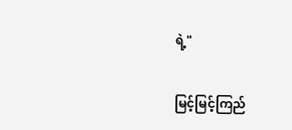ရဲ့"

မြင့်မြင့်ကြည်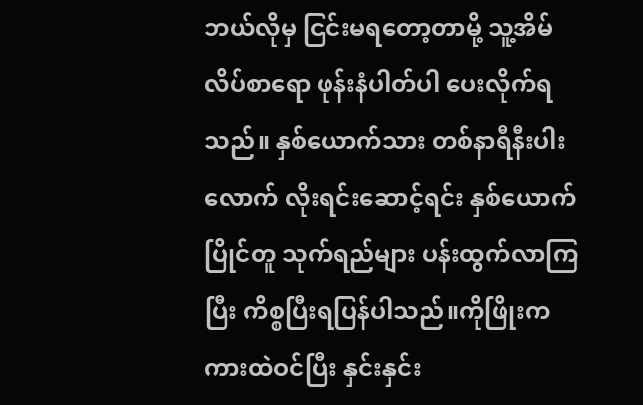ဘယ်လိုမှ ငြင်းမရတော့တာမို့ သူ့အိမ်လိပ်စာရော ဖုန်းနံပါတ်ပါ ပေးလိုက်ရသည်။ နှစ်ယောက်သား တစ်နာရီနီးပါးလောက် လိုးရင်းဆောင့်ရင်း နှစ်ယောက်ပြိုင်တူ သုက်ရည်များ ပန်းထွက်လာကြပြီး ကိစ္စပြီးရပြန်ပါသည်။ကိုဖြိုးက ကားထဲဝင်ပြီး နှင်းနှင်း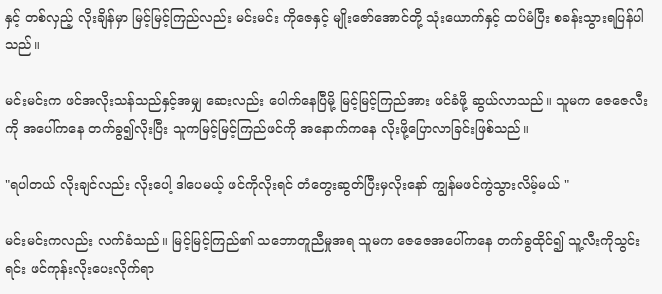နှင့် တစ်လှည့် လိုးချိန်မှာ မြင့်မြင့်ကြည်လည်း မင်းမင်း ကိုဇေနှင့် မျိုးဇော်အောင်တို့ သုံးယောက်နှင့် ထပ်မံပြီး စခန်းသွားရပြန်ပါသည်။

မင်းမင်းက ဖင်အလိုးသန်သည်နှင့်အမျှ ဆေးလည်း ပေါက်နေပြီမို့ မြင့်မြင့်ကြည်အား ဖင်ခံဖို့ ဆွယ်လာသည်။ သူမက ဇေဇေလီးကို အပေါ်ကနေ တက်ခွ၍လိုးပြီး သူကမြင့်မြင့်ကြည်ဖင်ကို အနောက်ကနေ လိုးဖို့ပြောလာခြင်းဖြစ်သည်။

"ရပါတယ် လိုးချင်လည်း လိုးပေါ့ ဒါပေမယ့် ဖင်ကိုလိုးရင် တံတွေးဆွတ်ပြီးမှလိုးနော် ကျွန်မဖင်ကွဲသွားလိမ့်မယ် "

မင်းမင်းကလည်း လက်ခံသည်။ မြင့်မြင့်ကြည်၏ သဘောတူညီမှုအရ သူမက ဇေဇေအပေါ်ကနေ တက်ခွထိုင်၍ သူ့လီးကိုသွင်းရင်း ဖင်ကုန်းလိုးပေးလိုက်ရာ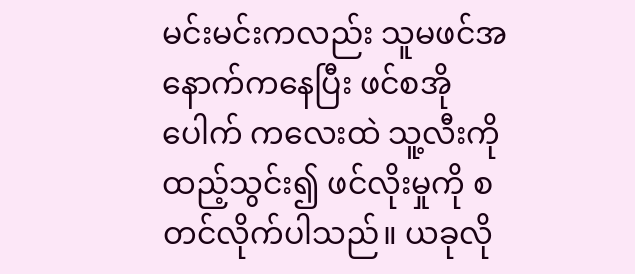မင်းမင်းကလည်း သူမဖင်အနောက်ကနေပြီး ဖင်စအိုပေါက် ကလေးထဲ သူ့လီးကို ထည့်သွင်း၍ ဖင်လိုးမှုကို စတင်လိုက်ပါသည်။ ယခုလို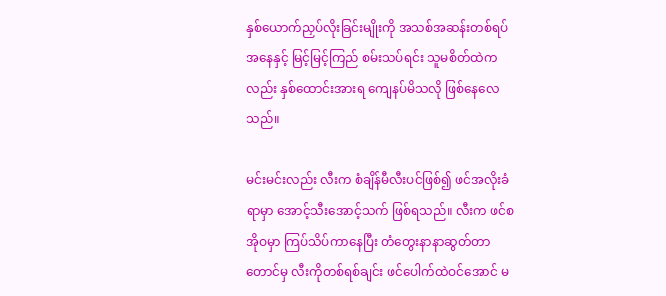နှစ်ယောက်ညှပ်လိုးခြင်းမျိုးကို အသစ်အဆန်းတစ်ရပ် အနေနှင့် မြင့်မြင့်ကြည် စမ်းသပ်ရင်း သူမစိတ်ထဲကလည်း နှစ်ထောင်းအားရ ကျေနပ်မိသလို ဖြစ်နေလေသည်။

မင်းမင်းလည်း လီးက စံချိန်မီလီးပင်ဖြစ်၍ ဖင်အလိုးခံရာမှာ အောင့်သီးအောင့်သက် ဖြစ်ရသည်။ လီးက ဖင်စအိုဝမှာ ကြပ်သိပ်ကာနေပြီး တံတွေးနာနာဆွတ်တာတောင်မှ လီးကိုတစ်ရစ်ချင်း ဖင်ပေါက်ထဲဝင်အောင် မ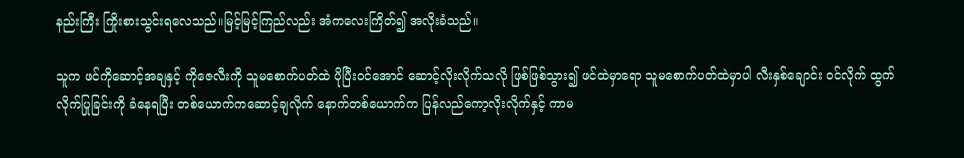နည်းကြီး ကြိုးစားသွင်းရလေသည်။မြင့်မြင့်ကြည်လည်း အံကလေးကြိတ်၍ အလိုးခံသည်။

သူက ဖင်ကိုဆောင့်အချနှင့် ကိုဇေလီးကို သူမစောက်ပတ်ထဲ ပိုပြီးဝင်အောင် ဆောင့်လိုးလိုက်သလို ဖြစ်ဖြစ်သွား၍ ဖင်ထဲမှာရော သူမစောက်ပတ်ထဲမှာပါ လီးနှစ်ချောင်း ဝင်လိုက် ထွက်လိုက်ပြုခြင်းကို ခံနေရပြီး တစ်ယောက်ကဆောင့်ချလိုက် နောက်တစ်ယောက်က ပြန်လည်ကော့လိုးလိုက်နှင့် ကာမ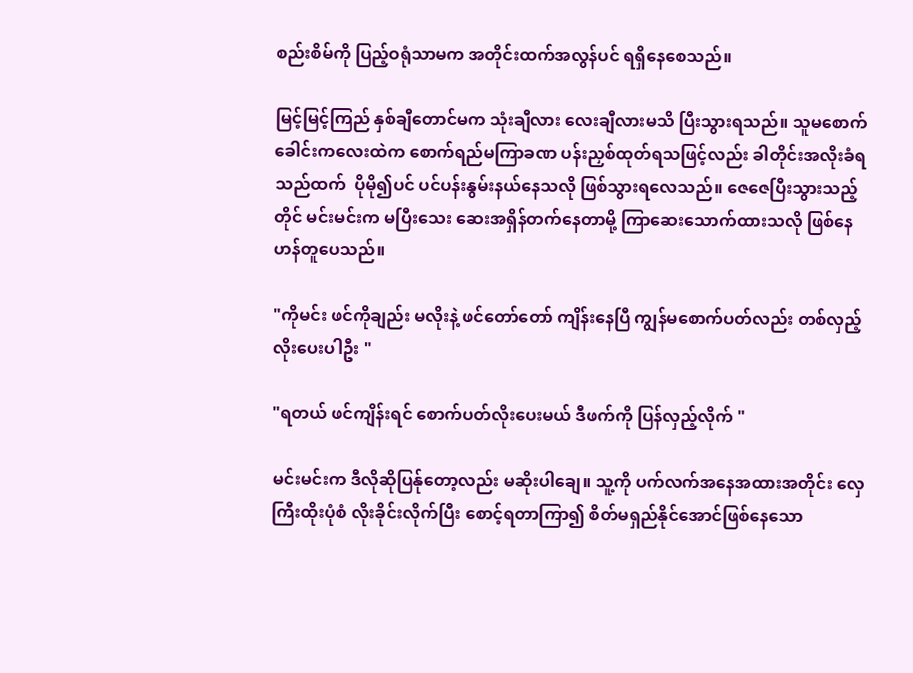စည်းစိမ်ကို ပြည့်ဝရုံသာမက အတိုင်းထက်အလွန်ပင် ရရှိနေစေသည်။

မြင့်မြင့်ကြည် နှစ်ချီတောင်မက သုံးချီလား လေးချီလားမသိ ပြီးသွားရသည်။ သူမစောက်ခေါင်းကလေးထဲက စောက်ရည်မကြာခဏ ပန်းညှစ်ထုတ်ရသဖြင့်လည်း ခါတိုင်းအလိုးခံရသည်ထက်  ပိုမို၍ပင် ပင်ပန်းနွမ်းနယ်နေသလို ဖြစ်သွားရလေသည်။ ဇေဇေပြီးသွားသည့်တိုင် မင်းမင်းက မပြီးသေး ဆေးအရှိန်တက်နေတာမို့ ကြာဆေးသောက်ထားသလို ဖြစ်နေဟန်တူပေသည်။

"ကိုမင်း ဖင်ကိုချည်း မလိုးနဲ့ ဖင်တော်တော် ကျိန်းနေပြီ ကျွန်မစောက်ပတ်လည်း တစ်လှည့် လိုးပေးပါဦး "

"ရတယ် ဖင်ကျိန်းရင် စောက်ပတ်လိုးပေးမယ် ဒီဖက်ကို ပြန်လှည့်လိုက် "

မင်းမင်းက ဒီလိုဆိုပြန်ုတော့လည်း မဆိုးပါချေ။ သူ့ကို ပက်လက်အနေအထားအတိုင်း လှေကြီးထိုးပုံစံ လိုးခိုင်းလိုက်ပြီး စောင့်ရတာကြာ၍ စိတ်မရှည်နိုင်အောင်ဖြစ်နေသော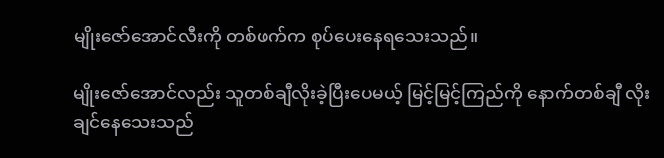မျိုးဇော်အောင်လီးကို တစ်ဖက်က စုပ်ပေးနေရသေးသည်။

မျိုးဇော်အောင်လည်း သူတစ်ချီလိုးခဲ့ပြီးပေမယ့် မြင့်မြင့်ကြည်ကို နောက်တစ်ချီ လိုးချင်နေသေးသည်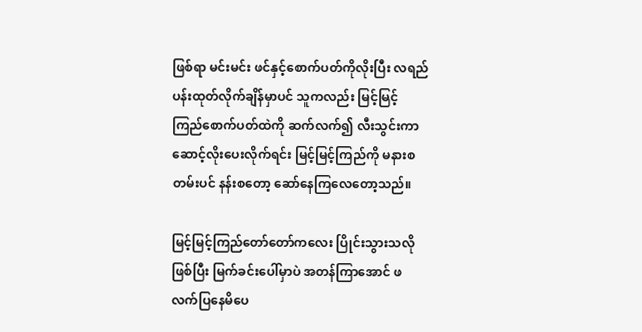ဖြစ်ရာ မင်းမင်း ဖင်နှင့်စောက်ပတ်ကိုလိုးပြီး လရည်ပန်းထုတ်လိုက်ချိန်မှာပင် သူကလည်း မြင့်မြင့်ကြည်စောက်ပတ်ထဲကို ဆက်လက်၍ လီးသွင်းကာ ဆောင့်လိုးပေးလိုက်ရင်း မြင့်မြင့်ကြည်ကို မနားစတမ်းပင် နန်းစတော့ ဆော်နေကြလေတော့သည်။

မြင့်မြင့်ကြည်တော်တော်ကလေး ပြိုင်းသွားသလိုဖြစ်ပြီး မြက်ခင်းပေါ်မှာပဲ အတန်ကြာအောင် ဖလက်ပြနေမိပေ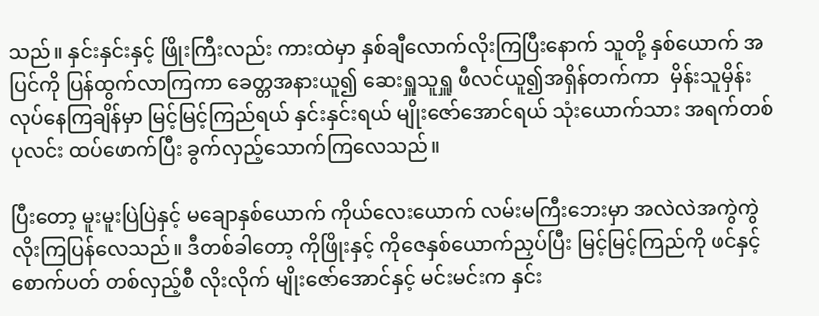သည်။ နှင်းနှင်းနှင့် ဖြိုးကြီးလည်း ကားထဲမှာ နှစ်ချီလောက်လိုးကြပြီးနောက် သူတို့ နှစ်ယောက် အပြင်ကို ပြန်ထွက်လာကြကာ ခေတ္တအနားယူ၍ ဆေးရှူသူရှူ ဖီလင်ယူ၍အရှိန်တက်ကာ  မှိန်းသူမှိန်း လုပ်နေကြချိန်မှာ မြင့်မြင့်ကြည်ရယ် နှင်းနှင်းရယ် မျိုးဇော်အောင်ရယ် သုံးယောက်သား အရက်တစ်ပုလင်း ထပ်ဖောက်ပြီး ခွက်လှည့်သောက်ကြလေသည်။

ပြီးတော့ မူးမူးပြဲပြဲနှင့် မချောနှစ်ယောက် ကိုယ်လေးယောက် လမ်းမကြီးဘေးမှာ အလဲလဲအကွဲကွဲ လိုးကြပြန်လေသည်။ ဒီတစ်ခါတော့ ကိုဖြိုးနှင့် ကိုဇေနှစ်ယောက်ညှပ်ပြီး မြင့်မြင့်ကြည်ကို ဖင်နှင့်စောက်ပတ် တစ်လှည့်စီ လိုးလိုက် မျိုးဇော်အောင်နှင့် မင်းမင်းက နှင်း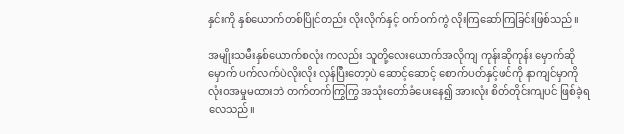နှင်းကို နှစ်ယောက်တစ်ပြိုင်တည်း လိုးလိုက်နှင့် ဝက်ဝက်ကွဲ လိုးကြဆော်ကြခြင်းဖြစ်သည်။

အမျိုးသမီးနှစ်ယောက်စလုံး ကလည်း သူတို့လေးယောက်အလိုကျ ကုန်းဆိုကုန်း မှောက်ဆိုမှောက် ပက်လက်ပဲလိုးလိုး လှန်ပြီးတော့ပဲ ဆောင့်ဆောင့် စောက်ပတ်နှင့်ဖင်ကို နာကျင်မှာကို လုံးဝအမှုမထားဘဲ တက်တက်ကြွကြွ အသုံးတော်ခံပေးနေ၍ အားလုံး စိတ်တိုင်းကျပင် ဖြစ်ခဲ့ရလေသည်။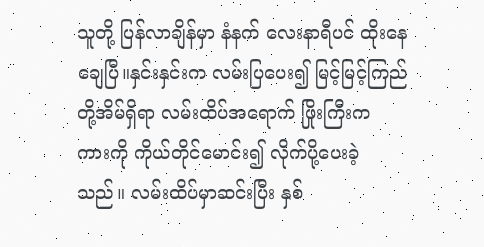သူတို့ ပြန်လာချိန်မှာ နံနက် လေးနာရီပင် ထိုးနေချေပြီ။နှင်းနှင်းက လမ်းပြပေး၍ မြင့်မြင့်ကြည်တို့အိမ်ရှိရာ လမ်းထိပ်အရောက် ဖြိုးကြီးက ကားကို ကိုယ်တိုင်မောင်း၍ လိုက်ပို့ပေးခဲ့သည်။ လမ်းထိပ်မှာဆင်းပြီး နှစ်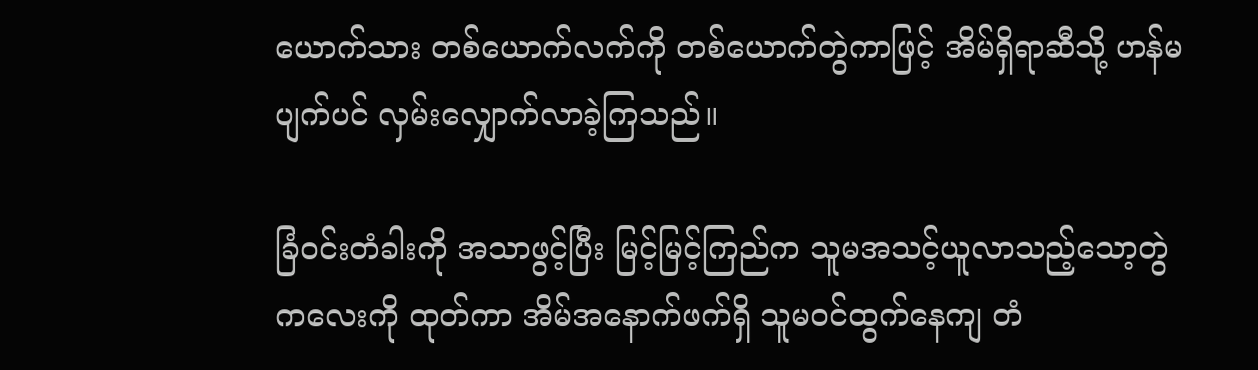ယောက်သား တစ်ယောက်လက်ကို တစ်ယောက်တွဲကာဖြင့် အိမ်ရှိရာဆီသို့ ဟန်မပျက်ပင် လှမ်းလျှောက်လာခဲ့ကြသည်။

ခြံဝင်းတံခါးကို အသာဖွင့်ပြီး မြင့်မြင့်ကြည်က သူမအသင့်ယူလာသည့်သော့တွဲကလေးကို ထုတ်ကာ အိမ်အနောက်ဖက်ရှိ သူမဝင်ထွက်နေကျ တံ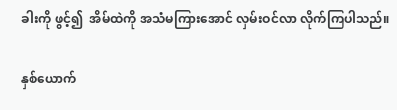ခါးကို ဖွင့်၍  အိမ်ထဲကို အသံမကြားအောင် လှမ်းဝင်လာ လိုက်ကြပါသည်။

နှစ်ယောက်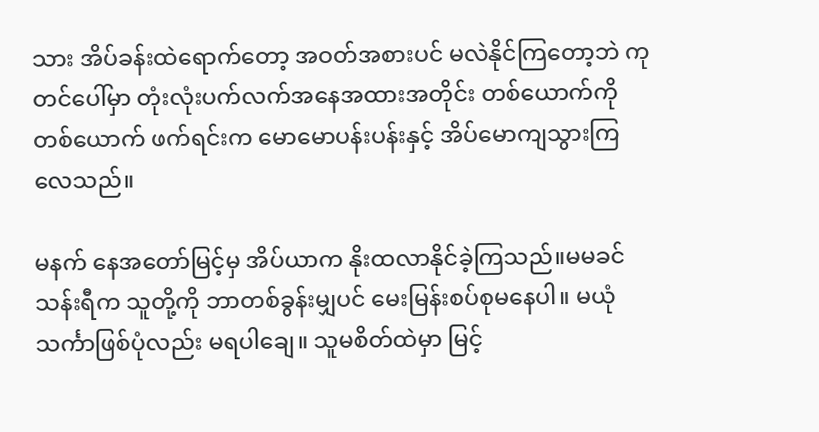သား အိပ်ခန်းထဲရောက်တော့ အဝတ်အစားပင် မလဲနိုင်ကြတော့ဘဲ ကုတင်ပေါ်မှာ တုံးလုံးပက်လက်အနေအထားအတိုင်း တစ်ယောက်ကိုတစ်ယောက် ဖက်ရင်းက မောမောပန်းပန်းနှင့် အိပ်မောကျသွားကြလေသည်။

မနက် နေအတော်မြင့်မှ အိပ်ယာက နိုးထလာနိုင်ခဲ့ကြသည်။မမခင်သန်းရီက သူတို့ကို ဘာတစ်ခွန်းမျှပင် မေးမြန်းစပ်စုမနေပါ။ မယုံသင်္ကာဖြစ်ပုံလည်း မရပါချေ။ သူမစိတ်ထဲမှာ မြင့်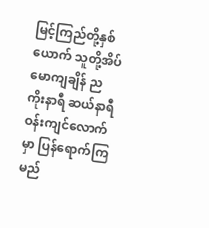မြင့်ကြည်တို့နှစ်ယောက် သူတို့အိပ်မောကျချိန် ည ကိုးနာရီ ဆယ်နာရီ ဝန်းကျင်လောက်မှာ ပြန်ရောက်ကြမည်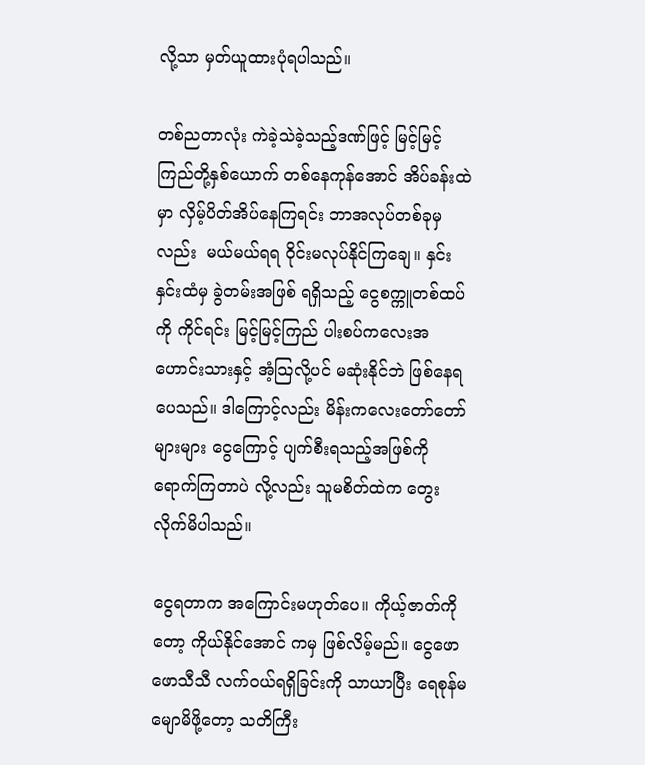လို့သာ မှတ်ယူထားပုံရပါသည်။

တစ်ညတာလုံး ကဲခဲ့သဲခဲ့သည့်ဒဏ်ဖြင့် မြင့်မြင့်ကြည်တို့နှစ်ယောက် တစ်နေကုန်အောင် အိပ်ခန်းထဲမှာ လှိမ့်ပိတ်အိပ်နေကြရင်း ဘာအလုပ်တစ်ခုမှလည်း  မယ်မယ်ရရ ဝိုင်းမလုပ်နိုင်ကြချေ။ နှင်းနှင်းထံမှ ခွဲတမ်းအဖြစ် ရရှိသည့် ငွေစက္ကူတစ်ထပ်ကို ကိုင်ရင်း မြင့်မြင့်ကြည် ပါးစပ်ကလေးအဟောင်းသားနှင့် အံ့သြလို့ပင် မဆုံးနိုင်ဘဲ ဖြစ်နေရပေသည်။ ဒါကြောင့်လည်း မိန်းကလေးတော်တော်များများ ငွေကြောင့် ပျက်စီးရသည့်အဖြစ်ကို ရောက်ကြတာပဲ လို့လည်း သူမစိတ်ထဲက တွေးလိုက်မိပါသည်။

ငွေရတာက အကြောင်းမဟုတ်ပေ။ ကိုယ့်ဇာတ်ကိုတော့ ကိုယ်နိုင်အောင် ကမှ ဖြစ်လိမ့်မည်။ ငွေဖောဖောသီသီ လက်ဝယ်ရရှိခြင်းကို သာယာပြီး ရေစုန်မမျောမိဖို့တော့ သတိကြီး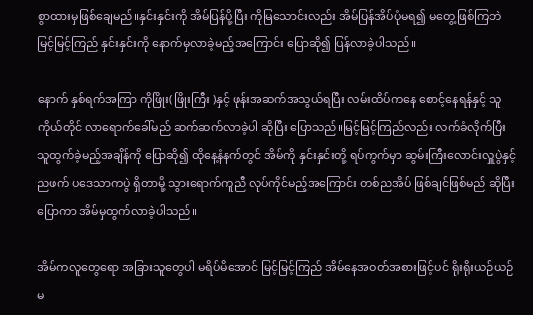စွာထားမှဖြစ်ချေမည်။နှင်းနှင်းကို အိမ်ပြန်ပို့ပြီး ကိုမြသောင်းလည်း အိမ်ပြန်အိပ်ပုံမရ၍ မတွေ့ဖြစ်ကြဘဲ မြင့်မြင့်ကြည် နှင်းနှင်းကို နောက်မှလာခဲ့မည့်အကြောင်း ပြောဆို၍ ပြန်လာခဲ့ပါသည်။

နောက် နှစ်ရက်အကြာ ကိုဖြိုး( ဖြိုးကြီး )နှင့် ဖုန်းအဆက်အသွယ်ရပြီး လမ်းထိပ်ကနေ စောင့်နေရန်နှင့် သူကိုယ်တိုင် လာရောက်ခေါ်မည် ဆက်ဆက်လာခဲ့ပါ ဆိုပြီး ပြောသည်။မြင့်မြင့်ကြည်လည်း လက်ခံလိုက်ပြီး သူထွက်ခဲ့မည့်အချိန်ကို ပြောဆို၍ ထိုနေ့နံနက်တွင် အိမ်ကို နှင်းနှင်းတို့ ရပ်ကွက်မှာ ဆွမ်းကြီးလောင်းလှူပွဲနှင့် ညဖက် ပဒေသာကပွဲ ရှိတာမို့ သွားရောက်ကူညီ လုပ်ကိုင်မည့်အကြောင်း တစ်ညအိပ် ဖြစ်ချင်ဖြစ်မည် ဆိုပြီး ပြောကာ အိမ်မှထွက်လာခဲ့ပါသည်။

အိမ်ကလူတွေရော အခြားသူတွေပါ မရိပ်မိအောင် မြင့်မြင့်ကြည် အိမ်နေအဝတ်အစားဖြင့်ပင် ရိုးရိုးယဉ်ယဉ် မ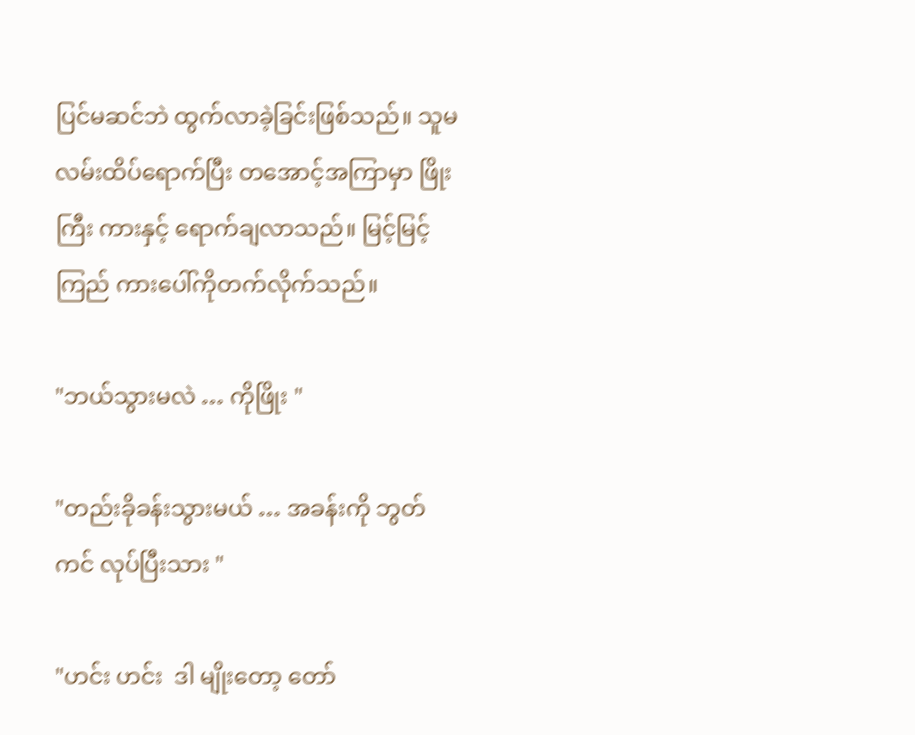ပြင်မဆင်ဘဲ ထွက်လာခဲ့ခြင်းဖြစ်သည်။ သူမလမ်းထိပ်ရောက်ပြီး တအောင့်အကြာမှာ ဖြိုးကြီး ကားနှင့် ရောက်ချလာသည်။ မြင့်မြင့်ကြည် ကားပေါ်ကိုတက်လိုက်သည်။

"ဘယ်သွားမလဲ … ကိုဖြိုး "

"တည်းခိုခန်းသွားမယ် … အခန်းကို ဘွတ်ကင် လုပ်ပြီးသား "

"ဟင်း ဟင်း  ဒါ မျိုးတော့ တော်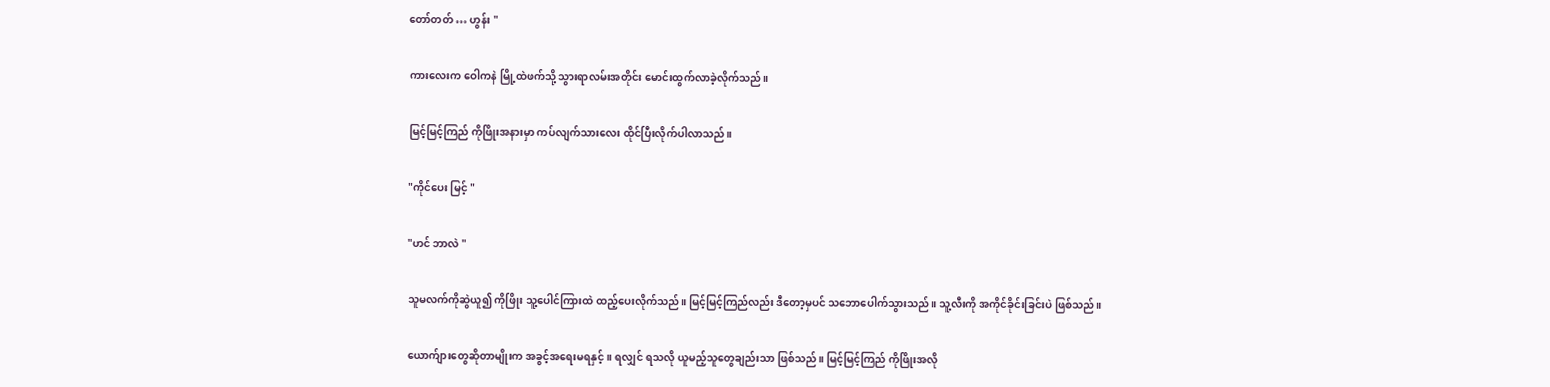တော်တတ် … ဟွန်း "

ကားလေးက ဝေါကနဲ မြို့ထဲဖက်သို့ သွားရာလမ်းအတိုင်း မောင်းထွက်လာခဲ့လိုက်သည်။

မြင့်မြင့်ကြည် ကိုဖြိုးအနားမှာ ကပ်လျက်သားလေး ထိုင်ပြီးလိုက်ပါလာသည်။

"ကိုင်ပေး မြင့် "

"ဟင် ဘာလဲ "

သူမလက်ကိုဆွဲယူ၍ ကိုဖြိုး သူ့ပေါင်ကြားထဲ ထည့်ပေးလိုက်သည်။ မြင့်မြင့်ကြည်လည်း ဒီတော့မှပင် သဘောပေါက်သွားသည်။ သူ့လီးကို အကိုင်ခိုင်းခြင်းပဲ ဖြစ်သည်။

ယောက်ျားတွေဆိုတာမျိုးက အခွင့်အရေးမရနှင့်။ ရလျှင် ရသလို ယူမည့်သူတွေချည်းသာ ဖြစ်သည်။ မြင့်မြင့်ကြည် ကိုဖြိုးအလို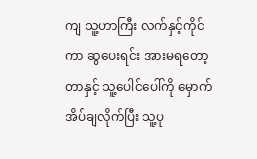ကျ သူ့ဟာကြီး လက်နှင့်ကိုင်ကာ ဆွပေးရင်း အားမရတော့တာနှင့် သူ့ပေါင်ပေါ်ကို မှောက်အိပ်ချလိုက်ပြီး သူ့ပု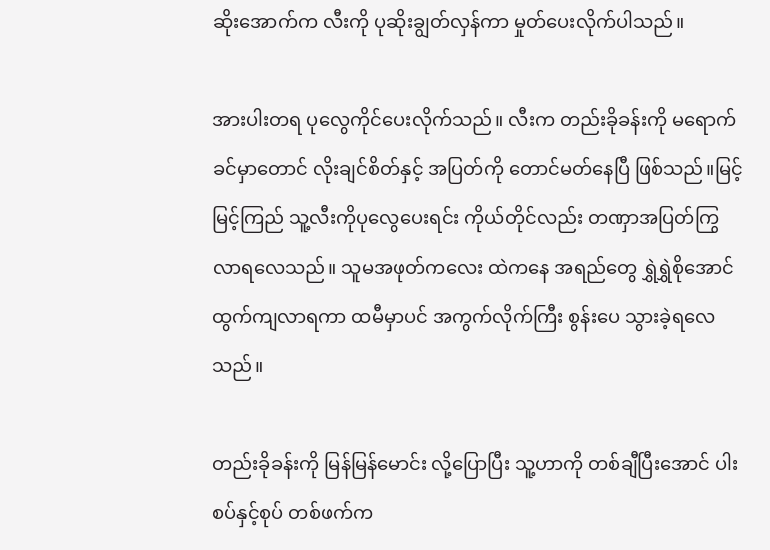ဆိုးအောက်က လီးကို ပုဆိုးချွတ်လှန်ကာ မှုတ်ပေးလိုက်ပါသည်။

အားပါးတရ ပုလွေကိုင်ပေးလိုက်သည်။ လီးက တည်းခိုခန်းကို မရောက်ခင်မှာတောင် လိုးချင်စိတ်နှင့် အပြတ်ကို တောင်မတ်နေပြီ ဖြစ်သည်။မြင့်မြင့်ကြည် သူ့လီးကိုပုလွေပေးရင်း ကိုယ်တိုင်လည်း တဏှာအပြတ်ကြွလာရလေသည်။ သူမအဖုတ်ကလေး ထဲကနေ အရည်တွေ ရွှဲရွှဲစိုအောင် ထွက်ကျလာရကာ ထမီမှာပင် အကွက်လိုက်ကြီး စွန်းပေ သွားခဲ့ရလေသည်။

တည်းခိုခန်းကို မြန်မြန်မောင်း လို့ပြောပြီး သူ့ဟာကို တစ်ချီပြီးအောင် ပါးစပ်နှင့်စုပ် တစ်ဖက်က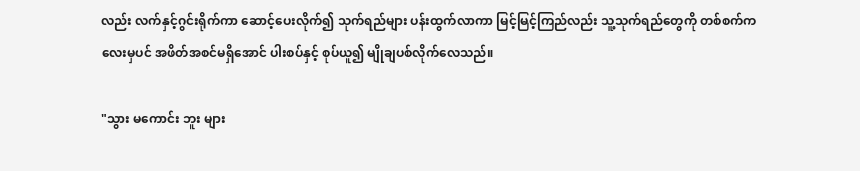လည်း လက်နှင့်ဂွင်းရိုက်ကာ ဆောင့်ပေးလိုက်၍ သုက်ရည်များ ပန်းထွက်လာကာ မြင့်မြင့်ကြည်လည်း သူ့သုက်ရည်တွေကို တစ်စက်ကလေးမှပင် အဖိတ်အစင်မရှိအောင် ပါးစပ်နှင့် စုပ်ယူ၍ မျိုချပစ်လိုက်လေသည်။

"သွား မကောင်း ဘူး များ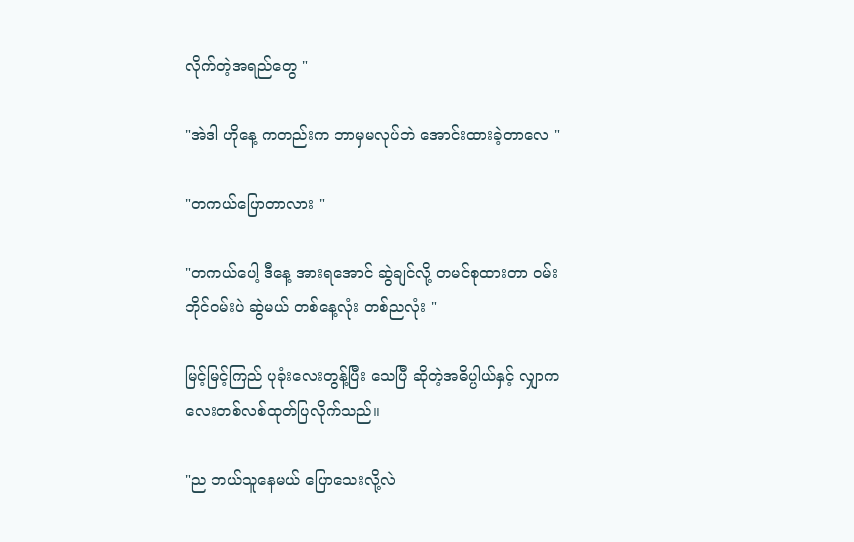လိုက်တဲ့အရည်တွေ "

"အဲဒါ ဟိုနေ့ ကတည်းက ဘာမှမလုပ်ဘဲ အောင်းထားခဲ့တာလေ "

"တကယ်ပြောတာလား "

"တကယ်ပေါ့ ဒီနေ့ အားရအောင် ဆွဲချင်လို့ တမင်စုထားတာ ဝမ်းဘိုင်ဝမ်းပဲ ဆွဲမယ် တစ်နေ့လုံး တစ်ညလုံး "

မြင့်မြင့်ကြည် ပုခုံးလေးတွန့်ပြီး သေပြီ ဆိုတဲ့အဓိပ္ပါယ်နှင့် လျှာကလေးတစ်လစ်ထုတ်ပြလိုက်သည်။

"ည ဘယ်သူနေမယ် ပြောသေးလို့လဲ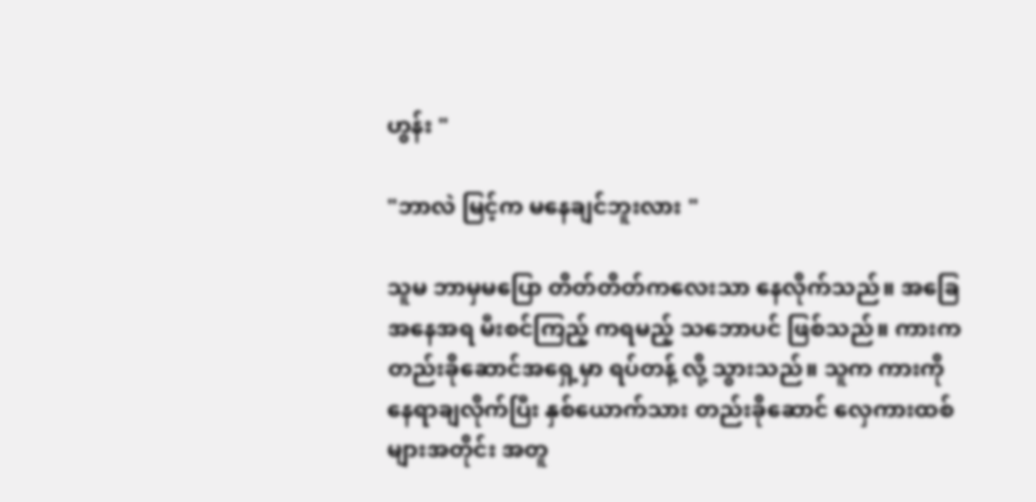ဟွန်း "

"ဘာလဲ မြင့်က မနေချင်ဘူးလား "

သူမ ဘာမှမပြော တိတ်တိတ်ကလေးသာ နေလိုက်သည်။ အခြေအနေအရ မီးစင်ကြည့် ကရမည့် သဘောပင် ဖြစ်သည်။ ကားက တည်းခိုဆောင်အရှေ့မှာ ရပ်တန့် လို့ သွားသည်။ သူက ကားကို နေရာချလိုက်ပြီး နှစ်ယောက်သား တည်းခိုဆောင် လှေကားထစ်များအတိုင်း အတူ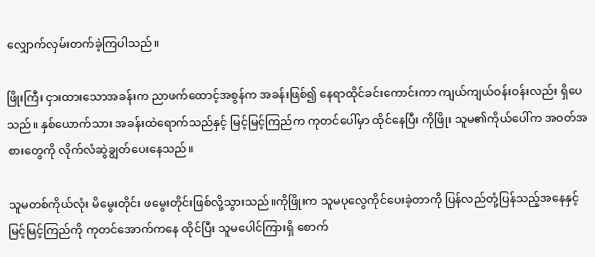လျှောက်လှမ်းတက်ခဲ့ကြပါသည်။

ဖြိုးကြီး ငှားထားသောအခန်းက ညာဖက်ထောင့်အစွန်က အခန်းဖြစ်၍ နေရာထိုင်ခင်းကောင်းကာ ကျယ်ကျယ်ဝန်းဝန်းလည်း ရှိပေသည်။ နှစ်ယောက်သား အခန်းထဲရောက်သည်နှင့် မြင့်မြင့်ကြည်က ကုတင်ပေါ်မှာ ထိုင်နေပြီး ကိုဖြိုး သူမ၏ကိုယ်ပေါ်က အဝတ်အစားတွေကို လိုက်လံဆွဲချွတ်ပေးနေသည်။

သူမတစ်ကိုယ်လုံး မိမွေးတိုင်း ဖမွေးတိုင်းဖြစ်လို့သွားသည်။ကိုဖြိုးက သူမပုလွေကိုင်ပေးခဲ့တာကို ပြန်လည်တုံ့ပြန်သည့်အနေနှင့် မြင့်မြင့်ကြည်ကို ကုတင်အောက်ကနေ ထိုင်ပြီး သူမပေါင်ကြားရှိ စောက်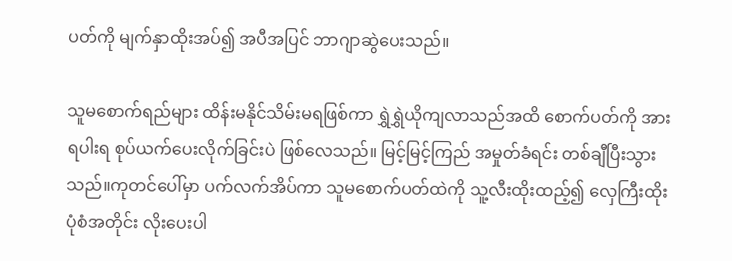ပတ်ကို မျက်နှာထိုးအပ်၍ အပီအပြင် ဘာဂျာဆွဲပေးသည်။

သူမစောက်ရည်များ ထိန်းမနိုင်သိမ်းမရဖြစ်ကာ ရွှဲရွှဲယိုကျလာသည်အထိ စောက်ပတ်ကို အားရပါးရ စုပ်ယက်ပေးလိုက်ခြင်းပဲ ဖြစ်လေသည်။ မြင့်မြင့်ကြည် အမှုတ်ခံရင်း တစ်ချီပြီးသွားသည်။ကုတင်ပေါ်မှာ ပက်လက်အိပ်ကာ သူမစောက်ပတ်ထဲကို သူ့လီးထိုးထည့်၍ လှေကြီးထိုးပုံစံအတိုင်း လိုးပေးပါ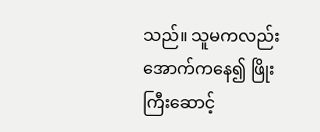သည်။ သူမကလည်း အောက်ကနေ၍ ဖြိုးကြီးဆောင့်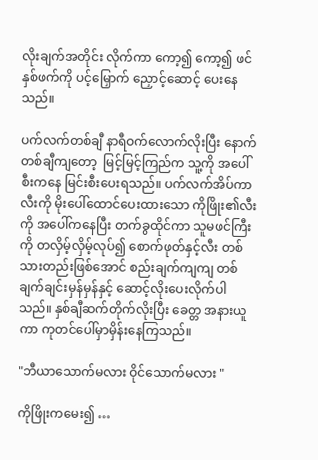လိုးချက်အတိုင်း လိုက်ကာ ကော့၍ ကော့၍ ဖင်နှစ်ဖက်ကို ပင့်မြှောက် ညှောင့်ဆောင့် ပေးနေသည်။

ပက်လက်တစ်ချီ နာရီဝက်လောက်လိုးပြီး နောက်တစ်ချီကျတော့  မြင့်မြင့်ကြည်က သူ့ကို အပေါ်စီးကနေ မြင်းစီးပေးရသည်။ ပက်လက်အိပ်ကာ လီးကို မိုးပေါ်ထောင်ပေးထားသော ကိုဖြိုး၏လီးကို အပေါ်ကနေပြီး တက်ခွထိုင်ကာ သူမဖင်ကြီးကို တလှိမ့်လှိမ့်လုပ်၍ စောက်ဖုတ်နှင့်လီး တစ်သားတည်းဖြစ်အောင် စည်းချက်ကျကျ တစ်ချက်ချင်းမှန်မှန်နှင့် ဆောင့်လိုးပေးလိုက်ပါသည်။ နှစ်ချီဆက်တိုက်လိုးပြီး ခေတ္တ အနားယူကာ ကုတင်ပေါ်မှာမှိန်းနေကြသည်။

"ဘီယာသောက်မလား ဝိုင်သောက်မလား "

ကိုဖြိုးကမေး၍ …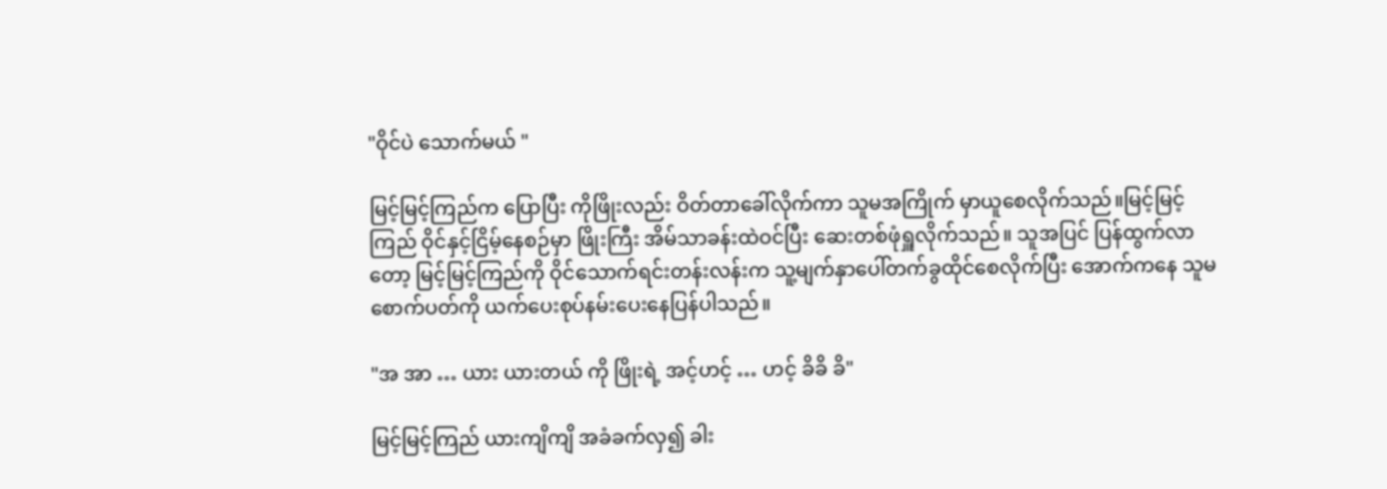"ဝိုင်ပဲ သောက်မယ် "

မြင့်မြင့်ကြည်က ပြောပြီး ကိုဖြိုးလည်း ဝိတ်တာခေါ်လိုက်ကာ သူမအကြိုက် မှာယူစေလိုက်သည်။မြင့်မြင့်ကြည် ဝိုင်နှင့်ငြိမ့်နေစဉ်မှာ ဖြိုးကြီး အိမ်သာခန်းထဲဝင်ပြီး ဆေးတစ်ဖုံရှူလိုက်သည်။ သူအပြင် ပြန်ထွက်လာတော့ မြင့်မြင့်ကြည်ကို ဝိုင်သောက်ရင်းတန်းလန်းက သူ့မျက်နှာပေါ်တက်ခွထိုင်စေလိုက်ပြီး အောက်ကနေ သူမစောက်ပတ်ကို ယက်ပေးစုပ်နမ်းပေးနေပြန်ပါသည်။

"အ အာ … ယား ယားတယ် ကို ဖြိုးရဲ့ အင့်ဟင့် … ဟင့် ခိခိ ခိ"

မြင့်မြင့်ကြည် ယားကျိကျိ အခံခက်လှ၍ ခါး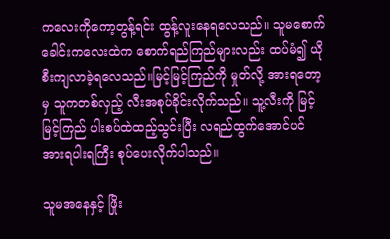ကလေးကိုကော့တွန့်ရင်း ထွန့်လူးနေရလေသည်။ သူမစောက်ခေါင်းကလေးထဲက စောက်ရည်ကြည်များလည်း ထပ်မံ၍ ယိုစီးကျလာခဲ့ရလေသည်။မြင့်မြင့်ကြည်ကို မှုတ်လို့ အားရတော့မှ သူကတစ်လှည့် လီးအစုပ်ခိုင်းလိုက်သည်။ သူ့လီးကို မြင့်မြင့်ကြည် ပါးစပ်ထဲထည့်သွင်းပြီး လရည်ထွက်အောင်ပင် အားရပါးရကြီး စုပ်ပေးလိုက်ပါသည်။

သူမအနေနှင့် ဖြိုး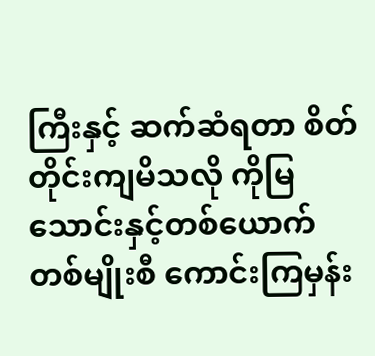ကြီးနှင့် ဆက်ဆံရတာ စိတ်တိုင်းကျမိသလို ကိုမြသောင်းနှင့်တစ်ယောက်တစ်မျိုးစီ ကောင်းကြမှန်း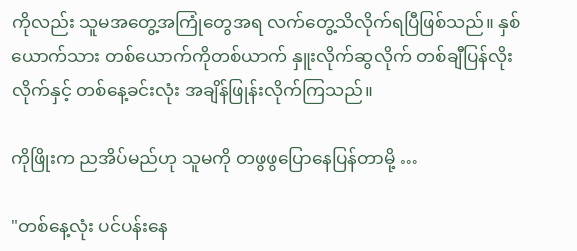ကိုလည်း သူမအတွေ့အကြုံတွေအရ လက်တွေ့သိလိုက်ရပြီဖြစ်သည်။ နှစ်ယောက်သား တစ်ယောက်ကိုတစ်ယာက် နှူးလိုက်ဆွလိုက် တစ်ချီပြန်လိုးလိုက်နှင့် တစ်နေ့ခင်းလုံး အချိန်ဖြုန်းလိုက်ကြသည်။

ကိုဖြိုးက ညအိပ်မည်ဟု သူမကို တဖွဖွပြောနေပြန်တာမို့ …

"တစ်နေ့လုံး ပင်ပန်းနေ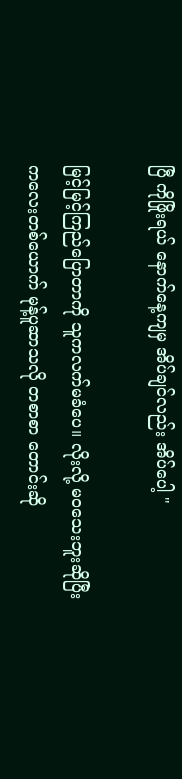ပြီ ကိုဖြိုးရယ် နောက်နေ့ကျမှ အိပ်ချင်လည်း အိပ်ပေါ့ "

မြင့်မြင့်ကြည်ပြောတာကို သူကလက်မခံပေ။ လိုးလို့ မဝသေးဘူးဆိုပြီး ကလေးတစ်ယောက် မုန့်ပူဆာသလို တစာစာ တောင်းဆို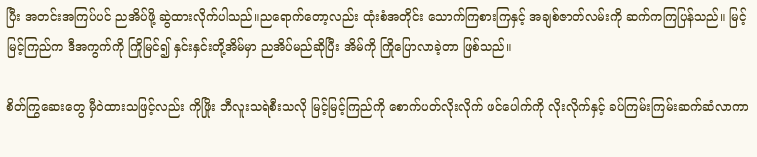ပြီး အတင်းအကြပ်ပင် ညအိပ်ဖို့ ဆွဲထားလိုက်ပါသည်။ညရောက်တော့လည်း ထုံးစံအတိုင်း သောက်ကြစားကြနှင့် အချစ်ဇာတ်လမ်းကို ဆက်ကကြပြန်သည်။ မြင့်မြင့်ကြည်က ဒီအကွက်ကို ကြိုမြင်၍ နှင်းနှင်းတို့အိမ်မှာ ညအိပ်မည်ဆိုပြီး အိမ်ကို ကြိုပြောလာခဲ့တာ ဖြစ်သည်။

စိတ်ကြွဆေးတွေ မှီဝဲထားသဖြင့်လည်း ကိုဖြိုး ဘီလူးသရဲစီးသလို မြင့်မြင့်ကြည်ကို စောက်ပတ်လိုးလိုက် ဖင်ပေါက်ကို လိုးလိုက်နှင့် ခပ်ကြမ်းကြမ်းဆက်ဆံလာကာ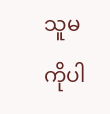သူမကိုပါ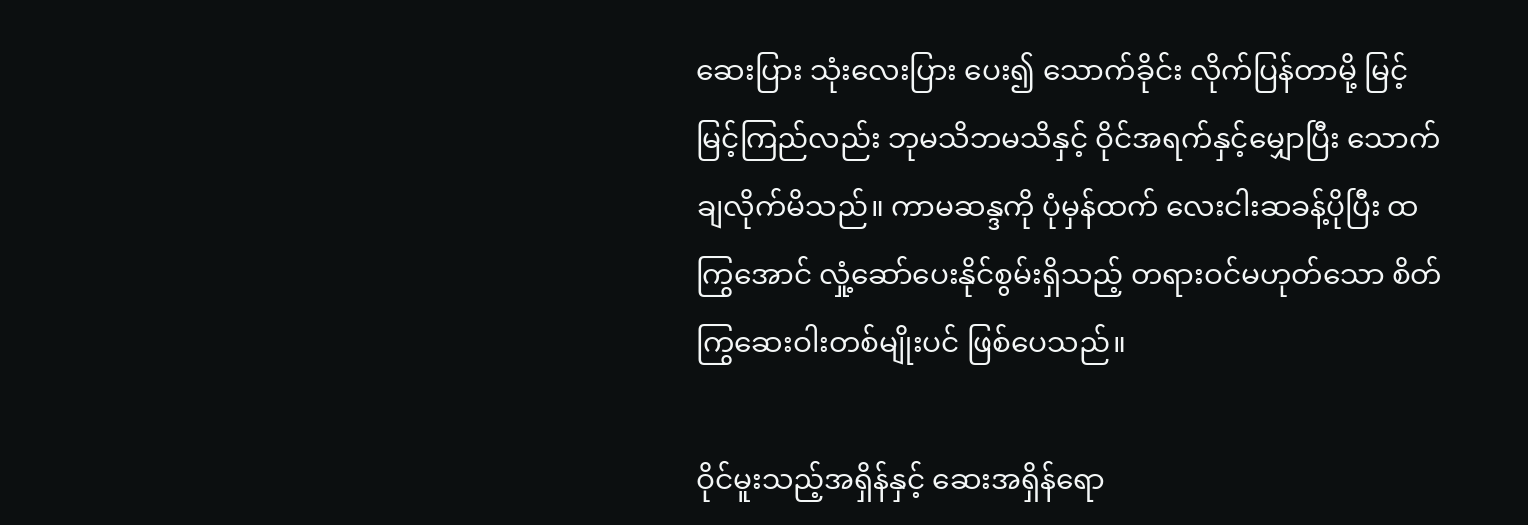ဆေးပြား သုံးလေးပြား ပေး၍ သောက်ခိုင်း လိုက်ပြန်တာမို့ မြင့်မြင့်ကြည်လည်း ဘုမသိဘမသိနှင့် ဝိုင်အရက်နှင့်မျှောပြီး သောက်ချလိုက်မိသည်။ ကာမဆန္ဒကို ပုံမှန်ထက် လေးငါးဆခန့်ပိုပြီး ထကြွအောင် လှုံ့ဆော်ပေးနိုင်စွမ်းရှိသည့် တရားဝင်မဟုတ်သော စိတ်ကြွဆေးဝါးတစ်မျိုးပင် ဖြစ်ပေသည်။

ဝိုင်မူးသည့်အရှိန်နှင့် ဆေးအရှိန်ရော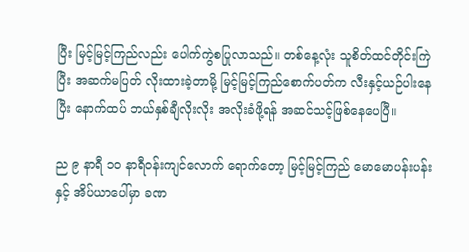ပြီး မြင့်မြင့်ကြည်လည်း ပေါက်ကွဲစပြုလာသည်။ တစ်နေ့လုံး သူစိတ်ထင်တိုင်းကြဲပြီး အဆက်မပြတ် လိုးထားခဲ့တာမို့ မြင့်မြင့်ကြည်စောက်ပတ်က လီးနှင့်ယဉ်ပါးနေပြီး နောက်ထပ် ဘယ်နှစ်ချီလိုးလိုး အလိုးခံဖို့ရန် အဆင်သင့်ဖြစ်နေပေပြီ။

ည ၉ နာရီ ၁၀ နာရီဝန်းကျင်လောက် ရောက်တော့ မြင့်မြင့်ကြည် မောမောပန်းပန်းနှင့် အိပ်ယာပေါ်မှာ ခဏ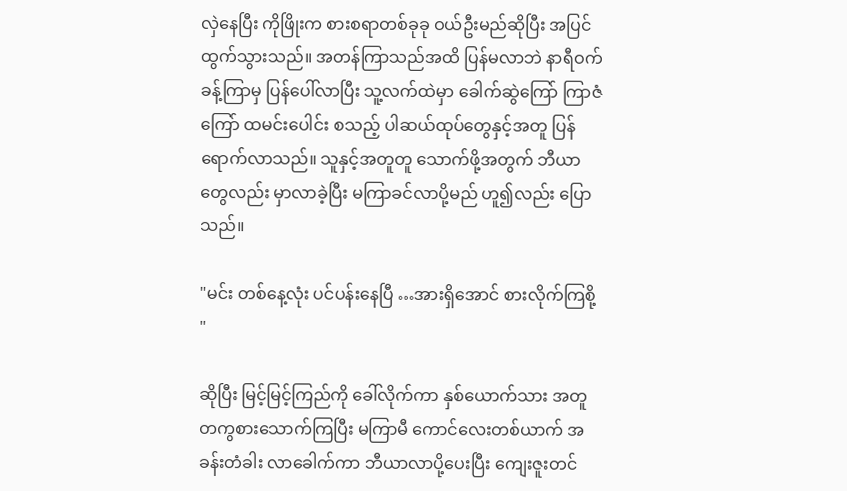လှဲနေပြီး ကိုဖြိုးက စားစရာတစ်ခုခု ဝယ်ဦးမည်ဆိုပြီး အပြင်ထွက်သွားသည်။ အတန်ကြာသည်အထိ ပြန်မလာဘဲ နာရီဝက်ခန့်ကြာမှ ပြန်ပေါ်လာပြီး သူ့လက်ထဲမှာ ခေါက်ဆွဲကြော် ကြာဇံကြော် ထမင်းပေါင်း စသည့် ပါဆယ်ထုပ်တွေနှင့်အတူ ပြန်ရောက်လာသည်။ သူနှင့်အတူတူ သောက်ဖို့အတွက် ဘီယာတွေလည်း မှာလာခဲ့ပြီး မကြာခင်လာပို့မည် ဟူ၍လည်း ပြောသည်။

"မင်း တစ်နေ့လုံး ပင်ပန်းနေပြီ …အားရှိအောင် စားလိုက်ကြစို့ "

ဆိုပြီး မြင့်မြင့်ကြည်ကို ခေါ်လိုက်ကာ နှစ်ယောက်သား အတူတကွစားသောက်ကြပြီး မကြာမီ ကောင်လေးတစ်ယာက် အခန်းတံခါး လာခေါက်ကာ ဘီယာလာပို့ပေးပြီး ကျေးဇူးတင်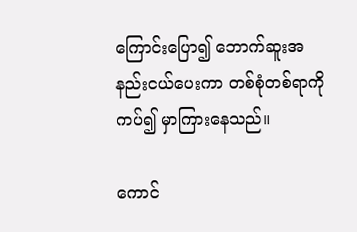ကြောင်းပြော၍ ဘောက်ဆူးအနည်းငယ်ပေးကာ တစ်စုံတစ်ရာကို ကပ်၍ မှာကြားနေသည်။

ကောင်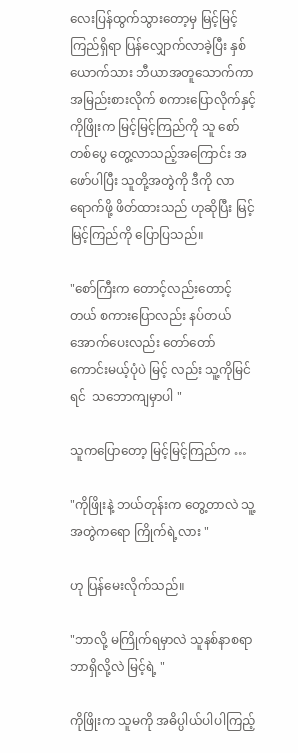လေးပြန်ထွက်သွားတော့မှ မြင့်မြင့်ကြည်ရှိရာ ပြန်လျှောက်လာခဲ့ပြီး နှစ်ယောက်သား ဘီယာအတူသောက်ကာ အမြည်းစားလိုက် စကားပြောလိုက်နှင့် ကိုဖြိုးက မြင့်မြင့်ကြည်ကို သူ စော်တစ်ပွေ တွေ့လာသည့်အကြောင်း အဖော်ပါပြီး သူတို့အတွဲကို ဒီကို လာရောက်ဖို့ ဖိတ်ထားသည် ဟုဆိုပြီး မြင့်မြင့်ကြည်ကို ပြောပြသည်။

"စော်ကြီးက တောင့်လည်းတောင့်တယ် စကားပြောလည်း နပ်တယ် အောက်ပေးလည်း တော်တော် ကောင်းမယ့်ပုံပဲ မြင့် လည်း သူ့ကိုမြင်ရင်  သဘောကျမှာပါ "

သူကပြောတော့ မြင့်မြင့်ကြည်က …

"ကိုဖြိုးနဲ့ ဘယ်တုန်းက တွေ့တာလဲ သူ့အတွဲကရော ကြိုက်ရဲ့လား "

ဟု ပြန်မေးလိုက်သည်။

"ဘာလို့ မကြိုက်ရမှာလဲ သူနစ်နာစရာဘာရှိလို့လဲ မြင့်ရဲ့ "

ကိုဖြိုးက သူမကို အဓိပ္ပါယ်ပါပါကြည့်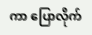ကာ ပြောလိုက်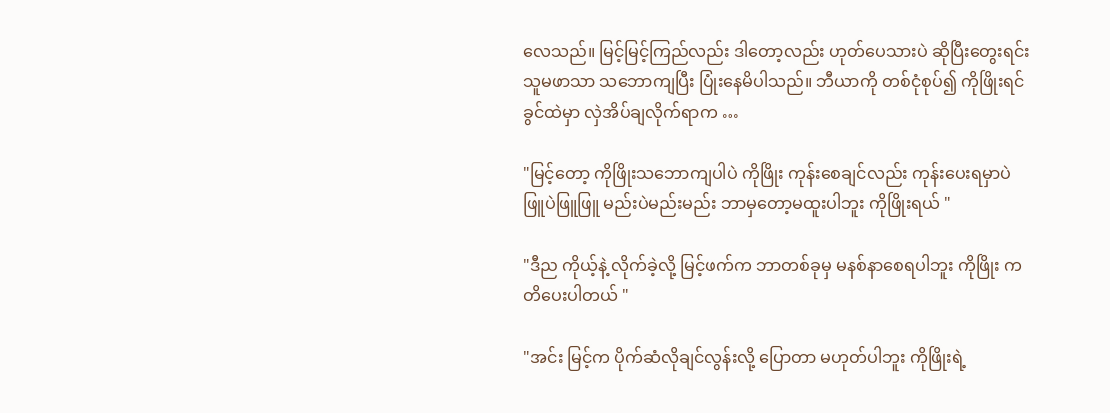လေသည်။ မြင့်မြင့်ကြည်လည်း ဒါတော့လည်း ဟုတ်ပေသားပဲ ဆိုပြီးတွေးရင်း သူမဖာသာ သဘောကျပြီး ပြုံးနေမိပါသည်။ ဘီယာကို တစ်ငုံစုပ်၍ ကိုဖြိုးရင်ခွင်ထဲမှာ လှဲအိပ်ချလိုက်ရာက …

"မြင့်တော့ ကိုဖြိုးသဘောကျပါပဲ ကိုဖြိုး ကုန်းစေချင်လည်း ကုန်းပေးရမှာပဲ ဖြူပဲဖြူဖြူ မည်းပဲမည်းမည်း ဘာမှတော့မထူးပါဘူး ကိုဖြိုးရယ် "

"ဒီည ကိုယ့်နဲ့ လိုက်ခဲ့လို့ မြင့်ဖက်က ဘာတစ်ခုမှ မနစ်နာစေရပါဘူး ကိုဖြိုး ကတိပေးပါတယ် "

"အင်း မြင့်က ပိုက်ဆံလိုချင်လွန်းလို့ ပြောတာ မဟုတ်ပါဘူး ကိုဖြိုးရဲ့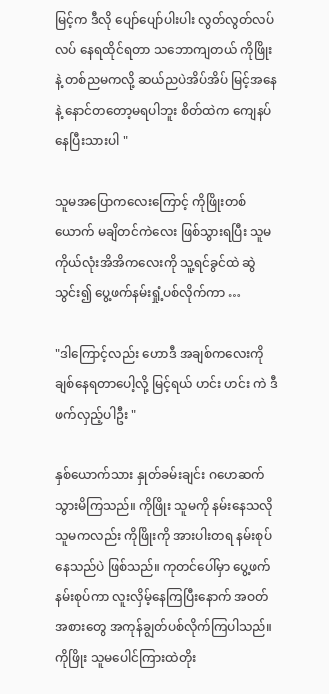မြင့်က ဒီလို ပျော်ပျော်ပါးပါး လွတ်လွတ်လပ်လပ် နေရထိုင်ရတာ သဘောကျတယ် ကိုဖြိုး နဲ့ တစ်ညမကလို့ ဆယ်ညပဲအိပ်အိပ် မြင့်အနေနဲ့ နောင်တတော့မရပါဘူး စိတ်ထဲက ကျေနပ်နေပြီးသားပါ "

သူမအပြောကလေးကြောင့် ကိုဖြိုးတစ်ယောက် မချိတင်ကဲလေး ဖြစ်သွားရပြီး သူမ ကိုယ်လုံးအိအိကလေးကို သူ့ရင်ခွင်ထဲ ဆွဲသွင်း၍ ပွေ့ဖက်နမ်းရှုံ့ပစ်လိုက်ကာ …

"ဒါကြောင့်လည်း ဟောဒီ အချစ်ကလေးကို ချစ်နေရတာပေါ့လို့ မြင့်ရယ် ဟင်း ဟင်း ကဲ ဒီဖက်လှည့်ပါဦး "

နှစ်ယောက်သား နှုတ်ခမ်းချင်း ဂဟေဆက်သွားမိကြသည်။ ကိုဖြိုး သူမကို နမ်းနေသလို သူမကလည်း ကိုဖြိုးကို အားပါးတရ နမ်းစုပ်နေသည်ပဲ ဖြစ်သည်။ ကုတင်ပေါ်မှာ ပွေ့ဖက်နမ်းစုပ်ကာ လူးလှိမ့်နေကြပြီးနောက် အဝတ်အစားတွေ အကုန်ချွတ်ပစ်လိုက်ကြပါသည်။ ကိုဖြိုး သူမပေါင်ကြားထဲတိုး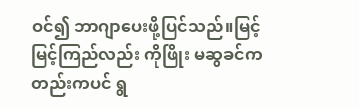ဝင်၍ ဘာဂျာပေးဖို့ပြင်သည်။မြင့်မြင့်ကြည်လည်း ကိုဖြိုး မဆွခင်ကတည်းကပင် ရွ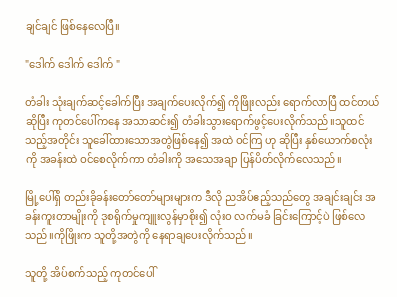ချင်ချင် ဖြစ်နေလေပြီ။

"ဒေါက် ဒေါက် ဒေါက် "

တံခါး သုံးချက်ဆင့်ခေါက်ပြီး အချက်ပေးလိုက်၍ ကိုဖြိုးလည်း ရောက်လာပြီ ထင်တယ် ဆိုပြီး ကုတင်ပေါ်ကနေ အသာဆင်း၍ တံခါးသွားရောက်ဖွင့်ပေးလိုက်သည်။သူထင်သည့်အတိုင်း သူခေါ်ထားသောအတွဲဖြစ်နေ၍ အထဲ ဝင်ကြ ဟု ဆိုပြီး နှစ်ယောက်စလုံးကို အခန်းထဲ ဝင်စေလိုက်ကာ တံခါးကို အသေအချာ ပြန်ပိတ်လိုက်လေသည်။

မြို့ပေါ်ရှိ တည်းခိုခန်းတော်တော်များများက ဒီလို ညအိပ်ဧည့်သည်တွေ အချင်းချင်း အခန်းကူးတာမျိုးကို ဒုစရိုက်မှုကျူးလွန်မှာစိုး၍ လုံးဝ လက်မခံ ခြင်းကြောင့်ပဲ ဖြစ်လေသည်။ကိုဖြိုးက သူတို့အတွဲကို နေရာချပေးလိုက်သည်။

သူတို့ အိပ်စက်သည့် ကုတင်ပေါ်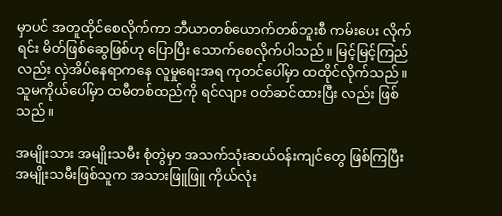မှာပင် အတူထိုင်စေလိုက်ကာ ဘီယာတစ်ယောက်တစ်ဘူးစီ ကမ်းပေး လိုက်ရင်း မိတ်ဖြစ်ဆွေဖြစ်ဟု ပြောပြီး သောက်စေလိုက်ပါသည်။ မြင့်မြင့်ကြည်လည်း လှဲအိပ်နေရာကနေ လူမှုရေးအရ ကုတင်ပေါ်မှာ ထထိုင်လိုက်သည်။ သူမကိုယ်ပေါ်မှာ ထမီတစ်ထည်ကို ရင်လျား ဝတ်ဆင်ထားပြီး လည်း ဖြစ်သည်။

အမျိုးသား အမျိုးသမီး စုံတွဲမှာ အသက်သုံးဆယ်ဝန်းကျင်တွေ ဖြစ်ကြပြီး အမျိုးသမီးဖြစ်သူက အသားဖြူဖြူ ကိုယ်လုံး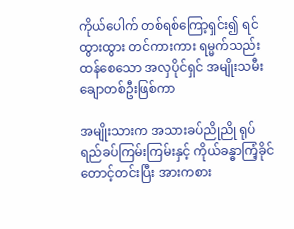ကိုယ်ပေါက် တစ်ရစ်ကြော့ရှင်း၍ ရင်ထွားထွား တင်ကားကား ရမ္မက်သည်းထန်စေသော အလှပိုင်ရှင် အမျိုးသမီးချောတစ်ဦးဖြစ်ကာ

အမျိုးသားက အသားခပ်ညိုညို ရုပ်ရည်ခပ်ကြမ်းကြမ်းနှင့် ကိုယ်ခန္ဓာကြံ့ခိုင် တောင့်တင်းပြီး အားကစား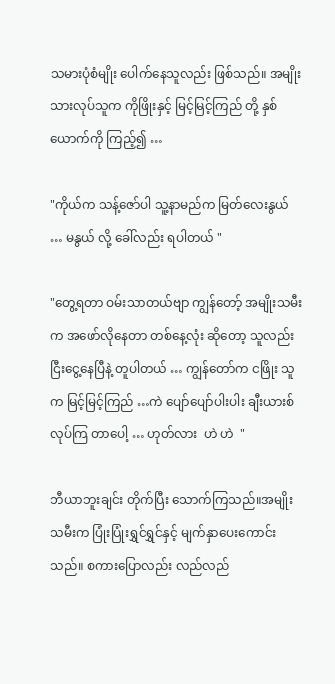သမားပုံစံမျိုး ပေါက်နေသူလည်း ဖြစ်သည်။ အမျိုးသားလုပ်သူက ကိုဖြိုးနှင့် မြင့်မြင့်ကြည် တို့ နှစ်ယောက်ကို ကြည့်၍ …

"ကိုယ်က သန့်ဇော်ပါ သူ့နာမည်က မြတ်လေးနွယ် … မနွယ် လို့ ခေါ်လည်း ရပါတယ် "

"တွေ့ရတာ ဝမ်းသာတယ်ဗျာ ကျွန်တော့် အမျိုးသမီးက အဖော်လိုနေတာ တစ်နေ့လုံး ဆိုတော့ သူလည်း ငြီးငွေ့နေပြီနဲ့ တူပါတယ် … ကျွန်တော်က ငဖြိုး သူက မြင့်မြင့်ကြည် …ကဲ ပျော်ပျော်ပါးပါး ချီးယားစ် လုပ်ကြ တာပေါ့ … ဟုတ်လား  ဟဲ ဟဲ  "

ဘီယာဘူးချင်း တိုက်ပြီး သောက်ကြသည်။အမျိုးသမီးက ပြုံးပြုံးရွှင်ရွှင်နှင့် မျက်နှာပေးကောင်းသည်။ စကားပြောလည်း လည်လည်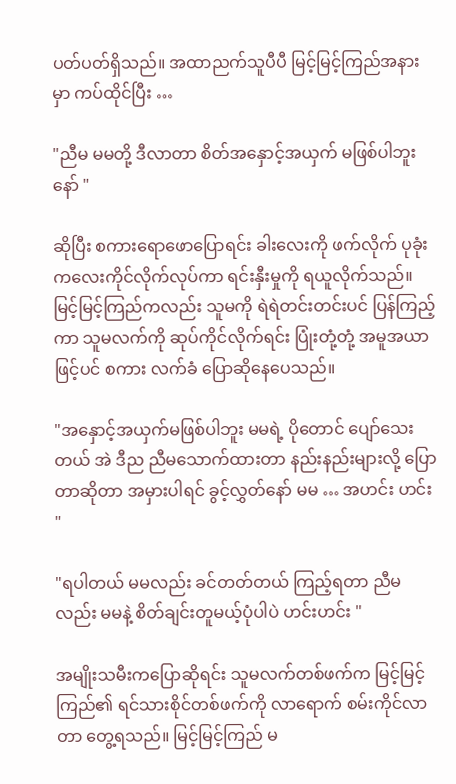ပတ်ပတ်ရှိသည်။ အထာညက်သူပီပီ မြင့်မြင့်ကြည်အနားမှာ ကပ်ထိုင်ပြီး …

"ညီမ မမတို့ ဒီလာတာ စိတ်အနှောင့်အယှက် မဖြစ်ပါဘူးနော် "

ဆိုပြီး စကားရောဖောပြောရင်း ခါးလေးကို ဖက်လိုက် ပုခုံးကလေးကိုင်လိုက်လုပ်ကာ ရင်းနှီးမှုကို ရယူလိုက်သည်။ မြင့်မြင့်ကြည်ကလည်း သူမကို ရဲရဲတင်းတင်းပင် ပြန်ကြည့်ကာ သူမလက်ကို ဆုပ်ကိုင်လိုက်ရင်း ပြုံးတုံ့တုံ့ အမူအယာဖြင့်ပင် စကား လက်ခံ ပြောဆိုနေပေသည်။

"အနှောင့်အယှက်မဖြစ်ပါဘူး မမရဲ့ ပိုတောင် ပျော်သေးတယ် အဲ ဒီည ညီမသောက်ထားတာ နည်းနည်းများလို့ ပြောတာဆိုတာ အမှားပါရင် ခွင့်လွှတ်နော် မမ … အဟင်း ဟင်း "

"ရပါတယ် မမလည်း ခင်တတ်တယ် ကြည့်ရတာ ညီမလည်း မမနဲ့ စိတ်ချင်းတူမယ့်ပုံပါပဲ ဟင်းဟင်း "

အမျိုးသမီးကပြောဆိုရင်း သူမလက်တစ်ဖက်က မြင့်မြင့်ကြည်၏ ရင်သားစိုင်တစ်ဖက်ကို လာရောက် စမ်းကိုင်လာတာ တွေ့ရသည်။ မြင့်မြင့်ကြည် မ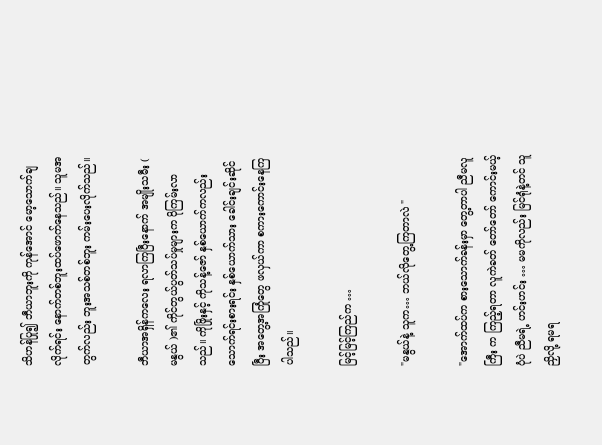သိဟန်ပြု၍ ဘီယာဘူးကို ကုန်အောင် မော့သောက်ချလိုက်ရင်း နောက်တစ်ဘူးထပ်ဖောက်နေသည်။ သူမအတွက်လည်း ဘူးအသစ်တစ်ဘူး ကမ်းပေးလိုက်သည်။

ဘီယာအရှိန်ကလေး ရလာကြပြီးနောက် အမျိုးသမီး ( မနွယ် )၏ ကိုင်တွယ်ပွတ်သပ်မှုများက ပိုကြမ်းလာသည်။ ကိုဖြိုးနှင့် ကိုသန့်ဇော် နှစ်ယောက်ကလည်း သောက်ရင်းစားရင်း နှစ်ယောက်သား ခေါင်းချင်းဆိုင်ပြီး အတွေ့အကြုံတွေ ဖလှယ်ကာ စကားကောင်းနေကြပါသည်။

မြင့်မြင့်ကြည်က …

"မနွယ်နဲ့ သူက… ဘယ်လိုတွေ့ကြတာလဲ "

"အောက်ထပ်က စားသောက်ခန်းမှာ တွေ့တာပါ ညီမလူကြီး က ကြည့်ရတာ လူကဲခတ် တော်တော် ကောင်းမယ့်ပုံပဲ ညီမရဲ့ ဟင်းဟင်း … မမကိုလည်း မြင်ရုံနဲ့တင် သူညှိလို့ ရမရ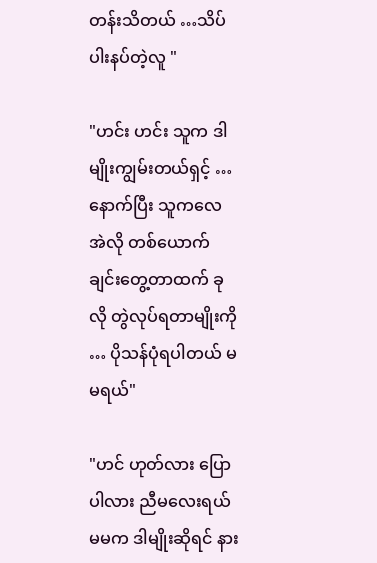တန်းသိတယ် …သိပ် ပါးနပ်တဲ့လူ "

"ဟင်း ဟင်း သူက ဒါမျိုးကျွမ်းတယ်ရှင့် …နောက်ပြီး သူကလေ အဲလို တစ်ယောက်ချင်းတွေ့တာထက် ခုလို တွဲလုပ်ရတာမျိုးကို … ပိုသန်ပုံရပါတယ် မမရယ်"

"ဟင် ဟုတ်လား ပြောပါလား ညီမလေးရယ် မမက ဒါမျိုးဆိုရင် နား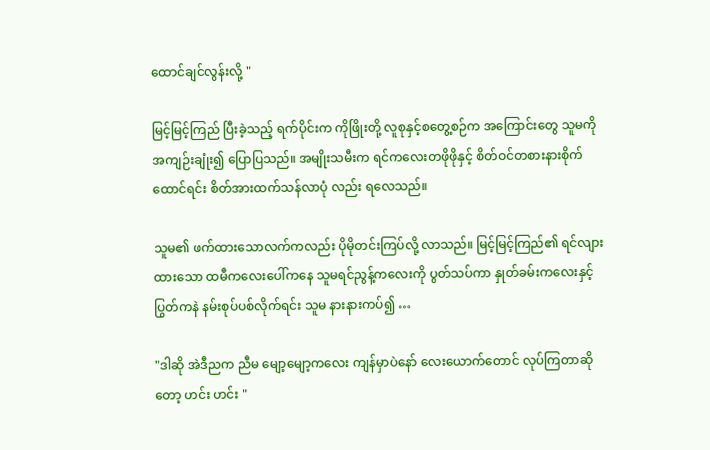ထောင်ချင်လွန်းလို့ "

မြင့်မြင့်ကြည် ပြီးခဲ့သည့် ရက်ပိုင်းက ကိုဖြိုးတို့ လူစုနှင့်စတွေ့စဉ်က အကြောင်းတွေ သူမကို အကျဉ်းချုံး၍ ပြောပြသည်။ အမျိုးသမီးက ရင်ကလေးတဖိုဖိုနှင့် စိတ်ဝင်တစားနားစိုက်ထောင်ရင်း စိတ်အားထက်သန်လာပုံ လည်း ရလေသည်။

သူမ၏ ဖက်ထားသောလက်ကလည်း ပိုမိုတင်းကြပ်လို့ လာသည်။ မြင့်မြင့်ကြည်၏ ရင်လျားထားသော ထမီကလေးပေါ်ကနေ သူမရင်ညွန့်ကလေးကို ပွတ်သပ်ကာ နှုတ်ခမ်းကလေးနှင့် ပြွတ်ကနဲ နမ်းစုပ်ပစ်လိုက်ရင်း သူမ နားနားကပ်၍ …

"ဒါဆို အဲဒီညက ညီမ မျော့မျော့ကလေး ကျန်မှာပဲနော် လေးယောက်တောင် လုပ်ကြတာဆိုတော့ ဟင်း ဟင်း "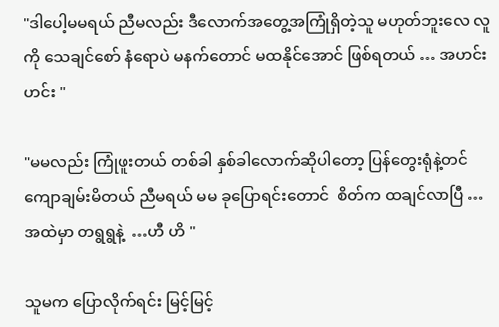"ဒါပေါ့မမရယ် ညီမလည်း ဒီလောက်အတွေ့အကြုံရှိတဲ့သူ မဟုတ်ဘူးလေ လူကို သေချင်စော် နံရောပဲ မနက်တောင် မထနိုင်အောင် ဖြစ်ရတယ် … အဟင်း  ဟင်း "

"မမလည်း ကြုံဖူးတယ် တစ်ခါ နှစ်ခါလောက်ဆိုပါတော့ ပြန်တွေးရုံနဲ့တင် ကျောချမ်းမိတယ် ညီမရယ် မမ ခုပြောရင်းတောင်  စိတ်က ထချင်လာပြီ …အထဲမှာ တရွရွနဲ့  …ဟီ ဟိ "

သူမက ပြောလိုက်ရင်း မြင့်မြင့်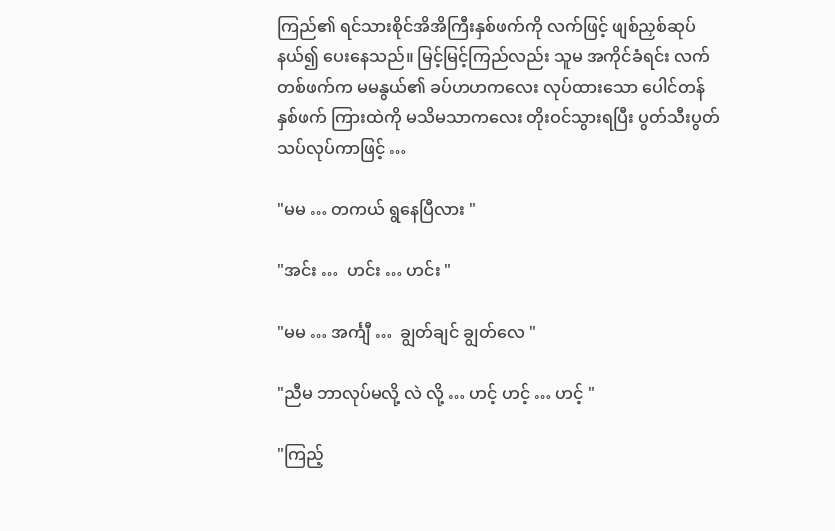ကြည်၏ ရင်သားစိုင်အိအိကြီးနှစ်ဖက်ကို လက်ဖြင့် ဖျစ်ညှစ်ဆုပ်နယ်၍ ပေးနေသည်။ မြင့်မြင့်ကြည်လည်း သူမ အကိုင်ခံရင်း လက်တစ်ဖက်က မမနွယ်၏ ခပ်ဟဟကလေး လုပ်ထားသော ပေါင်တန်နှစ်ဖက် ကြားထဲကို မသိမသာကလေး တိုးဝင်သွားရပြီး ပွတ်သီးပွတ်သပ်လုပ်ကာဖြင့် …

"မမ … တကယ် ရွနေပြီလား "

"အင်း …  ဟင်း … ဟင်း "

"မမ … အင်္ကျီ …  ချွတ်ချင် ချွတ်လေ "

"ညီမ ဘာလုပ်မလို့ လဲ လို့ … ဟင့် ဟင့် … ဟင့် "

"ကြည့်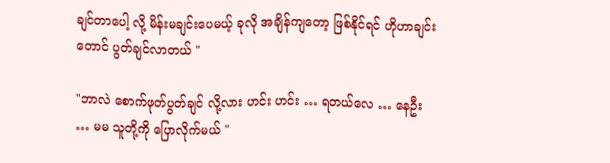ချင်တာပေါ့ လို့ မိန်းမချင်းပေမယ့် ခုလို အချိန်ကျတော့ ဖြစ်နိုင်ရင် ဟိုဟာချင်းတောင် ပွတ်ချင်လာတယ် "

"ဘာလဲ စောက်ဖုတ်ပွတ်ချင် လို့လား ဟင်း ဟင်း … ရတယ်လေ … နေဦး  … မမ သူတို့ကို ပြောလိုက်မယ် "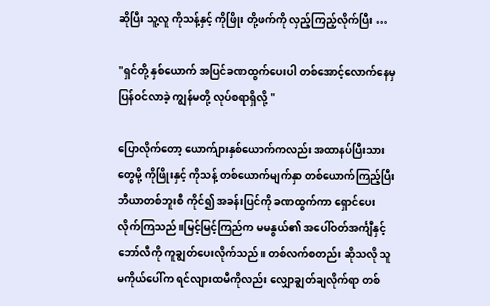ဆိုပြီး သူ့လူ ကိုသန့်နှင့် ကိုဖြိုး တို့ဖက်ကို လှည့်ကြည့်လိုက်ပြီး …

"ရှင်တို့ နှစ်ယောက် အပြင်ခဏထွက်ပေးပါ တစ်အောင့်လောက်နေမှ ပြန်ဝင်လာခဲ့ ကျွန်မတို့ လုပ်စရာရှိလို့ "

ပြောလိုက်တော့ ယောက်ျားနှစ်ယောက်ကလည်း အထာနပ်ပြီးသားတွေမို့ ကိုဖြိုးနှင့် ကိုသန့် တစ်ယောက်မျက်နှာ တစ်ယောက်ကြည့်ပြီး ဘီယာတစ်ဘူးစီ ကိုင်၍ အခန်းပြင်ကို ခဏထွက်ကာ ရှောင်ပေးလိုက်ကြသည်။မြင့်မြင့်ကြည်က မမနွယ်၏ အပေါ်ဝတ်အင်္ကျီနှင့်ဘော်လီကို ကူချွတ်ပေးလိုက်သည်။ တစ်လက်စတည်း ဆိုသလို သူမကိုယ်ပေါ်က ရင်လျားထမီကိုလည်း လျှောချွတ်ချလိုက်ရာ တစ်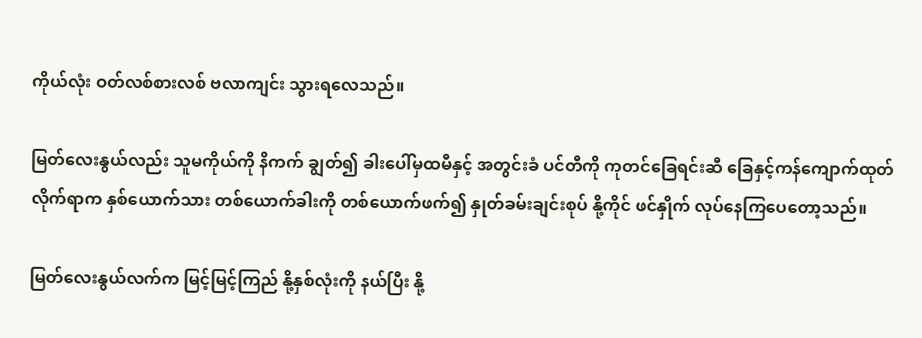ကိုယ်လုံး ဝတ်လစ်စားလစ် ဗလာကျင်း သွားရလေသည်။

မြတ်လေးနွယ်လည်း သူမကိုယ်ကို နိကက် ချွတ်၍ ခါးပေါ်မှထမီနှင့် အတွင်းခံ ပင်တီကို ကုတင်ခြေရင်းဆီ ခြေနှင့်ကန်ကျောက်ထုတ် လိုက်ရာက နှစ်ယောက်သား တစ်ယောက်ခါးကို တစ်ယောက်ဖက်၍ နှုတ်ခမ်းချင်းစုပ် နို့ကိုင် ဖင်နှိုက် လုပ်နေကြပေတော့သည်။

မြတ်လေးနွယ်လက်က မြင့်မြင့်ကြည် နို့နှစ်လုံးကို နယ်ပြီး နို့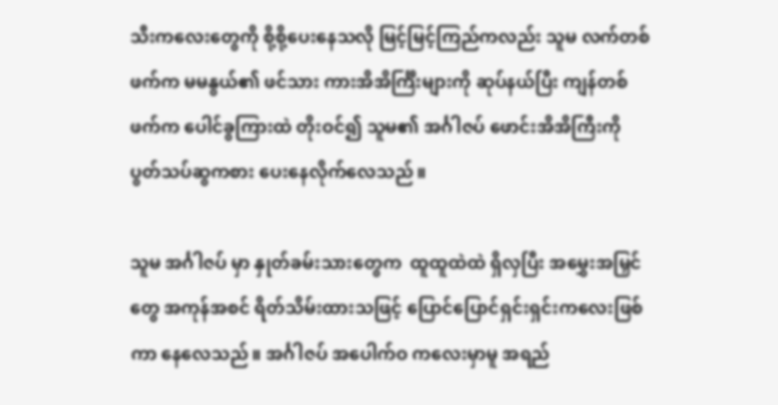သီးကလေးတွေကို စို့စို့ပေးနေသလို မြင့်မြင့်ကြည်ကလည်း သူမ လက်တစ်ဖက်က မမနွယ်၏ ဖင်သား ကားအိအိင်္ကြီးများကို ဆုပ်နယ်ပြီး ကျန်တစ်ဖက်က ပေါင်ခွကြားထဲ တိုးဝင်၍ သူမ၏ အင်္ဂါဇပ် ဖောင်းအိအိကြီးကို ပွတ်သပ်ဆွကစား ပေးနေလိုက်လေသည်။

သူမ အင်္ဂါဇပ် မှာ နှုတ်ခမ်းသားတွေက  ထူထူထဲထဲ ရှိလှပြီး အမွှေးအမြှင်တွေ အကုန်အစင် ရိတ်သိမ်းထားသဖြင့် ပြောင်ပြောင်ရှင်းရှင်းကလေးဖြစ်ကာ နေလေသည်။ အင်္ဂါဇပ် အပေါက်ဝ ကလေးမှာမူ အရည်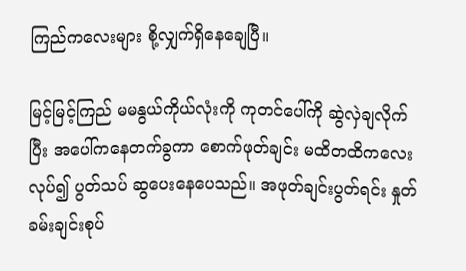ကြည်ကလေးများ စို့လျှက်ရှိနေချေပြီ။

မြင့်မြင့်ကြည် မမနွယ်ကိုယ်လုံးကို ကုတင်ပေါ်ကို ဆွဲလှဲချလိုက်ပြီး အပေါ်ကနေတက်ခွကာ စောက်ဖုတ်ချင်း မထိတထိကလေး လုပ်၍ ပွတ်သပ် ဆွပေးနေပေသည်။ အဖုတ်ချင်းပွတ်ရင်း နှုတ်ခမ်းချင်းစုပ်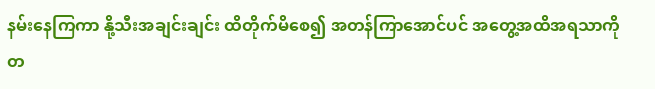နမ်းနေကြကာ နို့သီးအချင်းချင်း ထိတိုက်မိစေ၍ အတန်ကြာအောင်ပင် အတွေ့အထိအရသာကို တ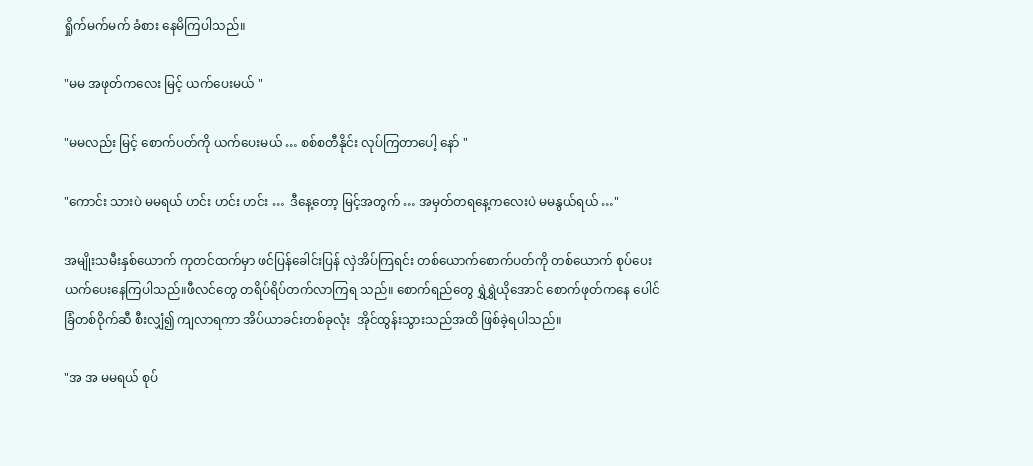ရှိုက်မက်မက် ခံစား နေမိကြပါသည်။

"မမ အဖုတ်ကလေး မြင့် ယက်ပေးမယ် "

"မမလည်း မြင့် စောက်ပတ်ကို ယက်ပေးမယ် … စစ်စတီနိုင်း လုပ်ကြတာပေါ့ နော် "

"ကောင်း သားပဲ မမရယ် ဟင်း ဟင်း ဟင်း …  ဒီနေ့တော့ မြင့်အတွက် … အမှတ်တရနေ့ကလေးပဲ မမနွယ်ရယ် …"

အမျိုးသမီးနှစ်ယောက် ကုတင်ထက်မှာ ဖင်ပြန်ခေါင်းပြန် လှဲအိပ်ကြရင်း တစ်ယောက်စောက်ပတ်ကို တစ်ယောက် စုပ်ပေး ယက်ပေးနေကြပါသည်။ဖီလင်တွေ တရိပ်ရိပ်တက်လာကြရ သည်။ စောက်ရည်တွေ ရွှဲရွှဲယိုအောင် စောက်ဖုတ်ကနေ ပေါင်ခြံတစ်ဝိုက်ဆီ စီးလျှံ၍ ကျလာရကာ အိပ်ယာခင်းတစ်ခုလုံး  အိုင်ထွန်းသွားသည်အထိ ဖြစ်ခဲ့ရပါသည်။

"အ အ မမရယ် စုပ်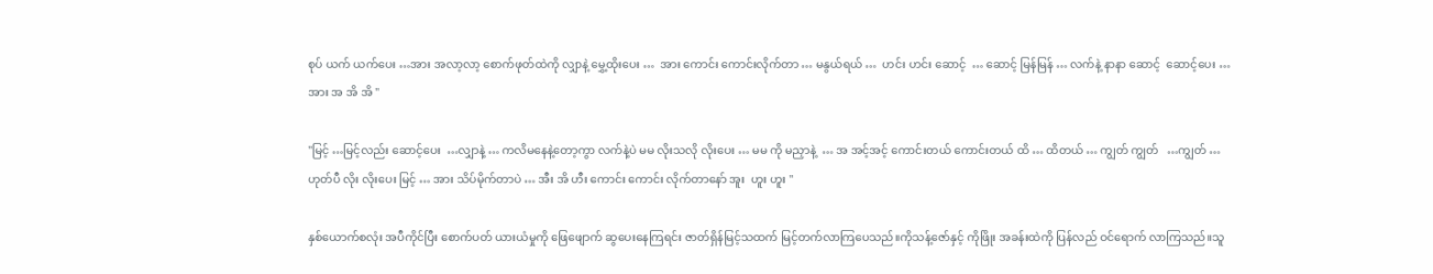စုပ် ယက် ယက်ပေး …အား အလာ့လာ့ စောက်ဖုတ်ထဲကို လျှာနဲ့ မွှေ့ထိုးပေး …  အား ကောင်း ကောင်းလိုက်တာ … မနွယ်ရယ် …  ဟင်း ဟင်း ဆောင့်  … ဆောင့် မြန်မြန် … လက်နဲ့ နာနာ ဆောင့်  ဆောင့်ပေး … အား အ အိ အိ "

"မြင့် …မြင့်လည်း ဆောင့်ပေး  …လျှာနဲ့ … ကလိမနေနဲ့တော့ကွာ လက်နဲ့ပဲ မမ လိုးသလို လိုးပေး … မမ ကို မညှာနဲ့  … အ အင့်အင့် ကောင်းတယ် ကောင်းတယ် ထိ … ထိတယ် … ကျွတ် ကျွတ်   …ကျွတ် … ဟုတ်ပီ လိုး လိုးပေး မြင့် … အား သိပ်မိုက်တာပဲ … အီး အိ ဟီး ကောင်း ကောင်း လိုက်တာနော် အူး  ဟူး ဟူး "

နှစ်ယောက်စလုံး အပီကိုင်ပြီး စောက်ပတ် ယားယံမှုကို ဖြေဖျောက် ဆွပေးနေကြရင်း ဇာတ်ရှိန်မြင့်သထက် မြင့်တက်လာကြပေသည်။ကိုသန့်ဇော်နှင့် ကိုဖြိုး အခန်းထဲကို ပြန်လည် ဝင်ရောက် လာကြသည်။သူ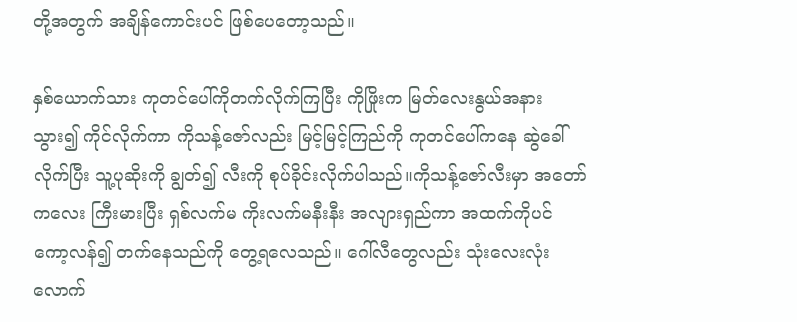တို့အတွက် အချိန်ကောင်းပင် ဖြစ်ပေတော့သည်။

နှစ်ယောက်သား ကုတင်ပေါ်ကိုတက်လိုက်ကြပြီး ကိုဖြိုးက မြတ်လေးနွယ်အနားသွား၍ ကိုင်လိုက်ကာ ကိုသန့်ဇော်လည်း မြင့်မြင့်ကြည်ကို ကုတင်ပေါ်ကနေ ဆွဲခေါ်လိုက်ပြီး သူ့ပုဆိုးကို ချွတ်၍ လီးကို စုပ်ခိုင်းလိုက်ပါသည်။ကိုသန့်ဇော်လီးမှာ အတော်ကလေး ကြီးမားပြီး ရှစ်လက်မ ကိုးလက်မနီးနီး အလျားရှည်ကာ အထက်ကိုပင် ကော့လန်၍ တက်နေသည်ကို တွေ့ရလေသည်။ ဂေါ်လီတွေလည်း သုံးလေးလုံးလောက်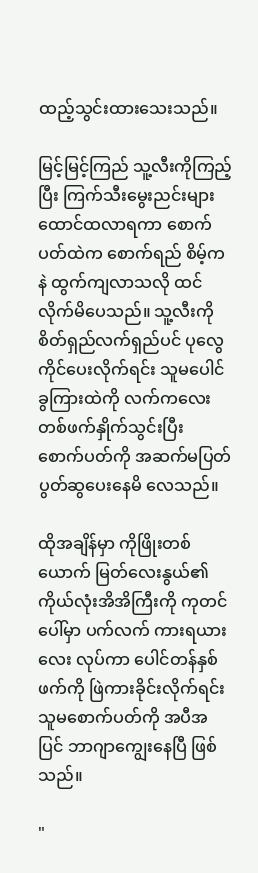ထည့်သွင်းထားသေးသည်။

မြင့်မြင့်ကြည် သူ့လီးကိုကြည့်ပြီး ကြက်သီးမွေးညင်းများထောင်ထလာရကာ စောက်ပတ်ထဲက စောက်ရည် စိမ့်ကနဲ ထွက်ကျလာသလို ထင်လိုက်မိပေသည်။ သူ့လီးကို စိတ်ရှည်လက်ရှည်ပင် ပုလွေကိုင်ပေးလိုက်ရင်း သူမပေါင်ခွကြားထဲကို လက်ကလေးတစ်ဖက်နှိုက်သွင်းပြီး စောက်ပတ်ကို အဆက်မပြတ် ပွတ်ဆွပေးနေမိ လေသည်။

ထိုအချိန်မှာ ကိုဖြိုးတစ်ယောက် မြတ်လေးနွယ်၏ ကိုယ်လုံးအိအိကြီးကို ကုတင်ပေါ်မှာ ပက်လက် ကားရယားလေး လုပ်ကာ ပေါင်တန်နှစ်ဖက်ကို ဖြဲကားခိုင်းလိုက်ရင်း သူမစောက်ပတ်ကို အပီအပြင် ဘာဂျာကျွေးနေပြီ ဖြစ်သည်။

"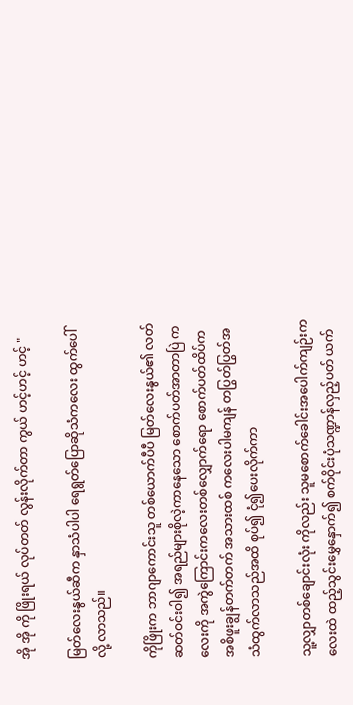အို အို ကို ဖြိုးရယ် လုပ်တတ် လွန်းလိုက်တာ ကွယ် ဟင့်ဟင့် ဟင့် "

မြတ်လေးနွယ်ဆီက နှာသံပါပါ ရေရွတ်ပြောဆိုသံကလေး ထွက်ပေါ်လို့ လာသည်။

ကိုဖြိုးက ဘာဂျာကောင်းသူ တစ်ယောက်ပီပီ မြတ်လေးနွယ်၏ လတ်ဆတ်ဝင်းဝါ၍ အရည်များစိုလဲ့ကာနေသော စောက်ပတ်အာတာပြဲ ကလေးကို အကွဲကြောင်းကလေးတစ်လျှောက်ရော စောက်ပတ်ထိပ်က အစိဖူးချွန်တက်တက် အသားထစ် ကလေးပါမကျန် တပြွတ်ပြွတ်အသံထွက်လာသည်အထိ စုပ်၍ ငုံ၍ပေးလိုက်ကာ

သူ့လျှာတစ်ချောင်းလုံး ကိုလည်း သူမစောက်ခေါင်းအပေါက်ကျဉ်းကလေးထဲ ထည့်သွင်းမွှေနှောက်၍ စက်ဝိုင်းပုံသဏ္ဍာန်လှည့်ပတ် ယက်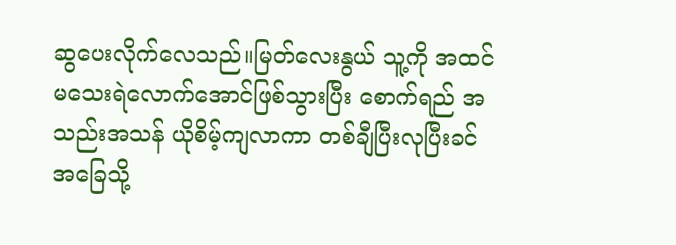ဆွပေးလိုက်လေသည်။မြတ်လေးနွယ် သူ့ကို အထင်မသေးရဲလောက်အောင်ဖြစ်သွားပြီး စောက်ရည် အသည်းအသန် ယိုစိမ့်ကျလာကာ တစ်ချီပြီးလုပြီးခင် အခြေသို့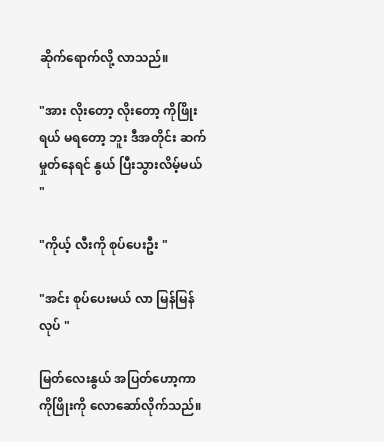ဆိုက်ရောက်လို့ လာသည်။

"အား လိုးတော့ လိုးတော့ ကိုဖြိုးရယ် မရတော့ ဘူး ဒီအတိုင်း ဆက်မှုတ်နေရင် နွယ် ပြီးသွားလိမ့်မယ် "

"ကိုယ့် လီးကို စုပ်ပေးဦး "

"အင်း စုပ်ပေးမယ် လာ မြန်မြန် လုပ် "

မြတ်လေးနွယ် အပြတ်ဟော့ကာ ကိုဖြိုးကို လောဆော်လိုက်သည်။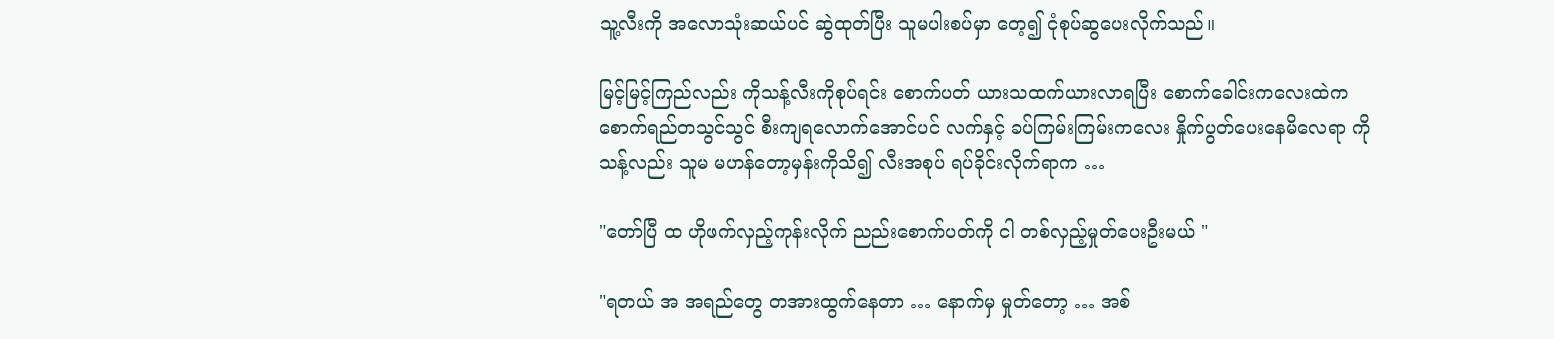သူ့လီးကို အလောသုံးဆယ်ပင် ဆွဲထုတ်ပြီး သူမပါးစပ်မှာ တေ့၍ ငုံစုပ်ဆွပေးလိုက်သည်။

မြင့်မြင့်ကြည်လည်း ကိုသန့်လီးကိုစုပ်ရင်း စောက်ပတ် ယားသထက်ယားလာရပြီး စောက်ခေါင်းကလေးထဲက စောက်ရည်တသွင်သွင် စီးကျရလောက်အောင်ပင် လက်နှင့် ခပ်ကြမ်းကြမ်းကလေး နှိုက်ပွတ်ပေးနေမိလေရာ ကိုသန့်လည်း သူမ မဟန်တော့မှန်းကိုသိ၍ လီးအစုပ် ရပ်ခိုင်းလိုက်ရာက …

"တော်ပြီ ထ ဟိုဖက်လှည့်ကုန်းလိုက် ညည်းစောက်ပတ်ကို ငါ တစ်လှည့်မှုတ်ပေးဦးမယ် "

"ရတယ် အ အရည်တွေ တအားထွက်နေတာ … နောက်မှ မှုတ်တော့ … အစ်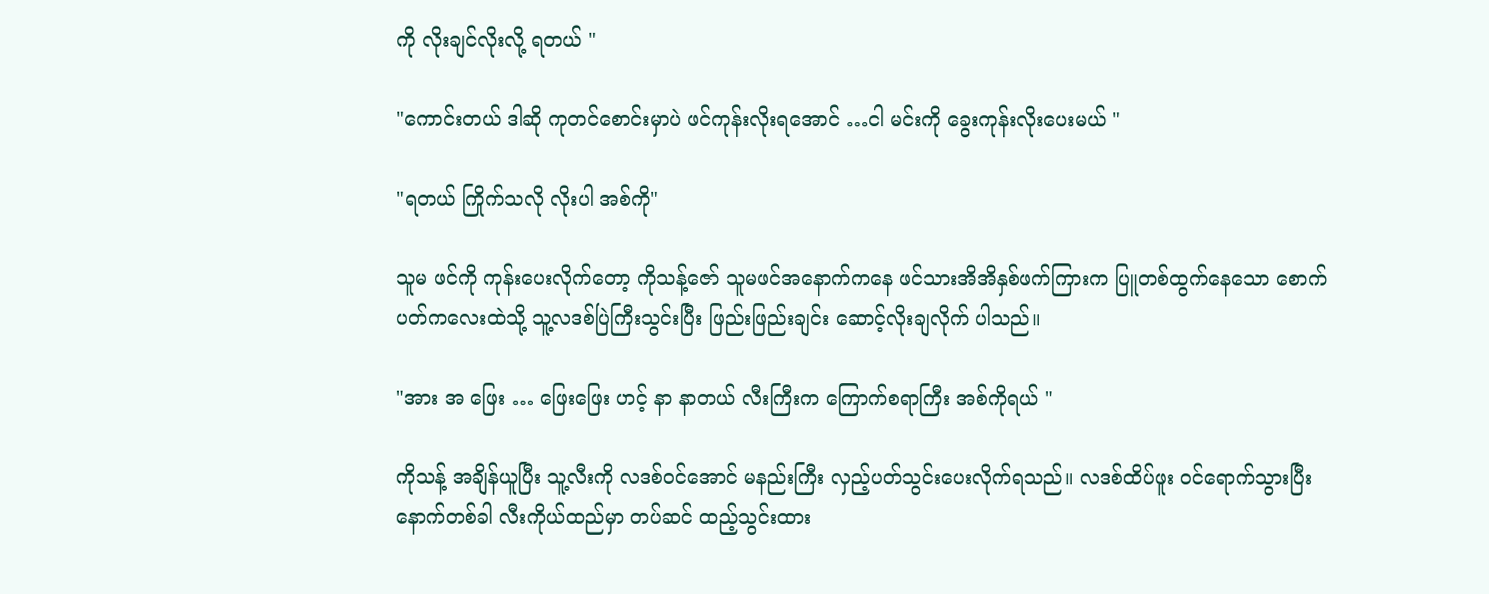ကို လိုးချင်လိုးလို့ ရတယ် "

"ကောင်းတယ် ဒါဆို ကုတင်စောင်းမှာပဲ ဖင်ကုန်းလိုးရအောင် …ငါ မင်းကို ခွေးကုန်းလိုးပေးမယ် "

"ရတယ် ကြိုက်သလို လိုးပါ အစ်ကို"

သူမ ဖင်ကို ကုန်းပေးလိုက်တော့ ကိုသန့်ဇော် သူမဖင်အနောက်ကနေ ဖင်သားအိအိနှစ်ဖက်ကြားက ပြူတစ်ထွက်နေသော စောက်ပတ်ကလေးထဲသို့ သူ့လဒစ်ပြဲကြီးသွင်းပြီး ဖြည်းဖြည်းချင်း ဆောင့်လိုးချလိုက် ပါသည်။

"အား အ ဖြေး … ဖြေးဖြေး ဟင့် နာ နာတယ် လီးကြီးက ကြောက်စရာကြီး အစ်ကိုရယ် "

ကိုသန့် အချိန်ယူပြီး သူ့လီးကို လဒစ်ဝင်အောင် မနည်းကြီး လှည့်ပတ်သွင်းပေးလိုက်ရသည်။ လဒစ်ထိပ်ဖူး ဝင်ရောက်သွားပြီး နောက်တစ်ခါ လီးကိုယ်ထည်မှာ တပ်ဆင် ထည့်သွင်းထား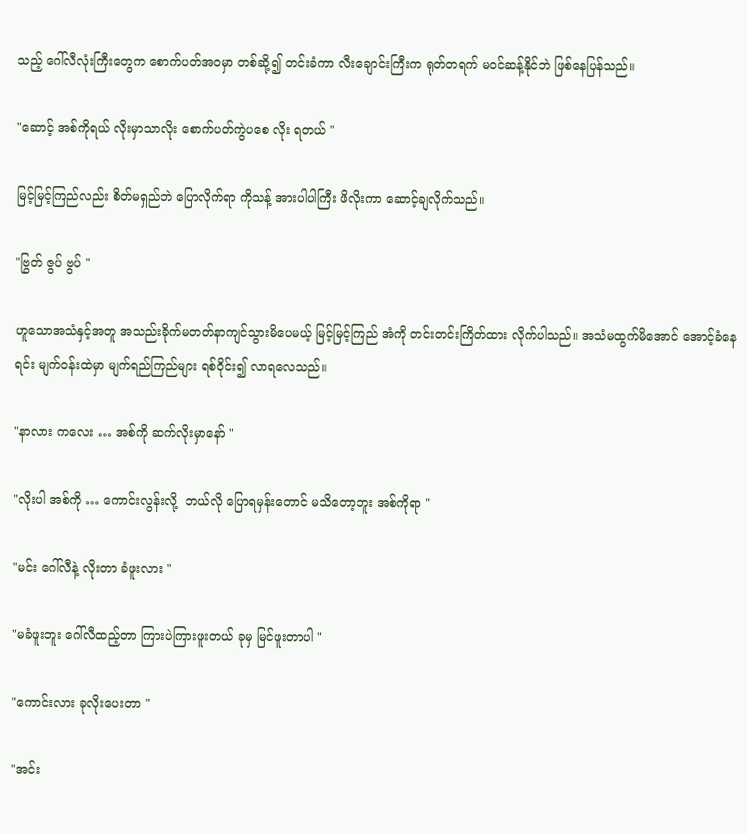သည့် ဂေါ်လီလုံးကြီးတွေက စောက်ပတ်အဝမှာ တစ်ဆို့၍ တင်းခံကာ လီးချောင်းကြီးက ရုတ်တရက် မဝင်ဆန့်နိုင်ဘဲ ဖြစ်နေပြန်သည်။

"ဆောင့် အစ်ကိုရယ် လိုးမှာသာလိုး စောက်ပတ်ကွဲပစေ လိုး ရတယ် "

မြင့်မြင့်ကြည်လည်း စိတ်မရှည်ဘဲ ပြောလိုက်ရာ ကိုသန့် အားပါပါကြီး ဖိလိုးကာ ဆောင့်ချလိုက်သည်။

"ဗြွတ် ဇွပ် ဗွပ် "

ဟူသောအသံနှင့်အတူ အသည်းခိုက်မတတ်နာကျင်သွားမိပေမယ့် မြင့်မြင့်ကြည် အံကို တင်းတင်းကြိတ်ထား လိုက်ပါသည်။ အသံမထွက်မိအောင် အောင့်ခံနေရင်း မျက်ဝန်းထဲမှာ မျက်ရည်ကြည်များ ရစ်ဝိုင်း၍ လာရလေသည်။

"နာလား ကလေး … အစ်ကို ဆက်လိုးမှာနော် "

"လိုးပါ အစ်ကို … ကောင်းလွန်းလို့  ဘယ်လို ပြောရမှန်းတောင် မသိတော့ဘူး အစ်ကိုရာ "

"မင်း ဂေါ်လီနဲ့ လိုးတာ ခံဖူးလား "

"မခံဖူးဘူး ဂေါ်လီထည့်တာ ကြားပဲကြားဖူးတယ် ခုမှ မြင်ဖူးတာပါ "

"ကောင်းလား ခုလိုးပေးတာ "

"အင်း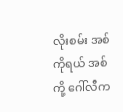လိုးစမ်း အစ်ကိုရယ် အစ်ကို့ ဂေါ်လီက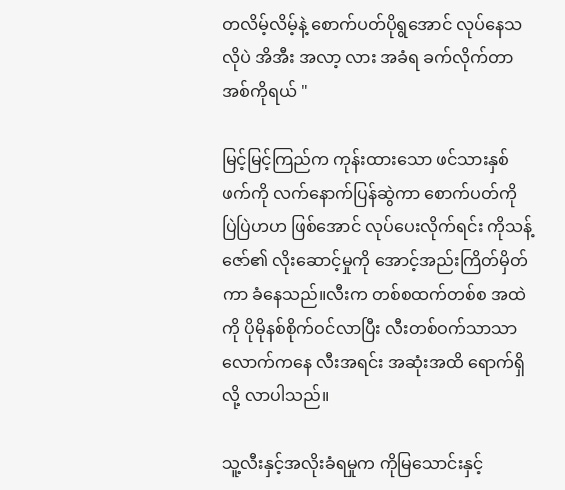တလိမ့်လိမ့်နဲ့ စောက်ပတ်ပိုရွအောင် လုပ်နေသလိုပဲ အိအီး အလာ့ လား အခံရ ခက်လိုက်တာ အစ်ကိုရယ် "

မြင့်မြင့်ကြည်က ကုန်းထားသော ဖင်သားနှစ်ဖက်ကို လက်နောက်ပြန်ဆွဲကာ စောက်ပတ်ကို ပြဲပြဲဟဟ ဖြစ်အောင် လုပ်ပေးလိုက်ရင်း ကိုသန့်ဇော်၏ လိုးဆောင့်မှုကို အောင့်အည်းကြိတ်မှိတ်ကာ ခံနေသည်။လီးက တစ်စထက်တစ်စ အထဲကို ပိုမိုနစ်စိုက်ဝင်လာပြီး လီးတစ်ဝက်သာသာလောက်ကနေ လီးအရင်း အဆုံးအထိ ရောက်ရှိလို့ လာပါသည်။

သူ့လီးနှင့်အလိုးခံရမှုက ကိုမြသောင်းနှင့်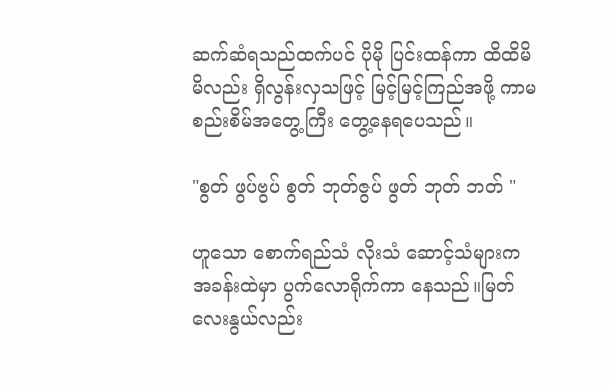ဆက်ဆံရသည်ထက်ပင် ပိုမို ပြင်းထန်ကာ ထိထိမိမိလည်း ရှိလွန်းလှသဖြင့် မြင့်မြင့်ကြည်အဖို့ ကာမစည်းစိမ်အတွေ့ကြီး တွေ့နေရပေသည်။

"စွတ် ဖွပ်ဗွပ် စွတ် ဘုတ်ဇွပ် ဖွတ် ဘုတ် ဘတ် "

ဟူသော စောက်ရည်သံ လိုးသံ ဆောင့်သံများက အခန်းထဲမှာ ပွက်လောရိုက်ကာ နေသည်။မြတ်လေးနွယ်လည်း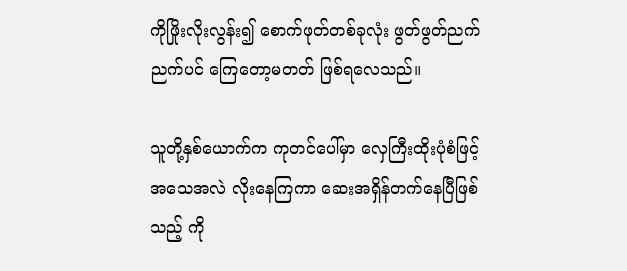ကိုဖြိုးလိုးလွန်း၍ စောက်ဖုတ်တစ်ခုလုံး ဖွတ်ဖွတ်ညက်ညက်ပင် ကြေတော့မတတ် ဖြစ်ရလေသည်။

သူတို့နှစ်ယောက်က ကုတင်ပေါ်မှာ လှေကြီးထိုးပုံစံဖြင့် အသေအလဲ လိုးနေကြကာ ဆေးအရှိန်တက်နေပြီဖြစ်သည့် ကို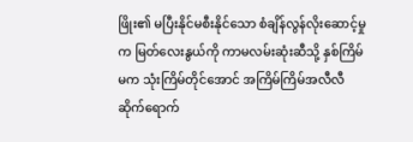ဖြိုး၏ မပြီးနိုင်မစီးနိုင်သော စံချိန်လွန်လိုးဆောင့်မှုက မြတ်လေးနွယ်ကို ကာမလမ်းဆုံးဆီသို့ နှစ်ကြိမ်မက သုံးကြိမ်တိုင်အောင် အကြိမ်ကြိမ်အလီလီ ဆိုက်ရောက်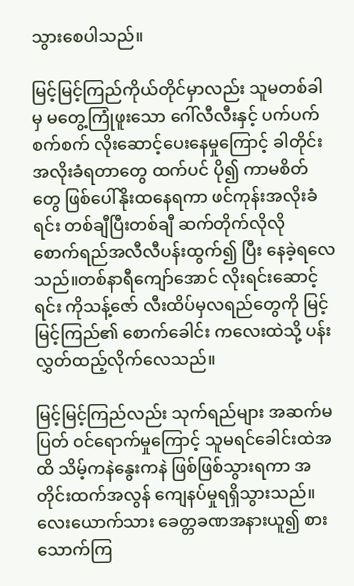သွားစေပါသည်။

မြင့်မြင့်ကြည်ကိုယ်တိုင်မှာလည်း သူမတစ်ခါမှ မတွေ့ကြုံဖူးသော ဂေါ်လီလီးနှင့် ပက်ပက်စက်စက် လိုးဆောင့်ပေးနေမှုကြောင့် ခါတိုင်းအလိုးခံရတာတွေ ထက်ပင် ပို၍ ကာမစိတ်တွေ ဖြစ်ပေါ်နိုးထနေရကာ ဖင်ကုန်းအလိုးခံရင်း တစ်ချီပြီးတစ်ချီ ဆက်တိုက်လိုလို စောက်ရည်အလီလီပန်းထွက်၍ ပြီး နေခဲ့ရလေသည်။တစ်နာရီကျော်အောင် လိုးရင်းဆောင့်ရင်း ကိုသန့်ဇော် လီးထိပ်မှလရည်တွေကို မြင့်မြင့်ကြည်၏ စောက်ခေါင်း ကလေးထဲသို့ ပန်းလွှတ်ထည့်လိုက်လေသည်။

မြင့်မြင့်ကြည်လည်း သုက်ရည်များ အဆက်မပြတ် ဝင်ရောက်မှုကြောင့် သူမရင်ခေါင်းထဲအထိ သိမ့်ကနဲနွေးကနဲ ဖြစ်ဖြစ်သွားရကာ အတိုင်းထက်အလွန် ကျေနပ်မှုရရှိသွားသည်။လေးယောက်သား ခေတ္တခဏအနားယူ၍ စားသောက်ကြ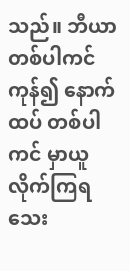သည်။ ဘီယာ တစ်ပါကင်ကုန်၍ နောက်ထပ် တစ်ပါကင် မှာယူ လိုက်ကြရသေး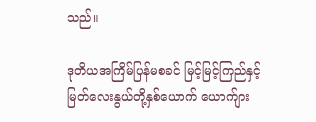သည်။

ဒုတိယအကြိမ်ပြန်မစခင် မြင့်မြင့်ကြည်နှင့်မြတ်လေးနွယ်တို့နှစ်ယောက် ယောက်ျား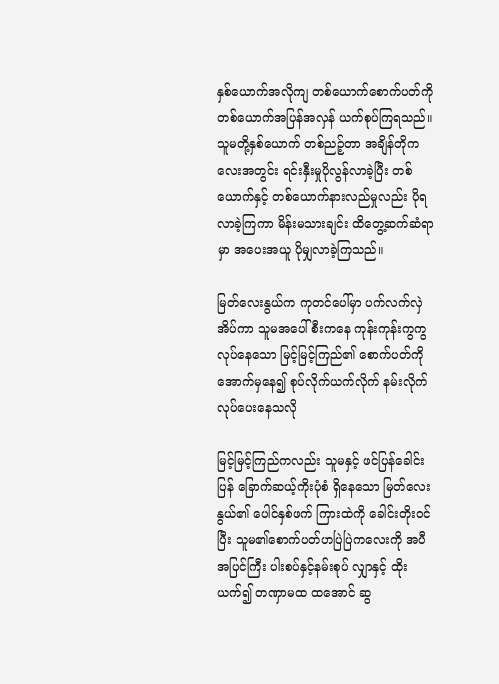နှစ်ယောက်အလိုကျ တစ်ယောက်စောက်ပတ်ကို တစ်ယောက်အပြန်အလှန် ယက်စုပ်ကြရသည်။ သူမတို့နှစ်ယောက် တစ်ညဉ့်တာ အချိန်တိုကလေးအတွင်း ရင်းနှီးမှုပိုလွန်လာခဲ့ပြီး တစ်ယောက်နှင့် တစ်ယောက်နားလည်မှုလည်း ပိုရလာခဲ့ကြကာ မိန်းမသားချင်း ထိတွေ့ဆက်ဆံရာမှာ အပေးအယူ ပိုမျှလာခဲ့ကြသည်။

မြတ်လေးနွယ်က ကုတင်ပေါ်မှာ ပက်လက်လှဲအိပ်ကာ သူမအပေါ်စီးကနေ ကုန်းကုန်းကွကွလုပ်နေသော မြင့်မြင့်ကြည်၏ စောက်ပတ်ကို အောက်မှနေ၍ စုပ်လိုက်ယက်လိုက် နမ်းလိုက် လုပ်ပေးနေသလို

မြင့်မြင့်ကြည်ကလည်း သူမနှင့် ဖင်ပြန်ခေါင်းပြန် ခြောက်ဆယ့်ကိုးပုံစံ ရှိနေသော မြတ်လေးနွယ်၏ ပေါင်နှစ်ဖက် ကြားထဲကို ခေါင်းတိုးဝင်ပြီး သူမ၏စောက်ပတ်ဟပြဲပြဲကလေးကို အပီအပြင်ကြီး ပါးစပ်နှင့်နမ်းစုပ် လျှာနှင့် ထိုးယက်၍ တဏှာမထ ထအောင် ဆွ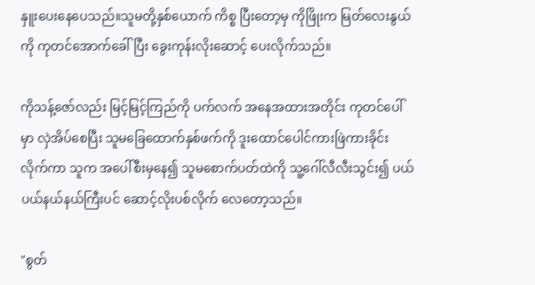နှူးပေးနေပေသည်။သူမတို့နှစ်ယောက် ကိစ္စ ပြီးတော့မှ ကိုဖြိုးက မြတ်လေးနွယ်ကို ကုတင်အောက်ခေါ်ပြီး ခွေးကုန်းလိုးဆောင့် ပေးလိုက်သည်။

ကိုသန့်ဇော်လည်း မြင့်မြင့်ကြည်ကို ပက်လက် အနေအထားအတိုင်း ကုတင်ပေါ်မှာ လှဲအိပ်စေပြီး သူမခြေထောက်နှစ်ဖက်ကို ဒူးထောင်ပေါင်ကားဖြဲကားခိုင်းလိုက်ကာ သူက အပေါ်စီးမှနေ၍ သူမစောက်ပတ်ထဲကို သူ့ဂေါ်လီလီးသွင်း၍ ပယ်ပယ်နယ်နယ်ကြီးပင် ဆောင့်လိုးပစ်လိုက် လေတော့သည်။

"စွတ်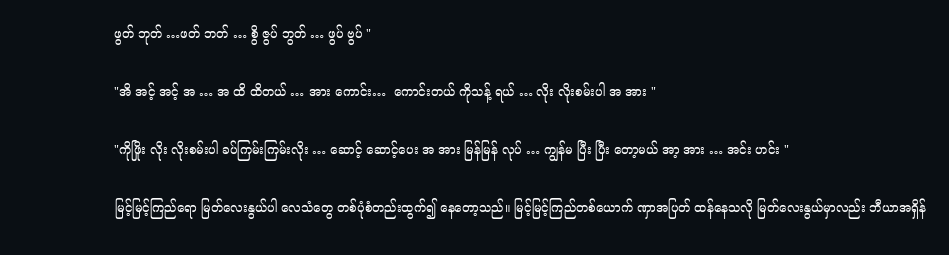ဖွတ် ဘုတ် …ဖတ် ဘတ် … စွိ ဇွပ် ဘွတ် … ဖွပ် ဗွပ် "

"အိ အင့် အင့် အ … အ ထိ ထိတယ် … အား ကောင်း…  ကောင်းတယ် ကိုသန့် ရယ် … လိုး လိုးစမ်းပါ အ အား "

"ကိုဖြိုး လိုး လိုးစမ်းပါ ခပ်ကြမ်းကြမ်းလိုး … ဆောင့် ဆောင့်ပေး အ အား မြန်မြန် လုပ် … ကျွန်မ ပြီး ပြီး တော့မယ် အာ့ အား … အင်း ဟင်း "

မြင့်မြင့်ကြည်ရော မြတ်လေးနွယ်ပါ လေသံတွေ တစ်ပုံစံတည်းထွက်၍ နေတော့သည်။ မြင့်မြင့်ကြည်တစ်ယောက် ဏှာအပြတ် ထန်နေသလို မြတ်လေးနွယ်မှာလည်း ဘီယာအရှိန်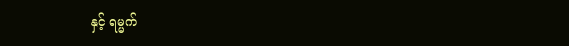နှင့် ရမ္မက်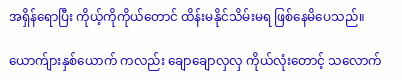အရှိန်ရောပြီး ကိုယ့်ကိုကိုယ်တောင် ထိန်းမနိုင်သိမ်းမရ ဖြစ်နေမိပေသည်။

ယောက်ျားနှစ်ယောက် ကလည်း ချောချောလှလှ ကိုယ်လုံးတောင့် သလောက်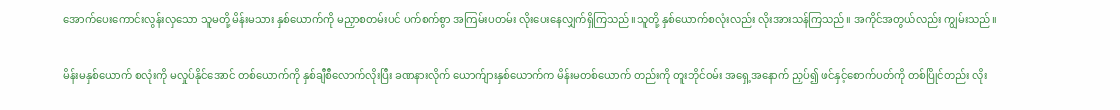အောက်ပေးကောင်းလွန်းလှသော သူမတို့ မိန်းမသား နှစ်ယောက်ကို မညှာစတမ်းပင် ပက်စက်စွာ အကြမ်းပတမ်း လိုးပေးနေလျှက်ရှိကြသည်။သူတို့ နှစ်ယောက်စလုံးလည်း လိုးအားသန်ကြသည်။ အကိုင်အတွယ်လည်း ကျွမ်းသည်။

မိန်းမနှစ်ယောက် စလုံးကို မလှုပ်နိုင်အောင် တစ်ယောက်ကို နှစ်ချီစီလောက်လိုးပြီး ခဏနားလိုက် ယောက်ျားနှစ်ယောက်က မိန်းမတစ်ယောက် တည်းကို တူးဘိုင်ဝမ်း အရှေ့အနောက် ညှပ်၍ ဖင်နှင့်စောက်ပတ်ကို တစ်ပြိုင်တည်း လိုး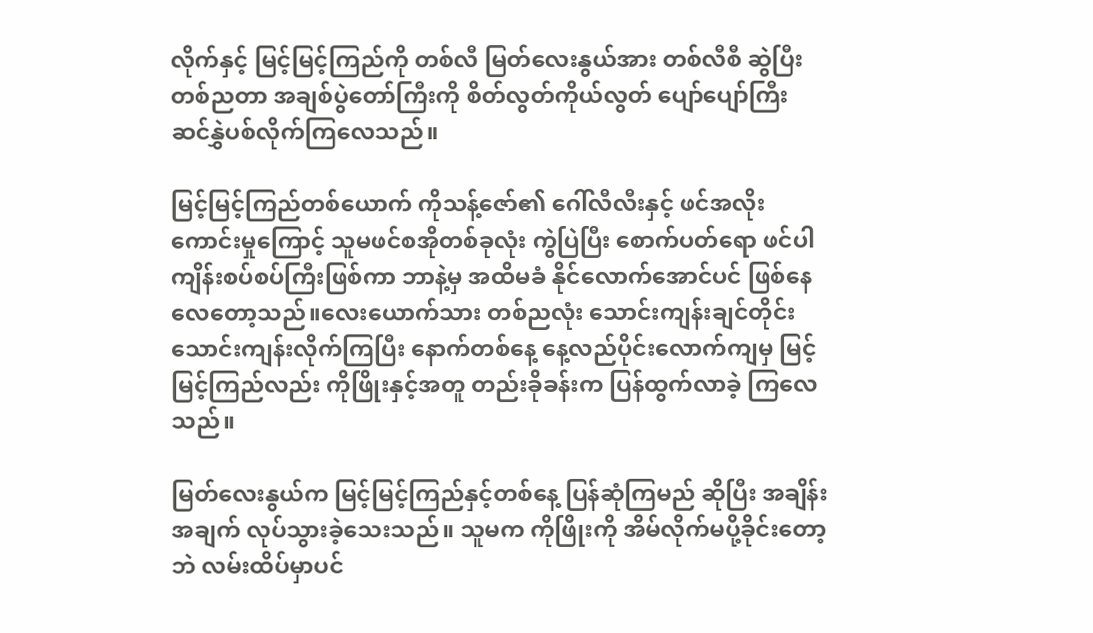လိုက်နှင့် မြင့်မြင့်ကြည်ကို တစ်လီ မြတ်လေးနွယ်အား တစ်လီစီ ဆွဲပြီး တစ်ညတာ အချစ်ပွဲတော်ကြီးကို စိတ်လွတ်ကိုယ်လွတ် ပျော်ပျော်ကြီး ဆင်နွှဲပစ်လိုက်ကြလေသည်။

မြင့်မြင့်ကြည်တစ်ယောက် ကိုသန့်ဇော်၏ ဂေါ်လီလီးနှင့် ဖင်အလိုးကောင်းမှုကြောင့် သူမဖင်စအိုတစ်ခုလုံး ကွဲပြဲပြီး စောက်ပတ်ရော ဖင်ပါ ကျိန်းစပ်စပ်ကြီးဖြစ်ကာ ဘာနဲ့မှ အထိမခံ နိုင်လောက်အောင်ပင် ဖြစ်နေ လေတော့သည်။လေးယောက်သား တစ်ညလုံး သောင်းကျန်းချင်တိုင်း သောင်းကျန်းလိုက်ကြပြီး နောက်တစ်နေ့ နေ့လည်ပိုင်းလောက်ကျမှ မြင့်မြင့်ကြည်လည်း ကိုဖြိုးနှင့်အတူ တည်းခိုခန်းက ပြန်ထွက်လာခဲ့ ကြလေသည်။

မြတ်လေးနွယ်က မြင့်မြင့်ကြည်နှင့်တစ်နေ့ ပြန်ဆုံကြမည် ဆိုပြီး အချိန်းအချက် လုပ်သွားခဲ့သေးသည်။ သူမက ကိုဖြိုးကို အိမ်လိုက်မပို့ခိုင်းတော့ဘဲ လမ်းထိပ်မှာပင်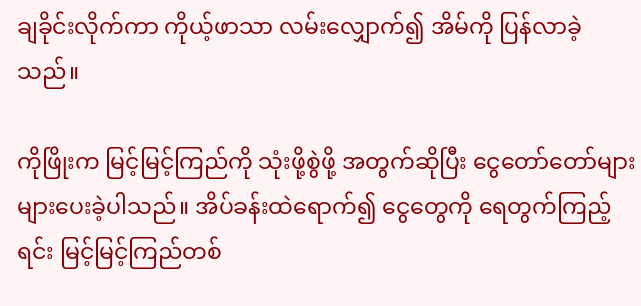ချခိုင်းလိုက်ကာ ကိုယ့်ဖာသာ လမ်းလျှောက်၍ အိမ်ကို ပြန်လာခဲ့သည်။

ကိုဖြိုးက မြင့်မြင့်ကြည်ကို သုံးဖို့စွဲဖို့ အတွက်ဆိုပြီး ငွေတော်တော်များများပေးခဲ့ပါသည်။ အိပ်ခန်းထဲရောက်၍ ငွေတွေကို ရေတွက်ကြည့်ရင်း မြင့်မြင့်ကြည်တစ်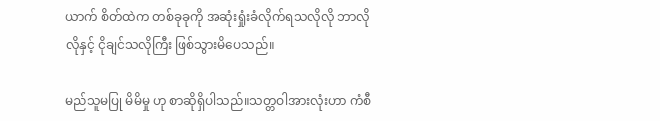ယာက် စိတ်ထဲက တစ်ခုခုကို အဆုံးရှုံးခံလိုက်ရသလိုလို ဘာလိုလိုနှင့် ငိုချင်သလိုကြီး ဖြစ်သွားမိပေသည်။

မည်သူမပြု မိမိမှု ဟု စာဆိုရှိပါသည်။သတ္တဝါအားလုံးဟာ ကံစီ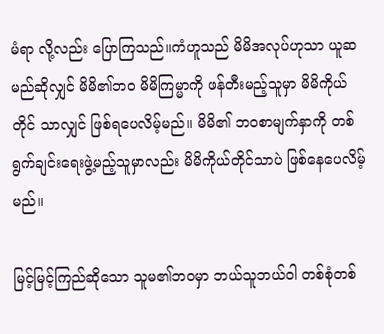မံရာ လို့လည်း ပြောကြသည်။ကံဟူသည် မိမိအလုပ်ဟုသာ ယူဆမည်ဆိုလျှင် မိမိ၏ဘဝ မိမိကြမ္မာကို ဖန်တီးမည့်သူမှာ မိမိကိုယ်တိုင် သာလျှင် ဖြစ်ရပေလိမ့်မည်။ မိမိ၏ ဘဝစာမျက်နှာကို တစ်ရွက်ချင်းရေးဖွဲ့မည့်သူမှာလည်း မိမိကိုယ်တိုင်သာပဲ ဖြစ်နေပေလိမ့်မည်။

မြင့်မြင့်ကြည်ဆိုသော သူမ၏ဘဝမှာ ဘယ်သူဘယ်ဝါ တစ်စုံတစ်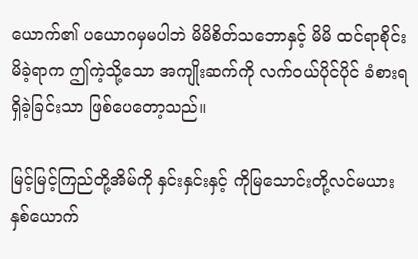ယောက်၏ ပယောဂမှမပါဘဲ မိမိစိတ်သဘောနှင့် မိမိ ထင်ရာစိုင်းမိခဲ့ရာက ဤကဲ့သို့သော အကျိုးဆက်ကို လက်ဝယ်ပိုင်ပိုင် ခံစားရရှိခဲ့ခြင်းသာ ဖြစ်ပေတော့သည်။

မြင့်မြင့်ကြည်တို့အိမ်ကို နှင်းနှင်းနှင့် ကိုမြသောင်းတို့လင်မယားနှစ်ယောက်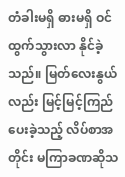တံခါးမရှိ ဓားမရှိ ဝင်ထွက်သွားလာ နိုင်ခဲ့သည်။ မြတ်လေးနွယ်လည်း မြင့်မြင့်ကြည် ပေးခဲ့သည့် လိပ်စာအတိုင်း မကြာခဏဆိုသ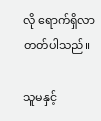လို ရောက်ရှိလာတတ်ပါသည်။

သူမနှင့်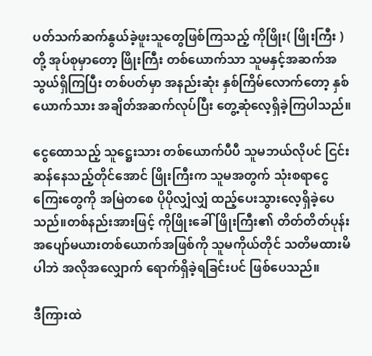ပတ်သက်ဆက်နွယ်ခဲ့ဖူးသူတွေဖြစ်ကြသည့် ကိုဖြိုး( ဖြိုးကြီး )တို့ အုပ်စုမှာတော့ ဖြိုးကြီး တစ်ယောက်သာ သူမနှင့်အဆက်အသွယ်ရှိကြပြီး တစ်ပတ်မှာ အနည်းဆုံး နှစ်ကြိမ်လောက်တော့ နှစ်ယောက်သား အချိတ်အဆက်လုပ်ပြီး တွေ့ဆုံလေ့ရှိခဲ့ကြပါသည်။

ငွေထောသည့် သူဋ္ဌေးသား တစ်ယောက်ပီပီ သူမဘယ်လိုပင် ငြင်းဆန်နေသည့်တိုင်အောင် ဖြိုးကြီးက သူမအတွက် သုံးစရာငွေကြေးတွေကို အမြဲတစေ ပိုပိုလျှံလျှံ ထည့်ပေးသွားလေ့ရှိခဲ့ပေသည်။တစ်နည်းအားဖြင့် ကိုဖြိုးခေါ် ဖြိုးကြီး၏ တိတ်တိတ်ပုန်း အပျော်မယားတစ်ယောက်အဖြစ်ကို သူမကိုယ်တိုင် သတိမထားမိပါဘဲ အလိုအလျှောက် ရောက်ရှိခဲ့ရခြင်းပင် ဖြစ်ပေသည်။

ဒီကြားထဲ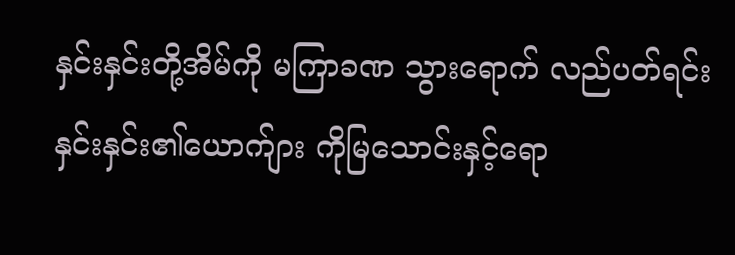နှင်းနှင်းတို့အိမ်ကို မကြာခဏ သွားရောက် လည်ပတ်ရင်း နှင်းနှင်း၏ယောက်ျား ကိုမြသောင်းနှင့်ရော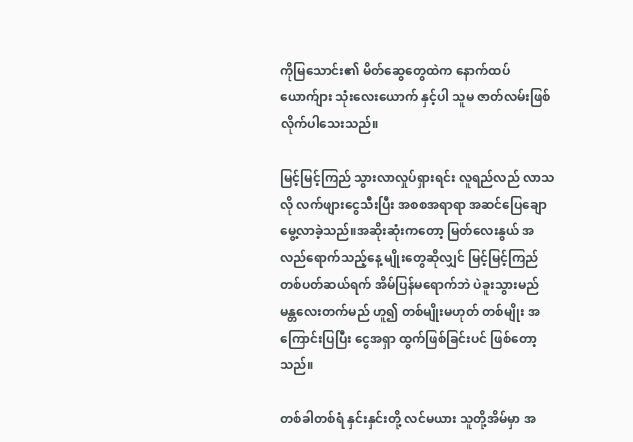ကိုမြသောင်း၏ မိတ်ဆွေတွေထဲက နောက်ထပ် ယောက်ျား သုံးလေးယောက် နှင့်ပါ သူမ ဇာတ်လမ်းဖြစ်လိုက်ပါသေးသည်။

မြင့်မြင့်ကြည် သွားလာလှုပ်ရှားရင်း လူရည်လည် လာသလို လက်ဖျားငွေသီးပြီး အစစအရာရာ အဆင်ပြေချောမွေ့လာခဲ့သည်။အဆိုးဆုံးကတော့ မြတ်လေးနွယ် အလည်ရောက်သည့်နေ့ မျိုးတွေဆိုလျှင် မြင့်မြင့်ကြည် တစ်ပတ်ဆယ်ရက် အိမ်ပြန်မရောက်ဘဲ ပဲခူးသွားမည် မန္တလေးတက်မည် ဟူ၍ တစ်မျိုးမဟုတ် တစ်မျိုး အကြောင်းပြပြီး ငွေအရှာ ထွက်ဖြစ်ခြင်းပင် ဖြစ်တော့သည်။

တစ်ခါတစ်ရံ နှင်းနှင်းတို့ လင်မယား သူတို့အိမ်မှာ အ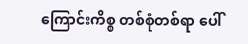ကြောင်းကိစ္စ တစ်စုံတစ်ရာ ပေါ်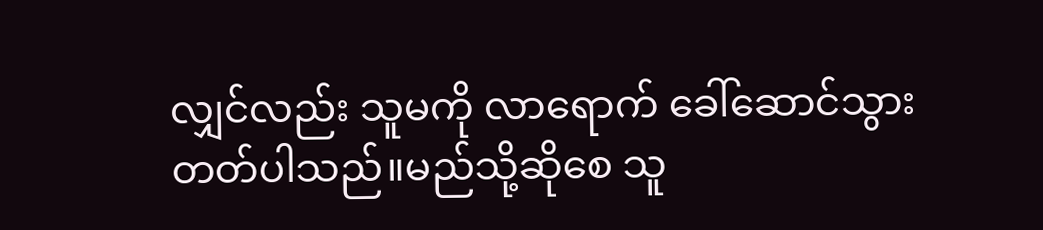လျှင်လည်း သူမကို လာရောက် ခေါ်ဆောင်သွားတတ်ပါသည်။မည်သို့ဆိုစေ သူ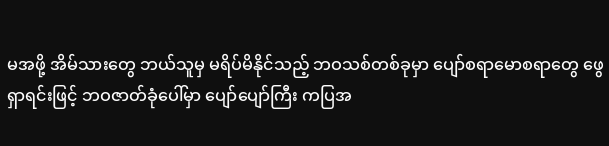မအဖို့ အိမ်သားတွေ ဘယ်သူမှ မရိပ်မိနိုင်သည့် ဘဝသစ်တစ်ခုမှာ ပျော်စရာမောစရာတွေ ဖွေရှာရင်းဖြင့် ဘဝဇာတ်ခုံပေါ်မှာ ပျော်ပျော်ကြီး ကပြအ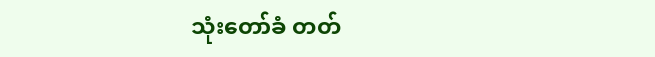သုံးတော်ခံ တတ်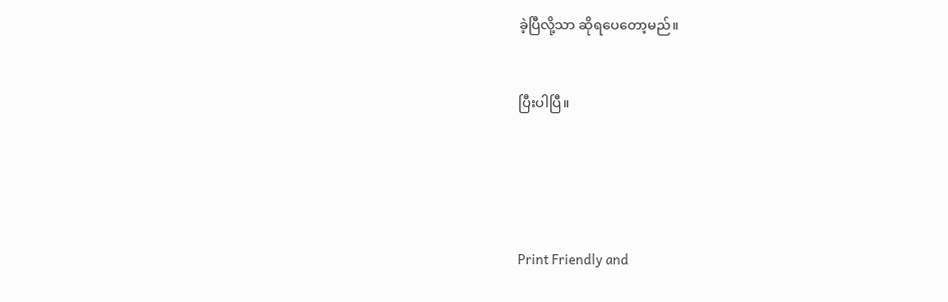ခဲ့ပြီလို့သာ ဆိုရပေတော့မည်။


ပြီးပါပြီ။





Print Friendly and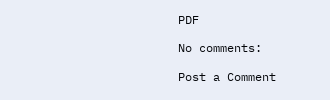PDF

No comments:

Post a Comment